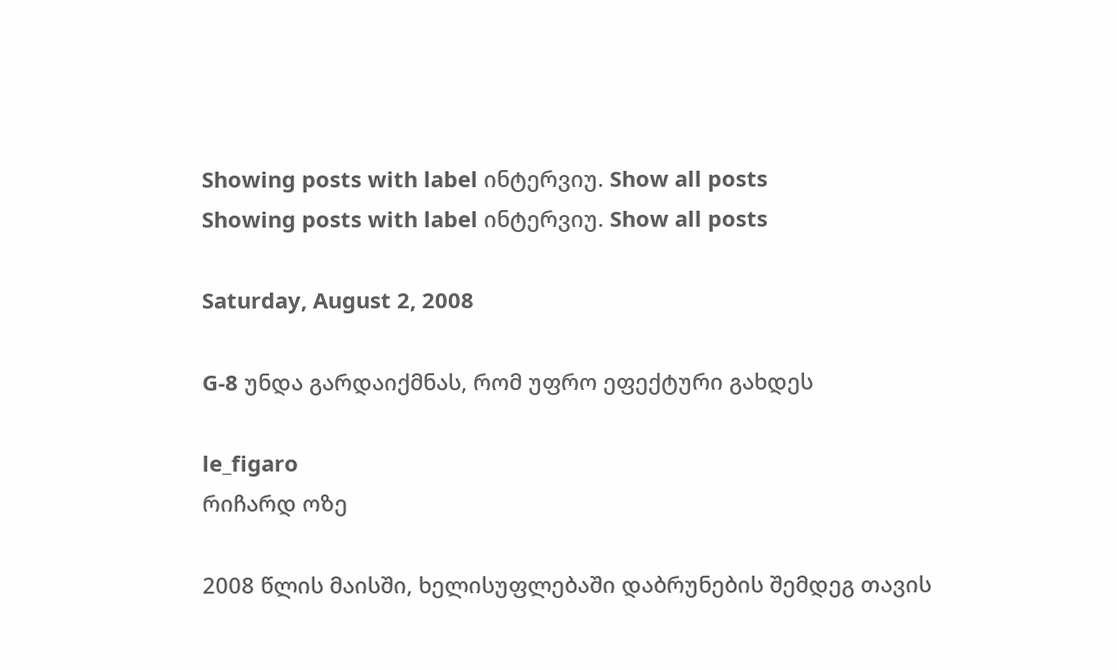Showing posts with label ინტერვიუ. Show all posts
Showing posts with label ინტერვიუ. Show all posts

Saturday, August 2, 2008

G-8 უნდა გარდაიქმნას, რომ უფრო ეფექტური გახდეს

le_figaro
რიჩარდ ოზე

2008 წლის მაისში, ხელისუფლებაში დაბრუნების შემდეგ თავის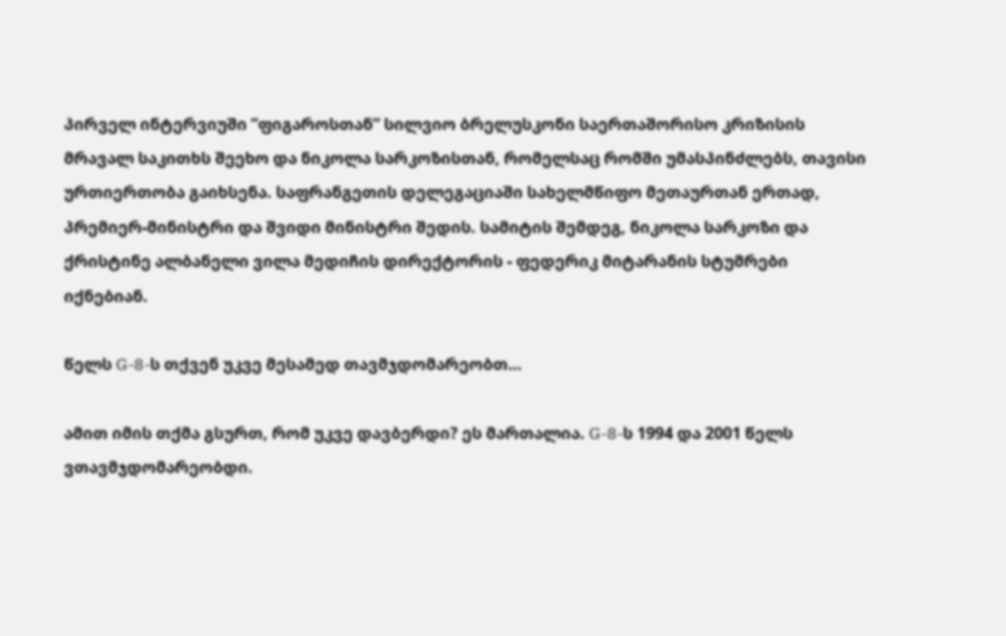პირველ ინტერვიუში ”ფიგაროსთან” სილვიო ბრელუსკონი საერთაშორისო კრიზისის მრავალ საკითხს შეეხო და ნიკოლა სარკოზისთან, რომელსაც რომში უმასპინძლებს, თავისი ურთიერთობა გაიხსენა. საფრანგეთის დელეგაციაში სახელმწიფო მეთაურთან ერთად, პრემიერ-მინისტრი და შვიდი მინისტრი შედის. სამიტის შემდეგ, ნიკოლა სარკოზი და ქრისტინე ალბანელი ვილა მედიჩის დირექტორის - ფედერიკ მიტარანის სტუმრები იქნებიან.

წელს G-8-ს თქვენ უკვე მესამედ თავმჯდომარეობთ…

ამით იმის თქმა გსურთ, რომ უკვე დავბერდი? ეს მართალია. G-8-ს 1994 და 2001 წელს ვთავმჯდომარეობდი.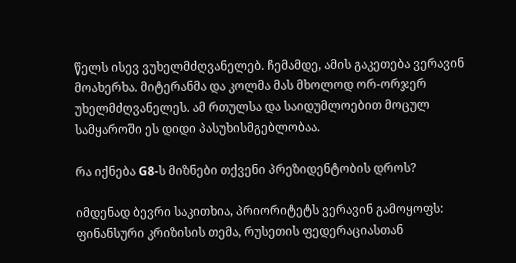წელს ისევ ვუხელმძღვანელებ. ჩემამდე, ამის გაკეთება ვერავინ მოახერხა. მიტერანმა და კოლმა მას მხოლოდ ორ-ორჯერ უხელმძღვანელეს. ამ რთულსა და საიდუმლოებით მოცულ სამყაროში ეს დიდი პასუხისმგებლობაა.

რა იქნება G8-ს მიზნები თქვენი პრეზიდენტობის დროს?

იმდენად ბევრი საკითხია, პრიორიტეტს ვერავინ გამოყოფს: ფინანსური კრიზისის თემა, რუსეთის ფედერაციასთან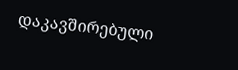დაკავშირებული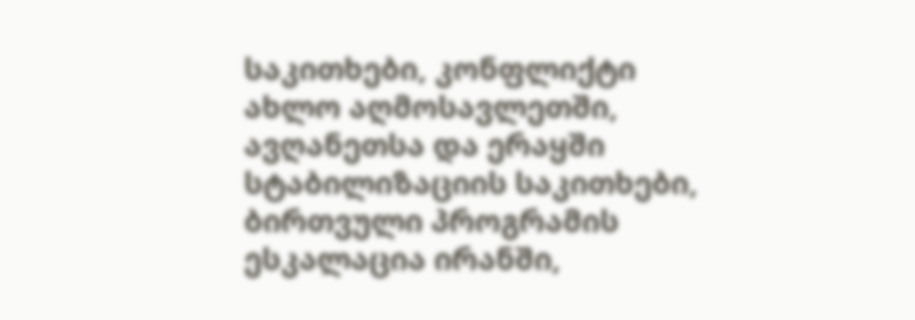საკითხები, კონფლიქტი ახლო აღმოსავლეთში, ავღანეთსა და ერაყში სტაბილიზაციის საკითხები, ბირთვული პროგრამის ესკალაცია ირანში,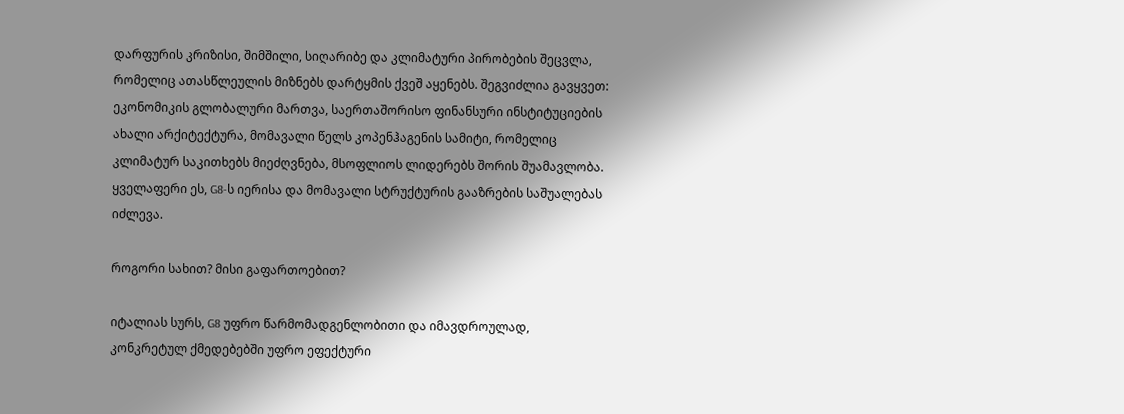დარფურის კრიზისი, შიმშილი, სიღარიბე და კლიმატური პირობების შეცვლა, რომელიც ათასწლეულის მიზნებს დარტყმის ქვეშ აყენებს. შეგვიძლია გავყვეთ: ეკონომიკის გლობალური მართვა, საერთაშორისო ფინანსური ინსტიტუციების ახალი არქიტექტურა, მომავალი წელს კოპენჰაგენის სამიტი, რომელიც კლიმატურ საკითხებს მიეძღვნება, მსოფლიოს ლიდერებს შორის შუამავლობა. ყველაფერი ეს, G8-ს იერისა და მომავალი სტრუქტურის გააზრების საშუალებას იძლევა.

როგორი სახით? მისი გაფართოებით?

იტალიას სურს, G8 უფრო წარმომადგენლობითი და იმავდროულად, კონკრეტულ ქმედებებში უფრო ეფექტური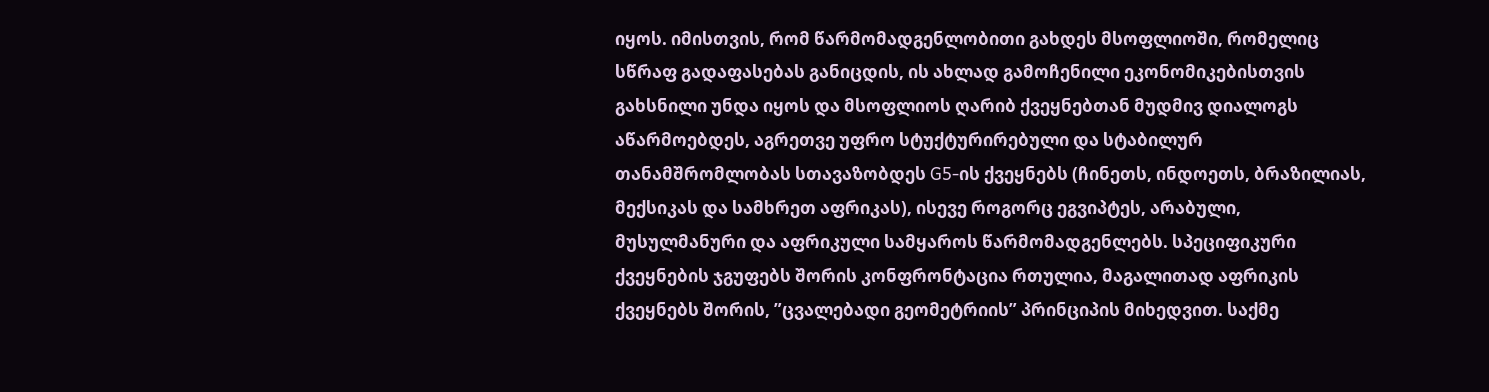იყოს. იმისთვის, რომ წარმომადგენლობითი გახდეს მსოფლიოში, რომელიც სწრაფ გადაფასებას განიცდის, ის ახლად გამოჩენილი ეკონომიკებისთვის გახსნილი უნდა იყოს და მსოფლიოს ღარიბ ქვეყნებთან მუდმივ დიალოგს აწარმოებდეს, აგრეთვე უფრო სტუქტურირებული და სტაბილურ თანამშრომლობას სთავაზობდეს G5-ის ქვეყნებს (ჩინეთს, ინდოეთს, ბრაზილიას, მექსიკას და სამხრეთ აფრიკას), ისევე როგორც ეგვიპტეს, არაბული, მუსულმანური და აფრიკული სამყაროს წარმომადგენლებს. სპეციფიკური ქვეყნების ჯგუფებს შორის კონფრონტაცია რთულია, მაგალითად აფრიკის ქვეყნებს შორის, ”ცვალებადი გეომეტრიის” პრინციპის მიხედვით. საქმე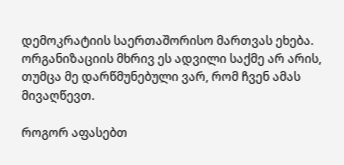დემოკრატიის საერთაშორისო მართვას ეხება. ორგანიზაციის მხრივ ეს ადვილი საქმე არ არის, თუმცა მე დარწმუნებული ვარ, რომ ჩვენ ამას მივაღწევთ.

როგორ აფასებთ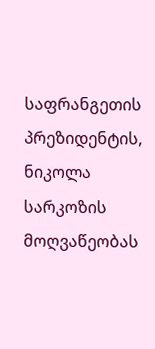საფრანგეთის პრეზიდენტის, ნიკოლა სარკოზის მოღვაწეობას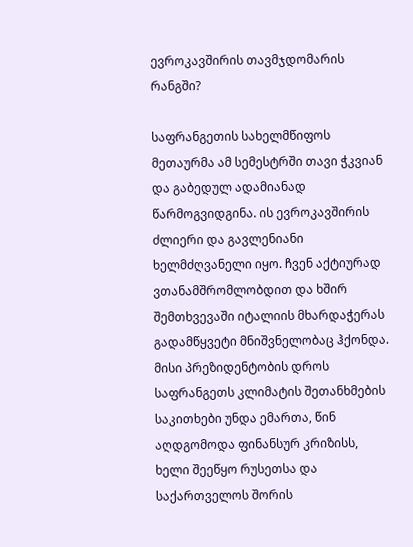ევროკავშირის თავმჯდომარის რანგში?

საფრანგეთის სახელმწიფოს მეთაურმა ამ სემესტრში თავი ჭკვიან და გაბედულ ადამიანად წარმოგვიდგინა. ის ევროკავშირის ძლიერი და გავლენიანი ხელმძღვანელი იყო. ჩვენ აქტიურად ვთანამშრომლობდით და ხშირ შემთხვევაში იტალიის მხარდაჭერას გადამწყვეტი მნიშვნელობაც ჰქონდა. მისი პრეზიდენტობის დროს საფრანგეთს კლიმატის შეთანხმების საკითხები უნდა ემართა, წინ აღდგომოდა ფინანსურ კრიზისს, ხელი შეეწყო რუსეთსა და საქართველოს შორის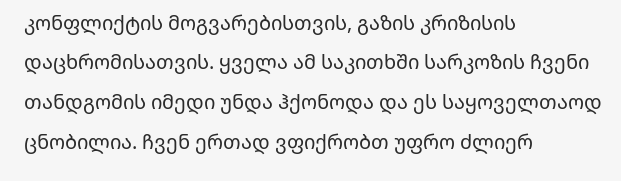კონფლიქტის მოგვარებისთვის, გაზის კრიზისის დაცხრომისათვის. ყველა ამ საკითხში სარკოზის ჩვენი თანდგომის იმედი უნდა ჰქონოდა და ეს საყოველთაოდ ცნობილია. ჩვენ ერთად ვფიქრობთ უფრო ძლიერ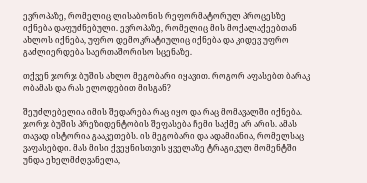ევროპაზე, რომელიც ლისაბონის რეფორმატორულ პროცესზე იქნება დაფუძნებული. ევროპაზე, რომელიც მის მოქალაქეებთან ახლოს იქნება, უფრო დემოკრატიულიც იქნება და კიდევ უფრო გაძლიერდება საერთაშორისო სცენაზე.

თქვენ ჯორჯ ბუშის ახლო მეგობარი იყავით. როგორ აფასებთ ბარაკ ობამას და რას ელოდებით მისგან?

შეუძლებელია იმის შედარება რაც იყო და რაც მომავალში იქნება. ჯორჯ ბუშის პრეზიდენტობის შეფასება ჩემი საქმე არ არის. ამას თავად ისტორია გააკეთებს. ის მეგობარი და ადამიანია, რომელსაც ვაფასებდი. მას მისი ქვეყნისთვის ყველაზე ტრაგიკულ მომენტში უნდა ეხელმძღვანელა,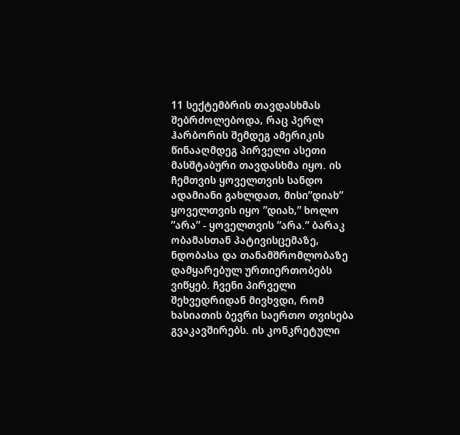11 სექტემბრის თავდასხმას შებრძოლებოდა, რაც პერლ ჰარბორის შემდეგ ამერიკის წინააღმდეგ პირველი ასეთი მასშტაბური თავდასხმა იყო. ის ჩემთვის ყოველთვის სანდო ადამიანი გახლდათ, მისი”დიახ” ყოველთვის იყო ”დიახ,” ხოლო ”არა” - ყოველთვის ”არა.” ბარაკ ობამასთან პატივისცემაზე, ნდობასა და თანამშრომლობაზე დამყარებულ ურთიერთობებს ვიწყებ. ჩვენი პირველი შეხვედრიდან მივხვდი, რომ ხასიათის ბევრი საერთო თვისება გვაკავშირებს. ის კონკრეტული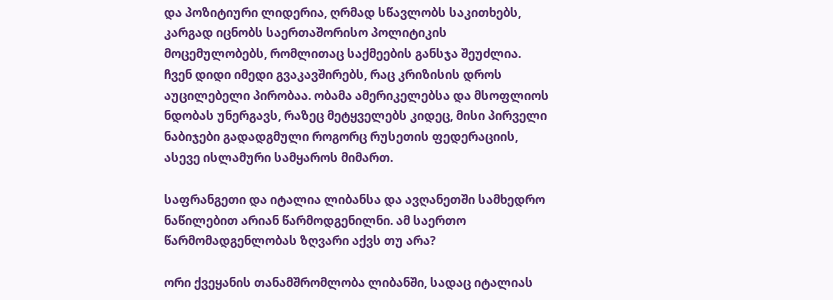და პოზიტიური ლიდერია, ღრმად სწავლობს საკითხებს, კარგად იცნობს საერთაშორისო პოლიტიკის მოცემულობებს, რომლითაც საქმეების განსჯა შეუძლია. ჩვენ დიდი იმედი გვაკავშირებს, რაც კრიზისის დროს აუცილებელი პირობაა. ობამა ამერიკელებსა და მსოფლიოს ნდობას უნერგავს, რაზეც მეტყველებს კიდეც, მისი პირველი ნაბიჯები გადადგმული როგორც რუსეთის ფედერაციის, ასევე ისლამური სამყაროს მიმართ.

საფრანგეთი და იტალია ლიბანსა და ავღანეთში სამხედრო ნაწილებით არიან წარმოდგენილნი. ამ საერთო წარმომადგენლობას ზღვარი აქვს თუ არა?

ორი ქვეყანის თანამშრომლობა ლიბანში, სადაც იტალიას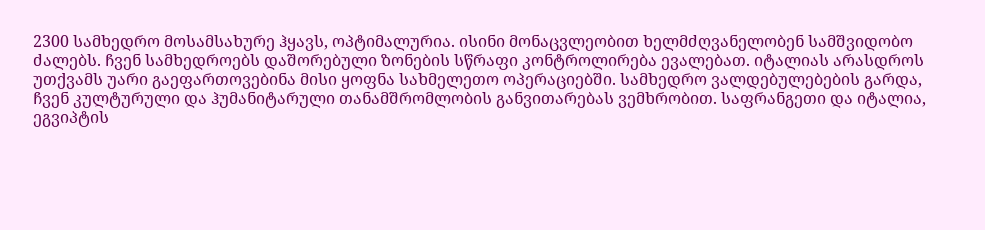2300 სამხედრო მოსამსახურე ჰყავს, ოპტიმალურია. ისინი მონაცვლეობით ხელმძღვანელობენ სამშვიდობო ძალებს. ჩვენ სამხედროებს დაშორებული ზონების სწრაფი კონტროლირება ევალებათ. იტალიას არასდროს უთქვამს უარი გაეფართოვებინა მისი ყოფნა სახმელეთო ოპერაციებში. სამხედრო ვალდებულებების გარდა, ჩვენ კულტურული და ჰუმანიტარული თანამშრომლობის განვითარებას ვემხრობით. საფრანგეთი და იტალია, ეგვიპტის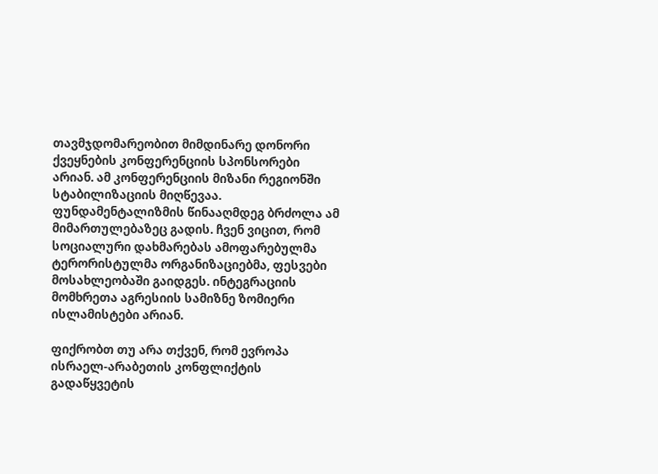თავმჯდომარეობით მიმდინარე დონორი ქვეყნების კონფერენციის სპონსორები არიან. ამ კონფერენციის მიზანი რეგიონში სტაბილიზაციის მიღწევაა. ფუნდამენტალიზმის წინააღმდეგ ბრძოლა ამ მიმართულებაზეც გადის. ჩვენ ვიცით, რომ სოციალური დახმარებას ამოფარებულმა ტერორისტულმა ორგანიზაციებმა, ფესვები მოსახლეობაში გაიდგეს. ინტეგრაციის მომხრეთა აგრესიის სამიზნე ზომიერი ისლამისტები არიან.

ფიქრობთ თუ არა თქვენ, რომ ევროპა ისრაელ-არაბეთის კონფლიქტის გადაწყვეტის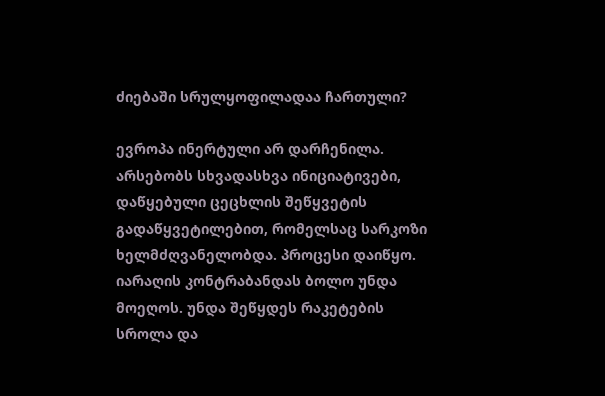ძიებაში სრულყოფილადაა ჩართული?

ევროპა ინერტული არ დარჩენილა. არსებობს სხვადასხვა ინიციატივები, დაწყებული ცეცხლის შეწყვეტის გადაწყვეტილებით, რომელსაც სარკოზი ხელმძღვანელობდა. პროცესი დაიწყო. იარაღის კონტრაბანდას ბოლო უნდა მოეღოს. უნდა შეწყდეს რაკეტების სროლა და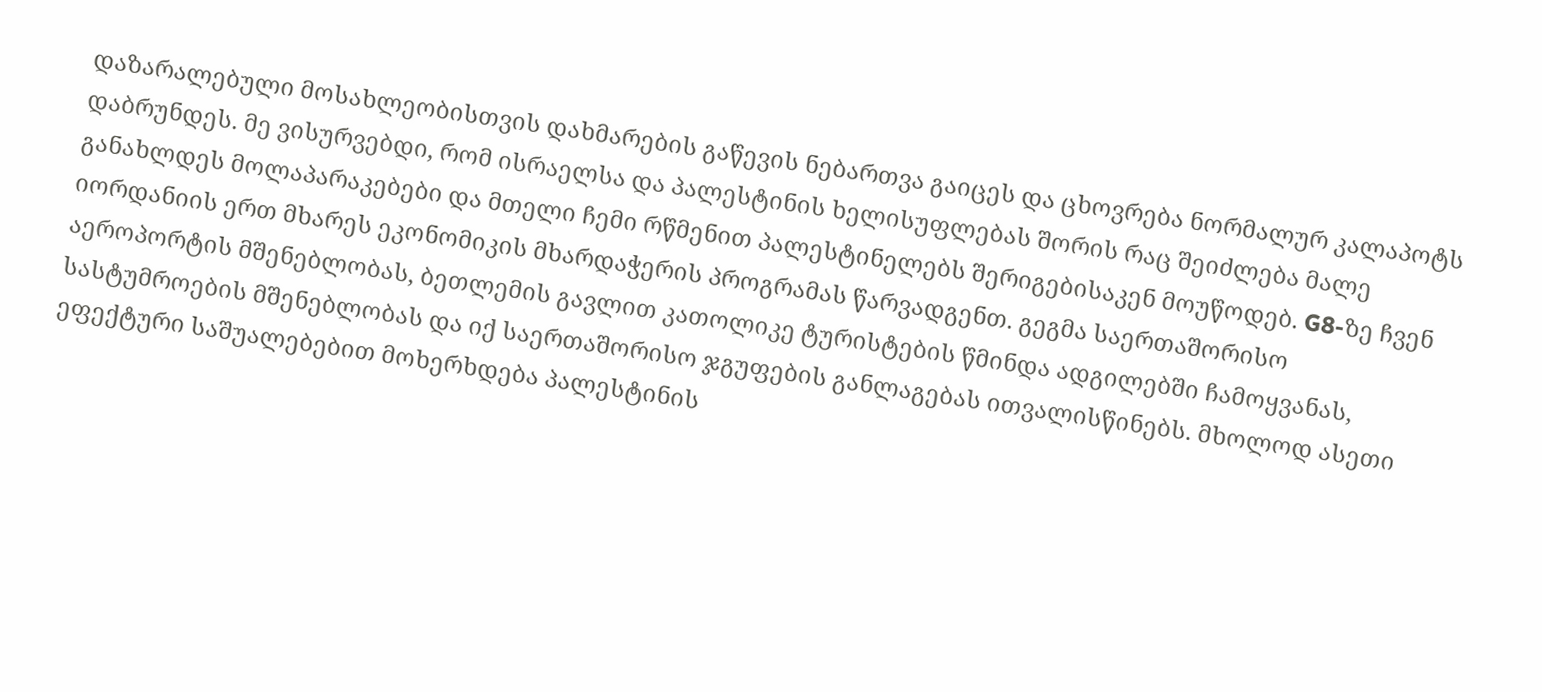დაზარალებული მოსახლეობისთვის დახმარების გაწევის ნებართვა გაიცეს და ცხოვრება ნორმალურ კალაპოტს დაბრუნდეს. მე ვისურვებდი, რომ ისრაელსა და პალესტინის ხელისუფლებას შორის რაც შეიძლება მალე განახლდეს მოლაპარაკებები და მთელი ჩემი რწმენით პალესტინელებს შერიგებისაკენ მოუწოდებ. G8-ზე ჩვენ იორდანიის ერთ მხარეს ეკონომიკის მხარდაჭერის პროგრამას წარვადგენთ. გეგმა საერთაშორისო აეროპორტის მშენებლობას, ბეთლემის გავლით კათოლიკე ტურისტების წმინდა ადგილებში ჩამოყვანას, სასტუმროების მშენებლობას და იქ საერთაშორისო ჯგუფების განლაგებას ითვალისწინებს. მხოლოდ ასეთი ეფექტური საშუალებებით მოხერხდება პალესტინის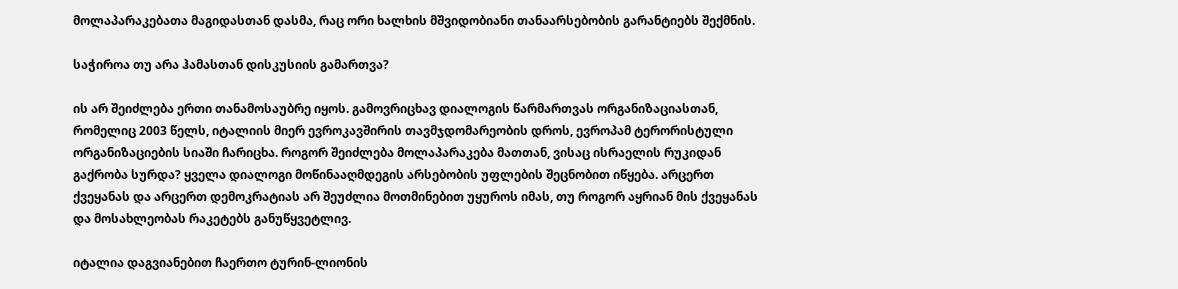მოლაპარაკებათა მაგიდასთან დასმა, რაც ორი ხალხის მშვიდობიანი თანაარსებობის გარანტიებს შექმნის.

საჭიროა თუ არა ჰამასთან დისკუსიის გამართვა?

ის არ შეიძლება ერთი თანამოსაუბრე იყოს. გამოვრიცხავ დიალოგის წარმართვას ორგანიზაციასთან, რომელიც 2003 წელს, იტალიის მიერ ევროკავშირის თავმჯდომარეობის დროს, ევროპამ ტერორისტული ორგანიზაციების სიაში ჩარიცხა. როგორ შეიძლება მოლაპარაკება მათთან, ვისაც ისრაელის რუკიდან გაქრობა სურდა? ყველა დიალოგი მოწინააღმდეგის არსებობის უფლების შეცნობით იწყება. არცერთ ქვეყანას და არცერთ დემოკრატიას არ შეუძლია მოთმინებით უყუროს იმას, თუ როგორ აყრიან მის ქვეყანას და მოსახლეობას რაკეტებს განუწყვეტლივ.

იტალია დაგვიანებით ჩაერთო ტურინ-ლიონის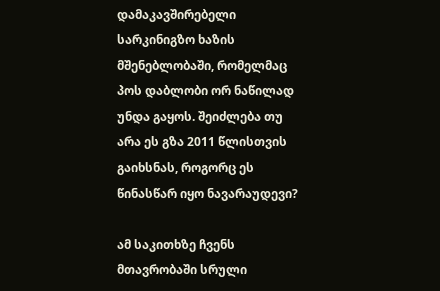დამაკავშირებელი სარკინიგზო ხაზის მშენებლობაში, რომელმაც პოს დაბლობი ორ ნაწილად უნდა გაყოს. შეიძლება თუ არა ეს გზა 2011 წლისთვის გაიხსნას, როგორც ეს წინასწარ იყო ნავარაუდევი?

ამ საკითხზე ჩვენს მთავრობაში სრული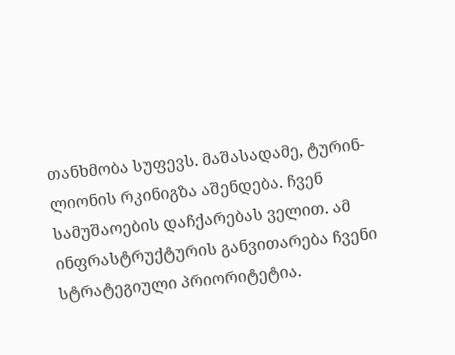თანხმობა სუფევს. მაშასადამე, ტურინ-ლიონის რკინიგზა აშენდება. ჩვენ სამუშაოების დაჩქარებას ველით. ამ ინფრასტრუქტურის განვითარება ჩვენი სტრატეგიული პრიორიტეტია.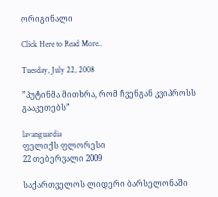ორიგინალი

Click Here to Read More..

Tuesday, July 22, 2008

”პუტინმა მითხრა, რომ ჩვენგან კვიპროსს გააკეთებს”

lavanguardia
ფელიქს ფლორესი
22 თებერვალი 2009

საქართველოს ლიდერი ბარსელონაში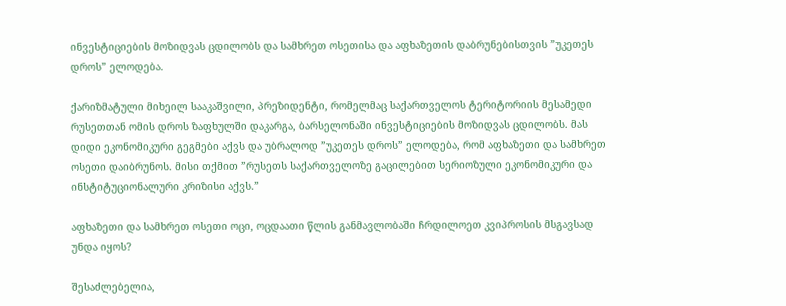ინვესტიციების მოზიდვას ცდილობს და სამხრეთ ოსეთისა და აფხაზეთის დაბრუნებისთვის ”უკეთეს დროს” ელოდება.

ქარიზმატული მიხეილ სააკაშვილი, პრეზიდენტი, რომელმაც საქართველოს ტერიტორიის მესამედი რუსეთთან ომის დროს ზაფხულში დაკარგა, ბარსელონაში ინვესტიციების მოზიდვას ცდილობს. მას დიდი ეკონომიკური გეგმები აქვს და უბრალოდ ”უკეთეს დროს” ელოდება, რომ აფხაზეთი და სამხრეთ ოსეთი დაიბრუნოს. მისი თქმით ”რუსეთს საქართველოზე გაცილებით სერიოზული ეკონომიკური და ინსტიტუციონალური კრიზისი აქვს.”

აფხაზეთი და სამხრეთ ოსეთი ოცი, ოცდაათი წლის განმავლობაში ჩრდილოეთ კვიპროსის მსგავსად უნდა იყოს?

შესაძლებელია,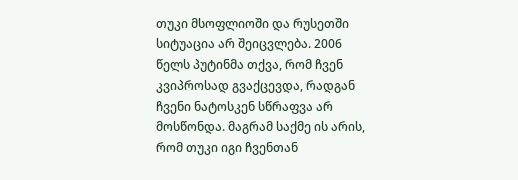თუკი მსოფლიოში და რუსეთში სიტუაცია არ შეიცვლება. 2006 წელს პუტინმა თქვა, რომ ჩვენ კვიპროსად გვაქცევდა, რადგან ჩვენი ნატოსკენ სწრაფვა არ მოსწონდა. მაგრამ საქმე ის არის, რომ თუკი იგი ჩვენთან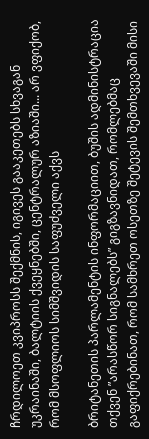ჩრდილოეთ კვიპროსს შექმნის, იგივეს გააკეთებს სხვაგან უკრაინაში, ბალტიის ქვეყნებში, ცენტრალურ აზიაში... არ ვფიქობ, რომ მსოფლიოს სიმშვიდის საფუძველი აქვს

ბრიტანეთის პარლამენტის ინფორმაციით, ბუშის ადმინისტრაცია თქვენ ”არასწორ სიგნალებს” გიგზავნიდათ, რომლებმაც გაფიქრებინათ, რომ სამხრეთ ოსეთზე შეტევის შემთხვევაში მისი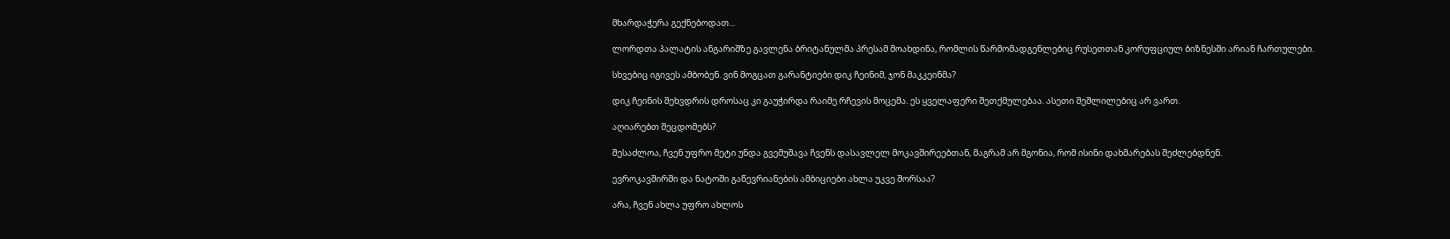მხარდაჭერა გექნებოდათ...

ლორდთა პალატის ანგარიშზე გავლენა ბრიტანულმა პრესამ მოახდინა, რომლის წარმომადგენლებიც რუსეთთან კორუფციულ ბიზნესში არიან ჩართულები.

სხვებიც იგივეს ამბობენ. ვინ მოგცათ გარანტიები დიკ ჩეინიმ, ჯონ მაკკეინმა?

დიკ ჩეინის შეხვდრის დროსაც კი გაუჭირდა რაიმე რჩევის მოცემა. ეს ყველაფერი შეთქმულებაა. ასეთი შეშლილებიც არ ვართ.

აღიარებთ შეცდომებს?

შესაძლოა, ჩვენ უფრო მეტი უნდა გვემუშავა ჩვენს დასავლელ მოკავშირეებთან, მაგრამ არ მგონია, რომ ისინი დახმარებას შეძლებდნენ.

ევროკავშირში და ნატოში გაწევრიანების ამბიციები ახლა უკვე შორსაა?

არა, ჩვენ ახლა უფრო ახლოს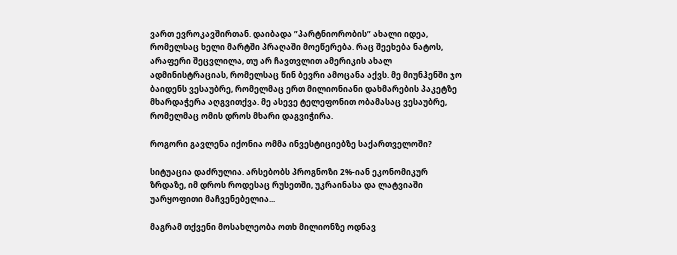ვართ ევროკავშირთან. დაიბადა ”პარტნიორობის” ახალი იდეა, რომელსაც ხელი მარტში პრაღაში მოეწერება. რაც შეეხება ნატოს, არაფერი შეცვლილა, თუ არ ჩავთვლით ამერიკის ახალ ადმინისტრაციას, რომელსაც წინ ბევრი ამოცანა აქვს. მე მიუნჰენში ჯო ბაიდენს ვესაუბრე, რომელმაც ერთ მილიონიანი დახმარების პაკეტზე მხარდაჭერა აღგვითქვა. მე ასევე ტელეფონით ობამასაც ვესაუბრე, რომელმაც ომის დროს მხარი დაგვიჭირა.

როგორი გავლენა იქონია ომმა ინვესტიციებზე საქართველოში?

სიტუაცია დაძრულია. არსებობს პროგნოზი 2%-იან ეკონომიკურ ზრდაზე, იმ დროს როდესაც რუსეთში, უკრაინასა და ლატვიაში უარყოფითი მაჩვენებელია...

მაგრამ თქვენი მოსახლეობა ოთხ მილიონზე ოდნავ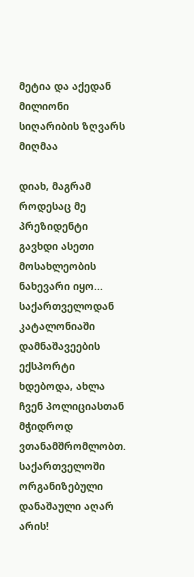მეტია და აქედან მილიონი სიღარიბის ზღვარს მიღმაა

დიახ, მაგრამ როდესაც მე პრეზიდენტი გავხდი ასეთი მოსახლეობის ნახევარი იყო... საქართველოდან კატალონიაში დამნაშავეების ექსპორტი ხდებოდა, ახლა ჩვენ პოლიციასთან მჭიდროდ ვთანამშრომლობთ. საქართველოში ორგანიზებული დანაშაული აღარ არის!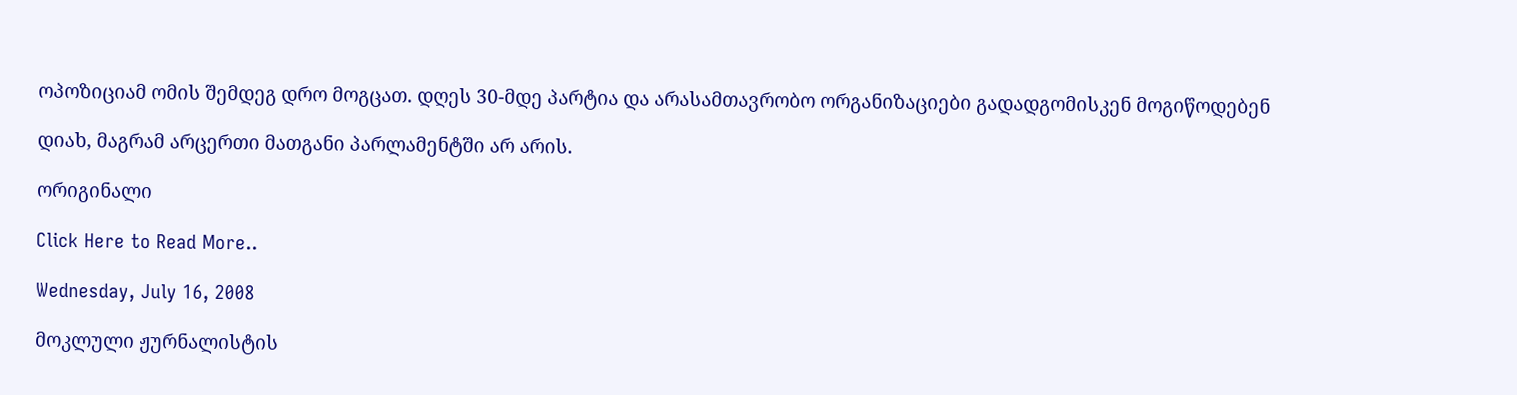ოპოზიციამ ომის შემდეგ დრო მოგცათ. დღეს 30-მდე პარტია და არასამთავრობო ორგანიზაციები გადადგომისკენ მოგიწოდებენ

დიახ, მაგრამ არცერთი მათგანი პარლამენტში არ არის.

ორიგინალი

Click Here to Read More..

Wednesday, July 16, 2008

მოკლული ჟურნალისტის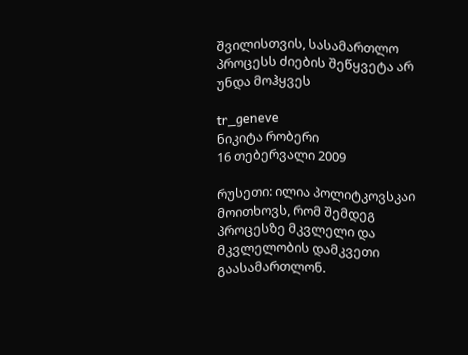შვილისთვის, სასამართლო პროცესს ძიების შეწყვეტა არ უნდა მოჰყვეს

tr_geneve
ნიკიტა რობერი
16 თებერვალი 2009

რუსეთი: ილია პოლიტკოვსკაი მოითხოვს, რომ შემდეგ პროცესზე მკვლელი და მკვლელობის დამკვეთი გაასამართლონ.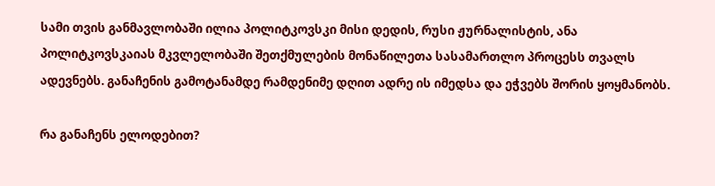სამი თვის განმავლობაში ილია პოლიტკოვსკი მისი დედის, რუსი ჟურნალისტის, ანა პოლიტკოვსკაიას მკვლელობაში შეთქმულების მონაწილეთა სასამართლო პროცესს თვალს ადევნებს. განაჩენის გამოტანამდე რამდენიმე დღით ადრე ის იმედსა და ეჭვებს შორის ყოყმანობს.

რა განაჩენს ელოდებით?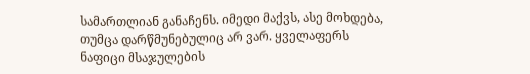სამართლიან განაჩენს. იმედი მაქვს, ასე მოხდება, თუმცა დარწმუნებულიც არ ვარ. ყველაფერს ნაფიცი მსაჯულების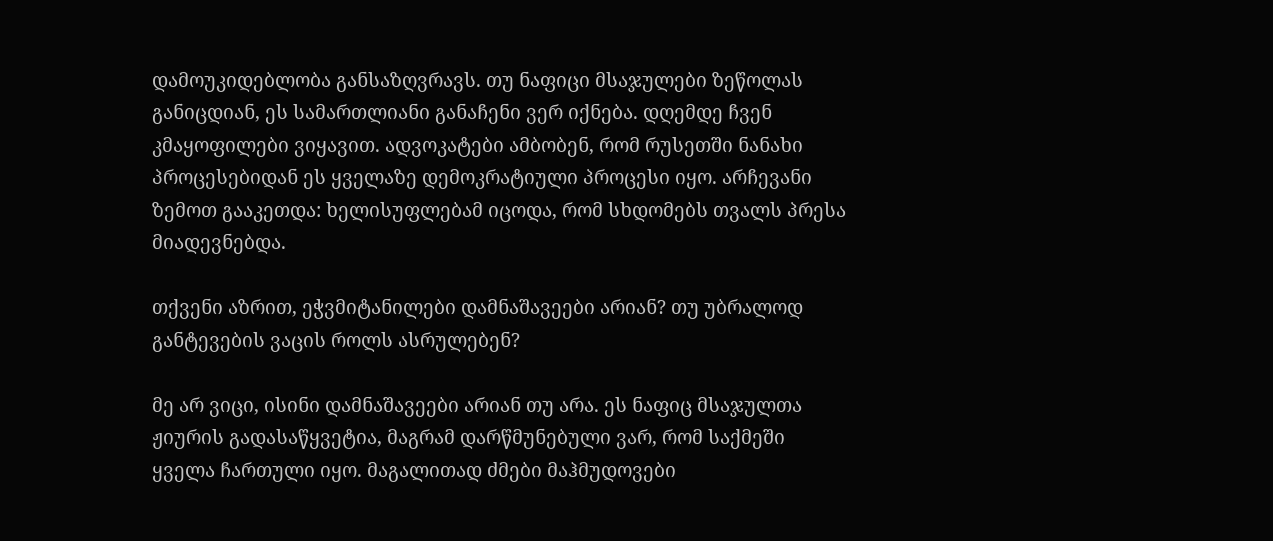დამოუკიდებლობა განსაზღვრავს. თუ ნაფიცი მსაჯულები ზეწოლას განიცდიან, ეს სამართლიანი განაჩენი ვერ იქნება. დღემდე ჩვენ კმაყოფილები ვიყავით. ადვოკატები ამბობენ, რომ რუსეთში ნანახი პროცესებიდან ეს ყველაზე დემოკრატიული პროცესი იყო. არჩევანი ზემოთ გააკეთდა: ხელისუფლებამ იცოდა, რომ სხდომებს თვალს პრესა მიადევნებდა.

თქვენი აზრით, ეჭვმიტანილები დამნაშავეები არიან? თუ უბრალოდ განტევების ვაცის როლს ასრულებენ?

მე არ ვიცი, ისინი დამნაშავეები არიან თუ არა. ეს ნაფიც მსაჯულთა ჟიურის გადასაწყვეტია, მაგრამ დარწმუნებული ვარ, რომ საქმეში ყველა ჩართული იყო. მაგალითად ძმები მაჰმუდოვები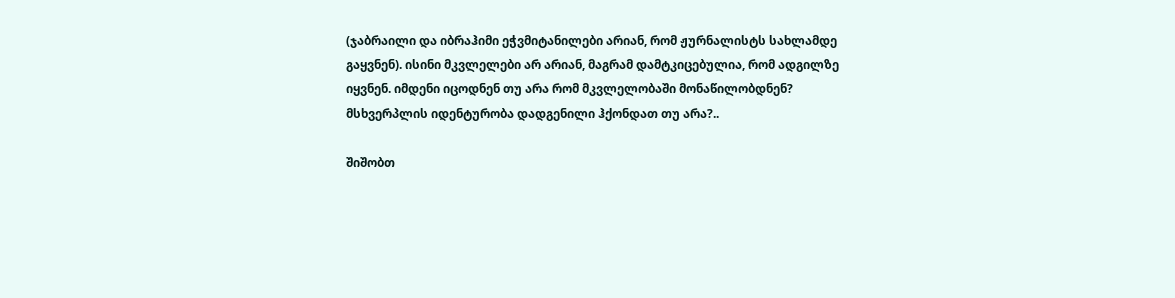(ჯაბრაილი და იბრაჰიმი ეჭვმიტანილები არიან, რომ ჟურნალისტს სახლამდე გაყვნენ). ისინი მკვლელები არ არიან, მაგრამ დამტკიცებულია, რომ ადგილზე იყვნენ. იმდენი იცოდნენ თუ არა რომ მკვლელობაში მონაწილობდნენ? მსხვერპლის იდენტურობა დადგენილი ჰქონდათ თუ არა?..

შიშობთ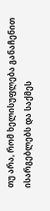თუ არა, რომ ხელისუფლება განაჩენით ისარგებლებს და საქმეს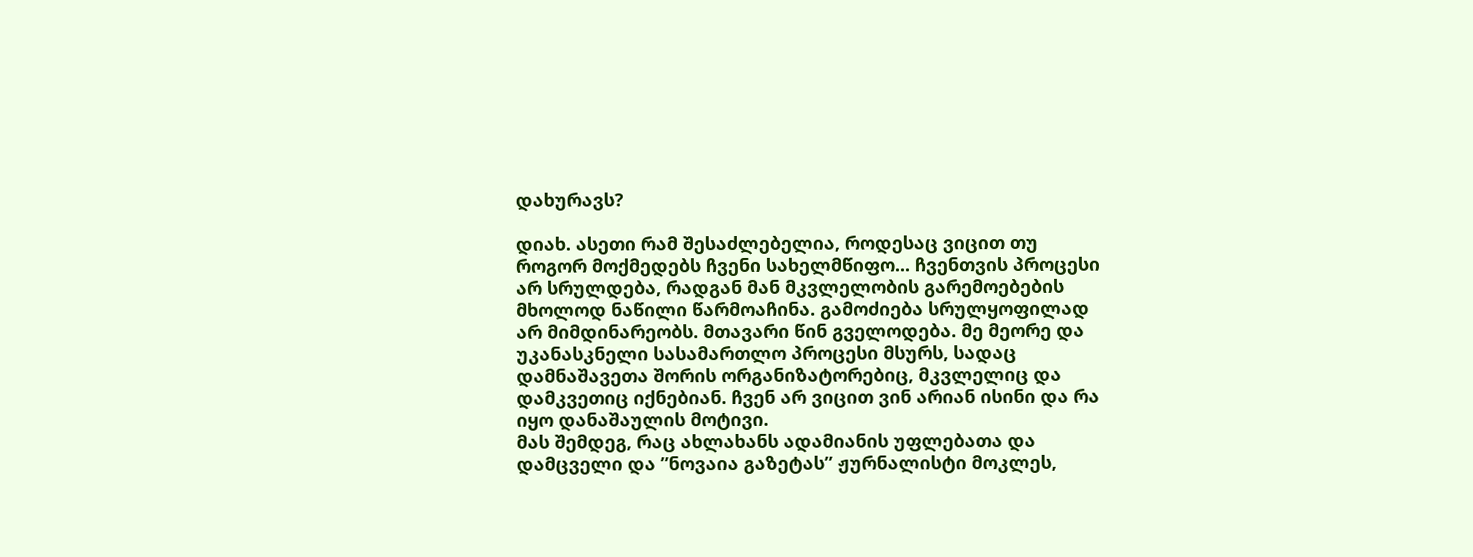დახურავს?

დიახ. ასეთი რამ შესაძლებელია, როდესაც ვიცით თუ როგორ მოქმედებს ჩვენი სახელმწიფო... ჩვენთვის პროცესი არ სრულდება, რადგან მან მკვლელობის გარემოებების მხოლოდ ნაწილი წარმოაჩინა. გამოძიება სრულყოფილად არ მიმდინარეობს. მთავარი წინ გველოდება. მე მეორე და უკანასკნელი სასამართლო პროცესი მსურს, სადაც დამნაშავეთა შორის ორგანიზატორებიც, მკვლელიც და დამკვეთიც იქნებიან. ჩვენ არ ვიცით ვინ არიან ისინი და რა იყო დანაშაულის მოტივი.
მას შემდეგ, რაც ახლახანს ადამიანის უფლებათა და დამცველი და ”ნოვაია გაზეტას” ჟურნალისტი მოკლეს,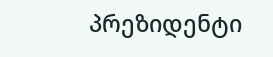პრეზიდენტი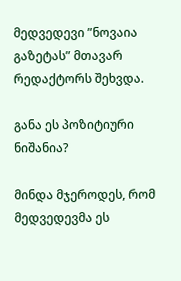მედვედევი ”ნოვაია გაზეტას” მთავარ რედაქტორს შეხვდა.

განა ეს პოზიტიური ნიშანია?

მინდა მჯეროდეს, რომ მედვედევმა ეს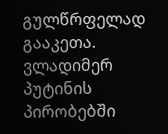გულწრფელად გააკეთა. ვლადიმერ პუტინის პირობებში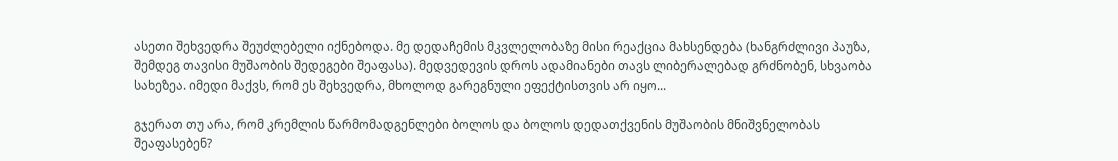ასეთი შეხვედრა შეუძლებელი იქნებოდა. მე დედაჩემის მკვლელობაზე მისი რეაქცია მახსენდება (ხანგრძლივი პაუზა, შემდეგ თავისი მუშაობის შედეგები შეაფასა). მედვედევის დროს ადამიანები თავს ლიბერალებად გრძნობენ, სხვაობა სახეზეა. იმედი მაქვს, რომ ეს შეხვედრა, მხოლოდ გარეგნული ეფექტისთვის არ იყო...

გჯერათ თუ არა, რომ კრემლის წარმომადგენლები ბოლოს და ბოლოს დედათქვენის მუშაობის მნიშვნელობას შეაფასებენ?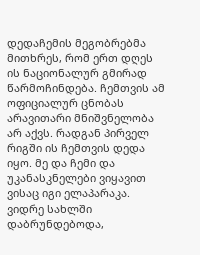დედაჩემის მეგობრებმა მითხრეს, რომ ერთ დღეს ის ნაციონალურ გმირად წარმოჩინდება. ჩემთვის ამ ოფიციალურ ცნობას არავითარი მნიშვნელობა არ აქვს. რადგან პირველ რიგში ის ჩემთვის დედა იყო. მე და ჩემი და უკანასკნელები ვიყავით ვისაც იგი ელაპარაკა. ვიდრე სახლში დაბრუნდებოდა,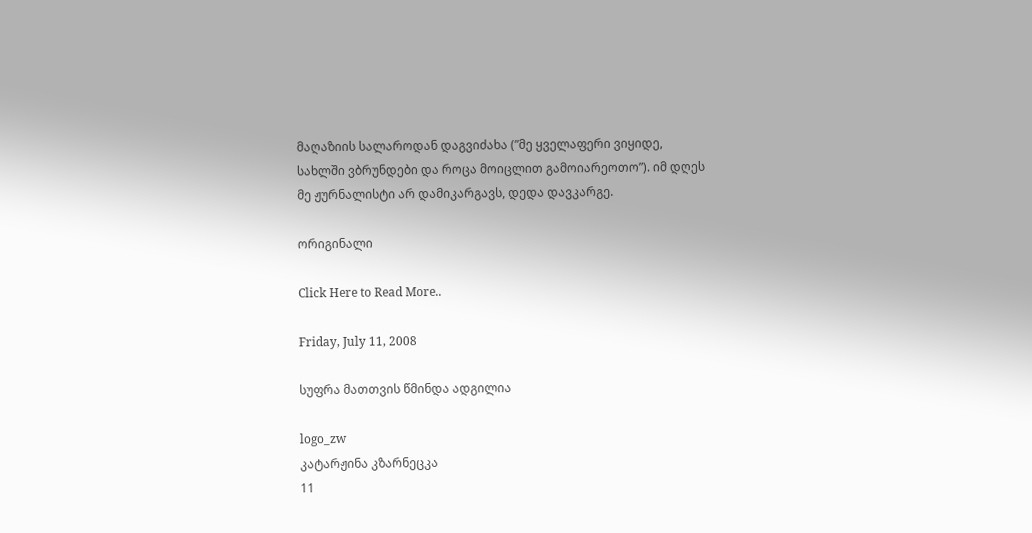მაღაზიის სალაროდან დაგვიძახა (”მე ყველაფერი ვიყიდე, სახლში ვბრუნდები და როცა მოიცლით გამოიარეოთო”). იმ დღეს მე ჟურნალისტი არ დამიკარგავს, დედა დავკარგე.

ორიგინალი

Click Here to Read More..

Friday, July 11, 2008

სუფრა მათთვის წმინდა ადგილია

logo_zw
კატარჟინა კზარნეცკა
11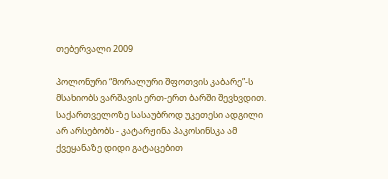თებერვალი 2009

პოლონური “მორალური შფოთვის კაბარე”-ს მსახიობს ვარშავის ერთ-ერთ ბარში შევხვდით. საქართველოზე სასაუბროდ უკეთესი ადგილი არ არსებობს - კატარჟინა პაკოსინსკა ამ ქვეყანაზე დიდი გატაცებით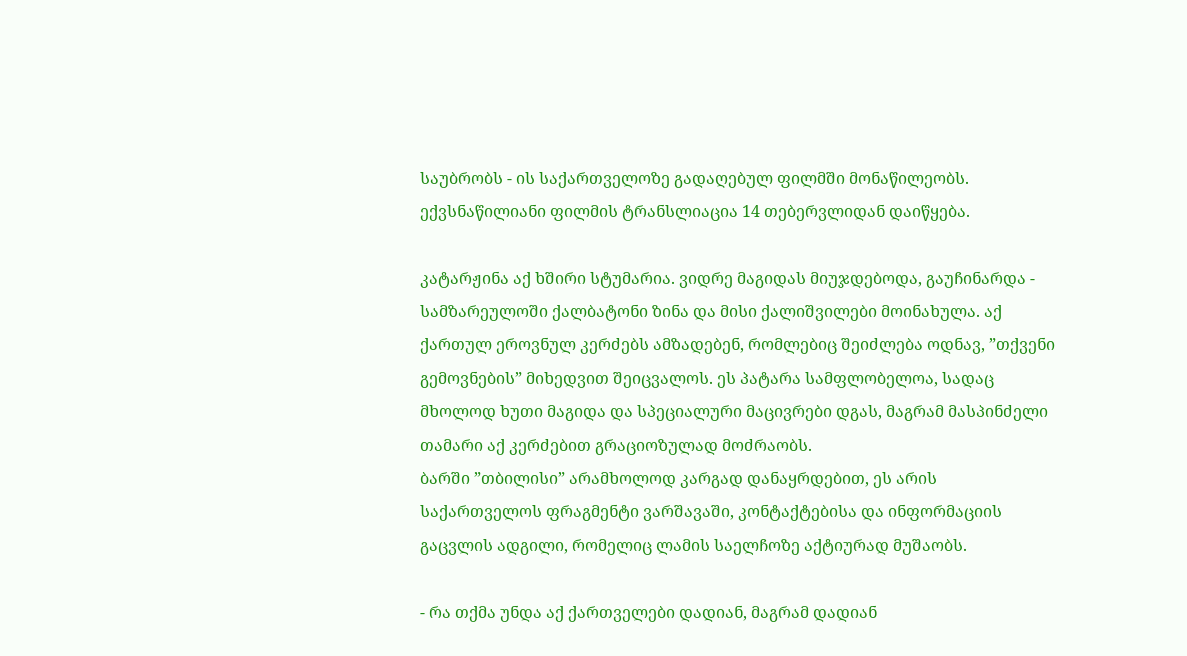საუბრობს - ის საქართველოზე გადაღებულ ფილმში მონაწილეობს. ექვსნაწილიანი ფილმის ტრანსლიაცია 14 თებერვლიდან დაიწყება.

კატარჟინა აქ ხშირი სტუმარია. ვიდრე მაგიდას მიუჯდებოდა, გაუჩინარდა - სამზარეულოში ქალბატონი ზინა და მისი ქალიშვილები მოინახულა. აქ ქართულ ეროვნულ კერძებს ამზადებენ, რომლებიც შეიძლება ოდნავ, ”თქვენი გემოვნების” მიხედვით შეიცვალოს. ეს პატარა სამფლობელოა, სადაც მხოლოდ ხუთი მაგიდა და სპეციალური მაცივრები დგას, მაგრამ მასპინძელი თამარი აქ კერძებით გრაციოზულად მოძრაობს.
ბარში ”თბილისი” არამხოლოდ კარგად დანაყრდებით, ეს არის საქართველოს ფრაგმენტი ვარშავაში, კონტაქტებისა და ინფორმაციის გაცვლის ადგილი, რომელიც ლამის საელჩოზე აქტიურად მუშაობს.

- რა თქმა უნდა აქ ქართველები დადიან, მაგრამ დადიან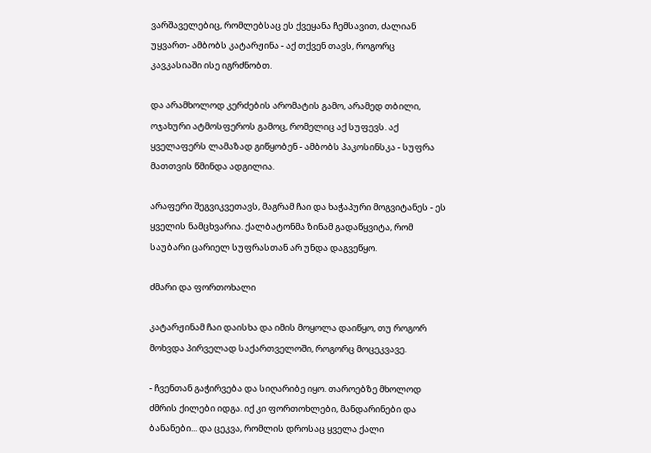ვარშაველებიც, რომლებსაც ეს ქვეყანა ჩემსავით, ძალიან უყვართ- ამბობს კატარჟინა - აქ თქვენ თავს, როგორც კავკასიაში ისე იგრძნობთ.

და არამხოლოდ კერძების არომატის გამო, არამედ თბილი, ოჯახური ატმოსფეროს გამოც, რომელიც აქ სუფევს. აქ ყველაფერს ლამაზად გიწყობენ - ამბობს პაკოსინსკა - სუფრა მათთვის წმინდა ადგილია.

არაფერი შეგვიკვეთავს, მაგრამ ჩაი და ხაჭაპური მოგვიტანეს - ეს ყველის ნამცხვარია. ქალბატონმა ზინამ გადაწყვიტა, რომ საუბარი ცარიელ სუფრასთან არ უნდა დაგვეწყო.

ძმარი და ფორთოხალი

კატარჟინამ ჩაი დაისხა და იმის მოყოლა დაიწყო, თუ როგორ მოხვდა პირველად საქართველოში, როგორც მოცეკვავე.

- ჩვენთან გაჭირვება და სიღარიბე იყო. თაროებზე მხოლოდ ძმრის ქილები იდგა. იქ კი ფორთოხლები, მანდარინები და ბანანები... და ცეკვა, რომლის დროსაც ყველა ქალი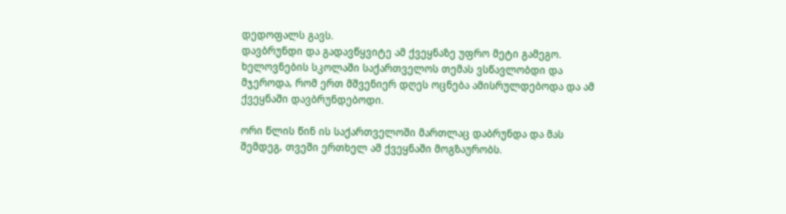დედოფალს გავს.
დავბრუნდი და გადავწყვიტე ამ ქვეყნაზე უფრო მეტი გამეგო.
ხელოვნების სკოლაში საქართველოს თემას ვსწავლობდი და მჯეროდა, რომ ერთ მშვენიერ დღეს ოცნება ამისრულდებოდა და ამ ქვეყნაში დავბრუნდებოდი.

ორი წლის წინ ის საქართველოში მართლაც დაბრუნდა და მას შემდეგ, თვეში ერთხელ ამ ქვეყნაში მოგზაურობს.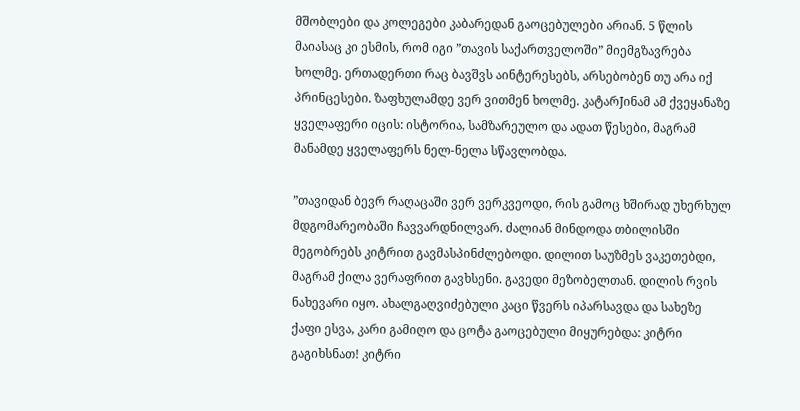მშობლები და კოლეგები კაბარედან გაოცებულები არიან. 5 წლის მაიასაც კი ესმის, რომ იგი ”თავის საქართველოში” მიემგზავრება ხოლმე. ერთადერთი რაც ბავშვს აინტერესებს, არსებობენ თუ არა იქ პრინცესები. ზაფხულამდე ვერ ვითმენ ხოლმე. კატარJინამ ამ ქვეყანაზე ყველაფერი იცის: ისტორია, სამზარეულო და ადათ წესები, მაგრამ მანამდე ყველაფერს ნელ-ნელა სწავლობდა.

”თავიდან ბევრ რაღაცაში ვერ ვერკვეოდი, რის გამოც ხშირად უხერხულ მდგომარეობაში ჩავვარდნილვარ. ძალიან მინდოდა თბილისში მეგობრებს კიტრით გავმასპინძლებოდი. დილით საუზმეს ვაკეთებდი, მაგრამ ქილა ვერაფრით გავხსენი. გავედი მეზობელთან. დილის რვის ნახევარი იყო. ახალგაღვიძებული კაცი წვერს იპარსავდა და სახეზე ქაფი ესვა, კარი გამიღო და ცოტა გაოცებული მიყურებდა: კიტრი გაგიხსნათ! კიტრი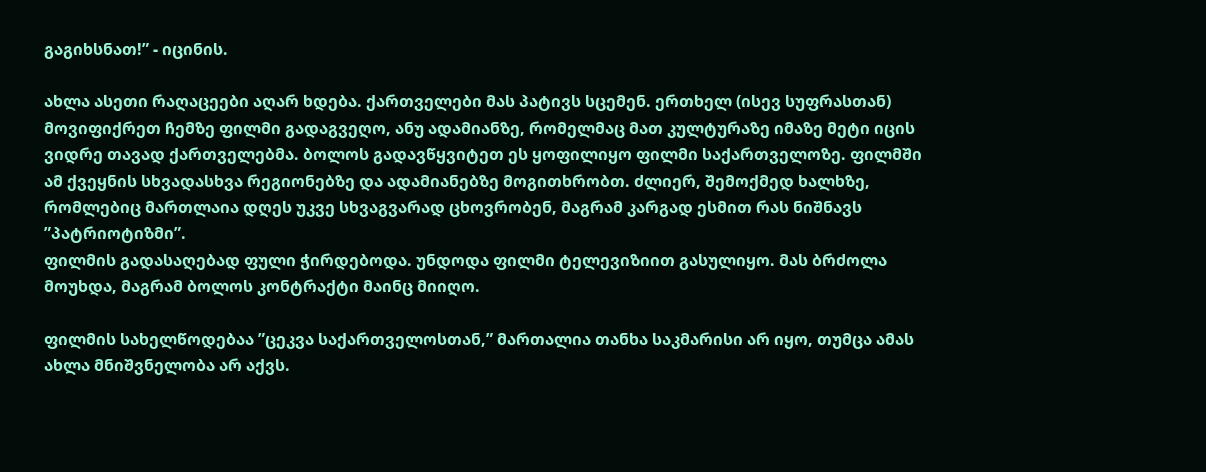გაგიხსნათ!” - იცინის.

ახლა ასეთი რაღაცეები აღარ ხდება. ქართველები მას პატივს სცემენ. ერთხელ (ისევ სუფრასთან) მოვიფიქრეთ ჩემზე ფილმი გადაგვეღო, ანუ ადამიანზე, რომელმაც მათ კულტურაზე იმაზე მეტი იცის ვიდრე თავად ქართველებმა. ბოლოს გადავწყვიტეთ ეს ყოფილიყო ფილმი საქართველოზე. ფილმში ამ ქვეყნის სხვადასხვა რეგიონებზე და ადამიანებზე მოგითხრობთ. ძლიერ, შემოქმედ ხალხზე, რომლებიც მართლაია დღეს უკვე სხვაგვარად ცხოვრობენ, მაგრამ კარგად ესმით რას ნიშნავს ”პატრიოტიზმი”.
ფილმის გადასაღებად ფული ჭირდებოდა. უნდოდა ფილმი ტელევიზიით გასულიყო. მას ბრძოლა მოუხდა, მაგრამ ბოლოს კონტრაქტი მაინც მიიღო.

ფილმის სახელწოდებაა ”ცეკვა საქართველოსთან,” მართალია თანხა საკმარისი არ იყო, თუმცა ამას ახლა მნიშვნელობა არ აქვს.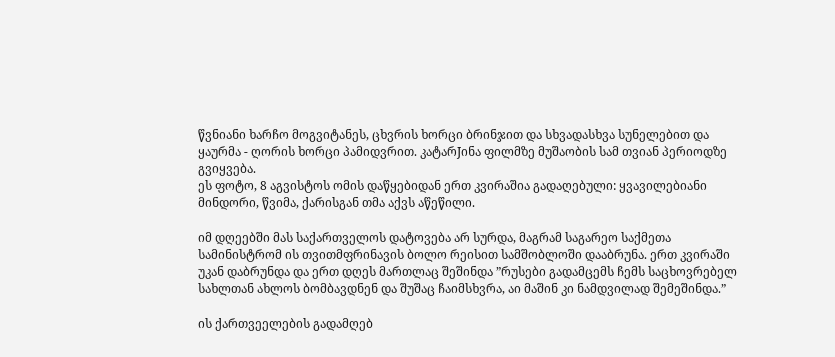წვნიანი ხარჩო მოგვიტანეს, ცხვრის ხორცი ბრინჯით და სხვადასხვა სუნელებით და ყაურმა - ღორის ხორცი პამიდვრით. კატარJინა ფილმზე მუშაობის სამ თვიან პერიოდზე გვიყვება.
ეს ფოტო, 8 აგვისტოს ომის დაწყებიდან ერთ კვირაშია გადაღებული: ყვავილებიანი მინდორი, წვიმა, ქარისგან თმა აქვს აწეწილი.

იმ დღეებში მას საქართველოს დატოვება არ სურდა, მაგრამ საგარეო საქმეთა სამინისტრომ ის თვითმფრინავის ბოლო რეისით სამშობლოში დააბრუნა. ერთ კვირაში უკან დაბრუნდა და ერთ დღეს მართლაც შეშინდა ”რუსები გადამცემს ჩემს საცხოვრებელ სახლთან ახლოს ბომბავდნენ და შუშაც ჩაიმსხვრა, აი მაშინ კი ნამდვილად შემეშინდა.”

ის ქართვეელების გადამღებ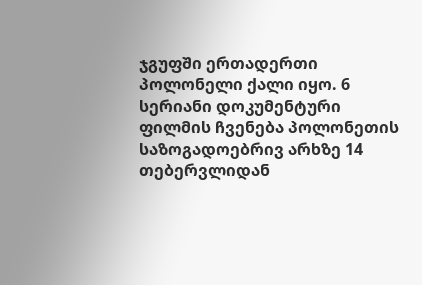ჯგუფში ერთადერთი პოლონელი ქალი იყო. 6 სერიანი დოკუმენტური ფილმის ჩვენება პოლონეთის საზოგადოებრივ არხზე 14 თებერვლიდან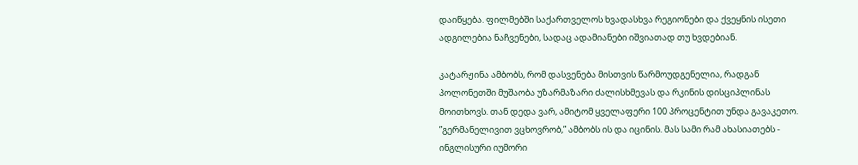დაიწყება. ფილმებში საქართველოს ხვადასხვა რეგიონები და ქვეყნის ისეთი ადგილებია ნაჩვენები, სადაც ადამიანები იშვიათად თუ ხვდებიან.

კატარჟინა ამბობს, რომ დასვენება მისთვის წარმოუდგენელია, რადგან პოლონეთში მუშაობა უზარმაზარი ძალისხმევას და რკინის დისციპლინას მოითხოვს. თან დედა ვარ, ამიტომ ყველაფერი 100 პროცენტით უნდა გავაკეთო. ”გერმანელივით ვცხოვრობ,” ამბობს ის და იცინის. მას სამი რამ ახასიათებს - ინგლისური იუმორი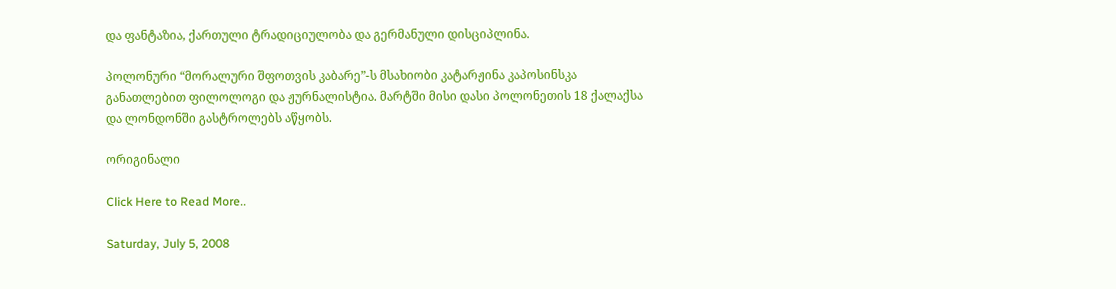და ფანტაზია, ქართული ტრადიციულობა და გერმანული დისციპლინა.

პოლონური “მორალური შფოთვის კაბარე”-ს მსახიობი კატარჟინა კაპოსინსკა განათლებით ფილოლოგი და ჟურნალისტია. მარტში მისი დასი პოლონეთის 18 ქალაქსა და ლონდონში გასტროლებს აწყობს.

ორიგინალი

Click Here to Read More..

Saturday, July 5, 2008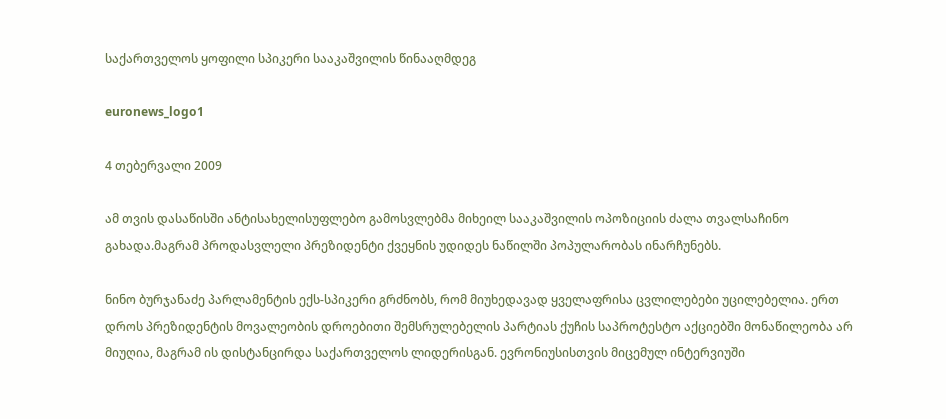საქართველოს ყოფილი სპიკერი სააკაშვილის წინააღმდეგ

euronews_logo1

4 თებერვალი 2009

ამ თვის დასაწისში ანტისახელისუფლებო გამოსვლებმა მიხეილ სააკაშვილის ოპოზიციის ძალა თვალსაჩინო გახადა.მაგრამ პროდასვლელი პრეზიდენტი ქვეყნის უდიდეს ნაწილში პოპულარობას ინარჩუნებს.

ნინო ბურჯანაძე პარლამენტის ექს-სპიკერი გრძნობს, რომ მიუხედავად ყველაფრისა ცვლილებები უცილებელია. ერთ დროს პრეზიდენტის მოვალეობის დროებითი შემსრულებელის პარტიას ქუჩის საპროტესტო აქციებში მონაწილეობა არ მიუღია, მაგრამ ის დისტანცირდა საქართველოს ლიდერისგან. ევრონიუსისთვის მიცემულ ინტერვიუში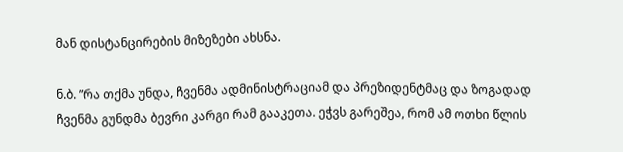მან დისტანცირების მიზეზები ახსნა.

ნ.ბ. ”რა თქმა უნდა, ჩვენმა ადმინისტრაციამ და პრეზიდენტმაც და ზოგადად ჩვენმა გუნდმა ბევრი კარგი რამ გააკეთა. ეჭვს გარეშეა, რომ ამ ოთხი წლის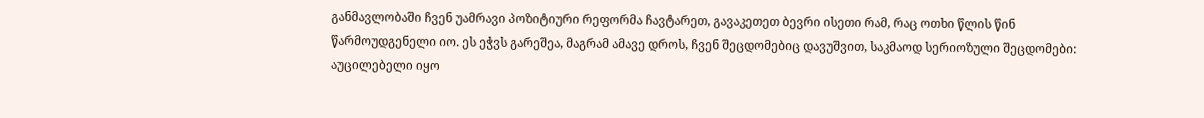განმავლობაში ჩვენ უამრავი პოზიტიური რეფორმა ჩავტარეთ, გავაკეთეთ ბევრი ისეთი რამ, რაც ოთხი წლის წინ წარმოუდგენელი იო. ეს ეჭვს გარეშეა, მაგრამ ამავე დროს, ჩვენ შეცდომებიც დავუშვით, საკმაოდ სერიოზული შეცდომები: აუცილებელი იყო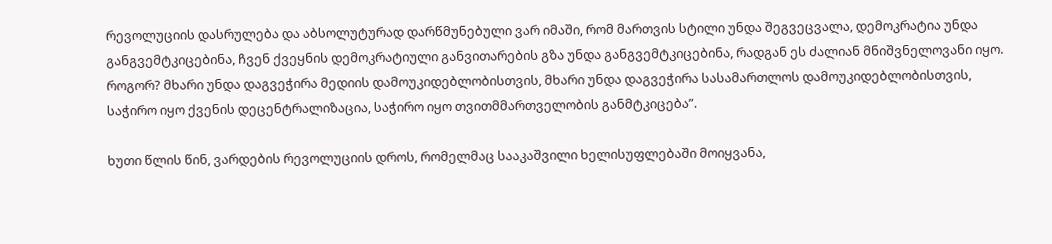რევოლუციის დასრულება და აბსოლუტურად დარწმუნებული ვარ იმაში, რომ მართვის სტილი უნდა შეგვეცვალა, დემოკრატია უნდა განგვემტკიცებინა, ჩვენ ქვეყნის დემოკრატიული განვითარების გზა უნდა განგვემტკიცებინა, რადგან ეს ძალიან მნიშვნელოვანი იყო. როგორ? მხარი უნდა დაგვეჭირა მედიის დამოუკიდებლობისთვის, მხარი უნდა დაგვეჭირა სასამართლოს დამოუკიდებლობისთვის, საჭირო იყო ქვენის დეცენტრალიზაცია, საჭირო იყო თვითმმართველობის განმტკიცება”.

ხუთი წლის წინ, ვარდების რევოლუციის დროს, რომელმაც სააკაშვილი ხელისუფლებაში მოიყვანა,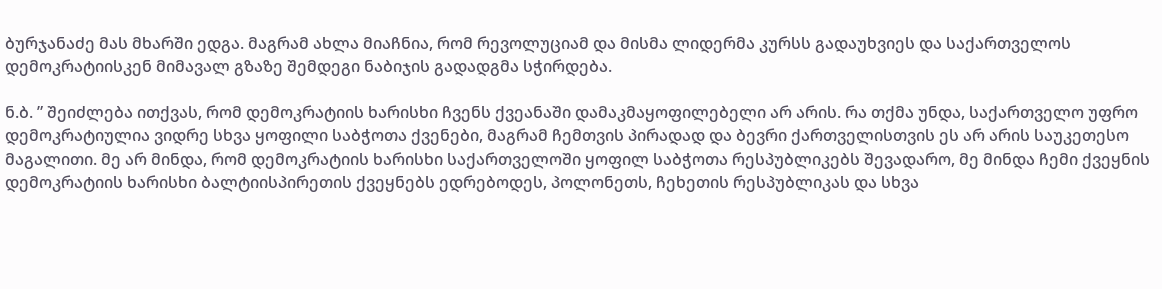ბურჯანაძე მას მხარში ედგა. მაგრამ ახლა მიაჩნია, რომ რევოლუციამ და მისმა ლიდერმა კურსს გადაუხვიეს და საქართველოს დემოკრატიისკენ მიმავალ გზაზე შემდეგი ნაბიჯის გადადგმა სჭირდება.

ნ.ბ. ” შეიძლება ითქვას, რომ დემოკრატიის ხარისხი ჩვენს ქვეანაში დამაკმაყოფილებელი არ არის. რა თქმა უნდა, საქართველო უფრო დემოკრატიულია ვიდრე სხვა ყოფილი საბჭოთა ქვენები, მაგრამ ჩემთვის პირადად და ბევრი ქართველისთვის ეს არ არის საუკეთესო მაგალითი. მე არ მინდა, რომ დემოკრატიის ხარისხი საქართველოში ყოფილ საბჭოთა რესპუბლიკებს შევადარო, მე მინდა ჩემი ქვეყნის დემოკრატიის ხარისხი ბალტიისპირეთის ქვეყნებს ედრებოდეს, პოლონეთს, ჩეხეთის რესპუბლიკას და სხვა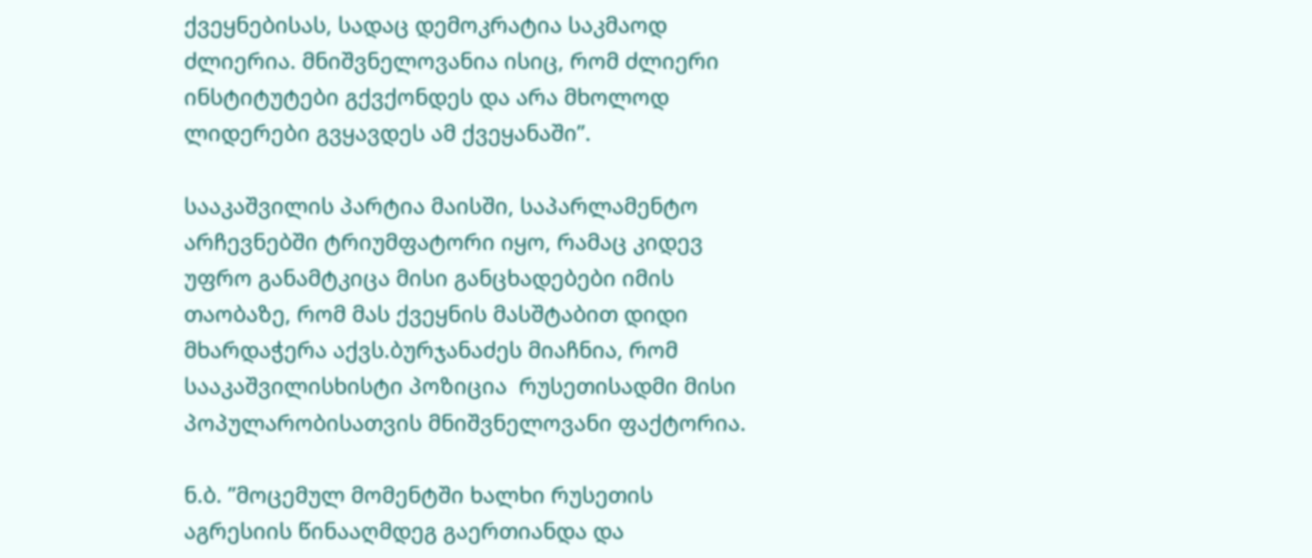ქვეყნებისას, სადაც დემოკრატია საკმაოდ ძლიერია. მნიშვნელოვანია ისიც, რომ ძლიერი ინსტიტუტები გქვქონდეს და არა მხოლოდ ლიდერები გვყავდეს ამ ქვეყანაში”.

სააკაშვილის პარტია მაისში, საპარლამენტო არჩევნებში ტრიუმფატორი იყო, რამაც კიდევ უფრო განამტკიცა მისი განცხადებები იმის თაობაზე, რომ მას ქვეყნის მასშტაბით დიდი მხარდაჭერა აქვს.ბურჯანაძეს მიაჩნია, რომ სააკაშვილისხისტი პოზიცია  რუსეთისადმი მისი პოპულარობისათვის მნიშვნელოვანი ფაქტორია.

ნ.ბ. ”მოცემულ მომენტში ხალხი რუსეთის აგრესიის წინააღმდეგ გაერთიანდა და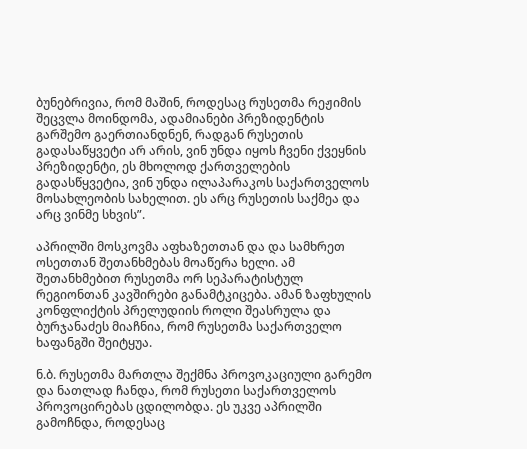ბუნებრივია, რომ მაშინ, როდესაც რუსეთმა რეჟიმის შეცვლა მოინდომა, ადამიანები პრეზიდენტის გარშემო გაერთიანდნენ, რადგან რუსეთის გადასაწყვეტი არ არის, ვინ უნდა იყოს ჩვენი ქვეყნის პრეზიდენტი, ეს მხოლოდ ქართველების გადასწყვეტია, ვინ უნდა ილაპარაკოს საქართველოს მოსახლეობის სახელით. ეს არც რუსეთის საქმეა და არც ვინმე სხვის”.

აპრილში მოსკოვმა აფხაზეთთან და და სამხრეთ ოსეთთან შეთანხმებას მოაწერა ხელი. ამ შეთანხმებით რუსეთმა ორ სეპარატისტულ რეგიონთან კავშირები განამტკიცება. ამან ზაფხულის კონფლიქტის პრელუდიის როლი შეასრულა და ბურჯანაძეს მიაჩნია, რომ რუსეთმა საქართველო ხაფანგში შეიტყუა.

ნ.ბ. რუსეთმა მართლა შექმნა პროვოკაციული გარემო და ნათლად ჩანდა, რომ რუსეთი საქართველოს პროვოცირებას ცდილობდა. ეს უკვე აპრილში გამოჩნდა, როდესაც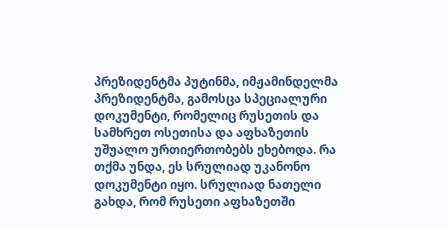პრეზიდენტმა პუტინმა, იმჟამინდელმა პრეზიდენტმა, გამოსცა სპეციალური დოკუმენტი, რომელიც რუსეთის და სამხრეთ ოსეთისა და აფხაზეთის უშუალო ურთიერთობებს ეხებოდა. რა თქმა უნდა, ეს სრულიად უკანონო დოკუმენტი იყო. სრულიად ნათელი გახდა, რომ რუსეთი აფხაზეთში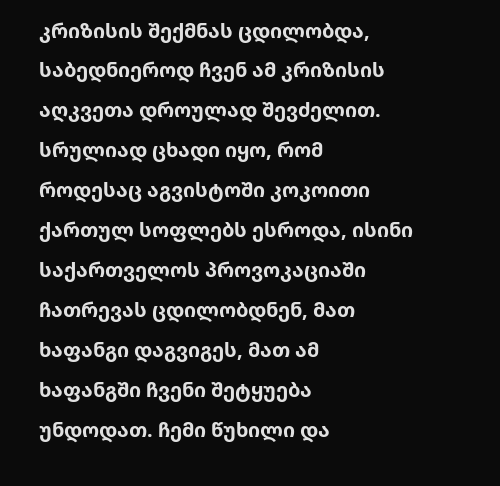კრიზისის შექმნას ცდილობდა, საბედნიეროდ ჩვენ ამ კრიზისის აღკვეთა დროულად შევძელით. სრულიად ცხადი იყო, რომ როდესაც აგვისტოში კოკოითი ქართულ სოფლებს ესროდა, ისინი საქართველოს პროვოკაციაში ჩათრევას ცდილობდნენ, მათ ხაფანგი დაგვიგეს, მათ ამ ხაფანგში ჩვენი შეტყუება უნდოდათ. ჩემი წუხილი და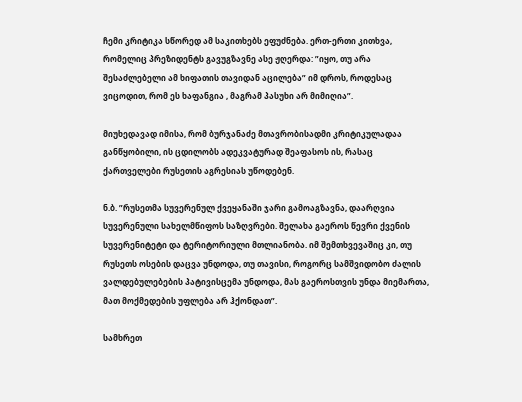ჩემი კრიტიკა სწორედ ამ საკითხებს ეფუძნება. ერთ-ერთი კითხვა, რომელიც პრეზიდენტს გავუგზავნე ასე ჟღერდა: ”იყო, თუ არა შესაძლებელი ამ ხიფათის თავიდან აცილება” იმ დროს, როდესაც ვიცოდით, რომ ეს ხაფანგია , მაგრამ პასუხი არ მიმიღია”.

მიუხედავად იმისა, რომ ბურჯანაძე მთავრობისადმი კრიტიკულადაა განწყობილი, ის ცდილობს ადეკვატურად შეაფასოს ის, რასაც ქართველები რუსეთის აგრესიას უწოდებენ.

ნ.ბ. ”რუსეთმა სუვერენულ ქვეყანაში ჯარი გამოაგზავნა, დაარღვია სუვერენული სახელმწიფოს საზღვრები. შელახა გაეროს წევრი ქვენის სუვერენიტეტი და ტერიტორიული მთლიანობა. იმ შემთხვევაშიც კი, თუ რუსეთს ოსების დაცვა უნდოდა, თუ თავისი, როგორც სამშვიდობო ძალის ვალდებულებების პატივისცემა უნდოდა, მას გაეროსთვის უნდა მიემართა, მათ მოქმედების უფლება არ ჰქონდათ”.

სამხრეთ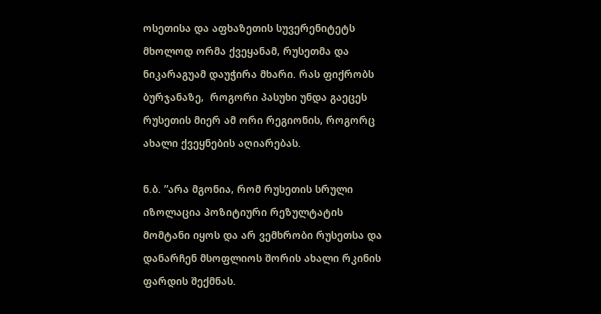ოსეთისა და აფხაზეთის სუვერენიტეტს მხოლოდ ორმა ქვეყანამ, რუსეთმა და ნიკარაგუამ დაუჭირა მხარი. რას ფიქრობს ბურჯანაზე,  როგორი პასუხი უნდა გაეცეს რუსეთის მიერ ამ ორი რეგიონის, როგორც ახალი ქვეყნების აღიარებას.

ნ.ბ. ”არა მგონია, რომ რუსეთის სრული იზოლაცია პოზიტიური რეზულტატის მომტანი იყოს და არ ვემხრობი რუსეთსა და დანარჩენ მსოფლიოს შორის ახალი რკინის ფარდის შექმნას.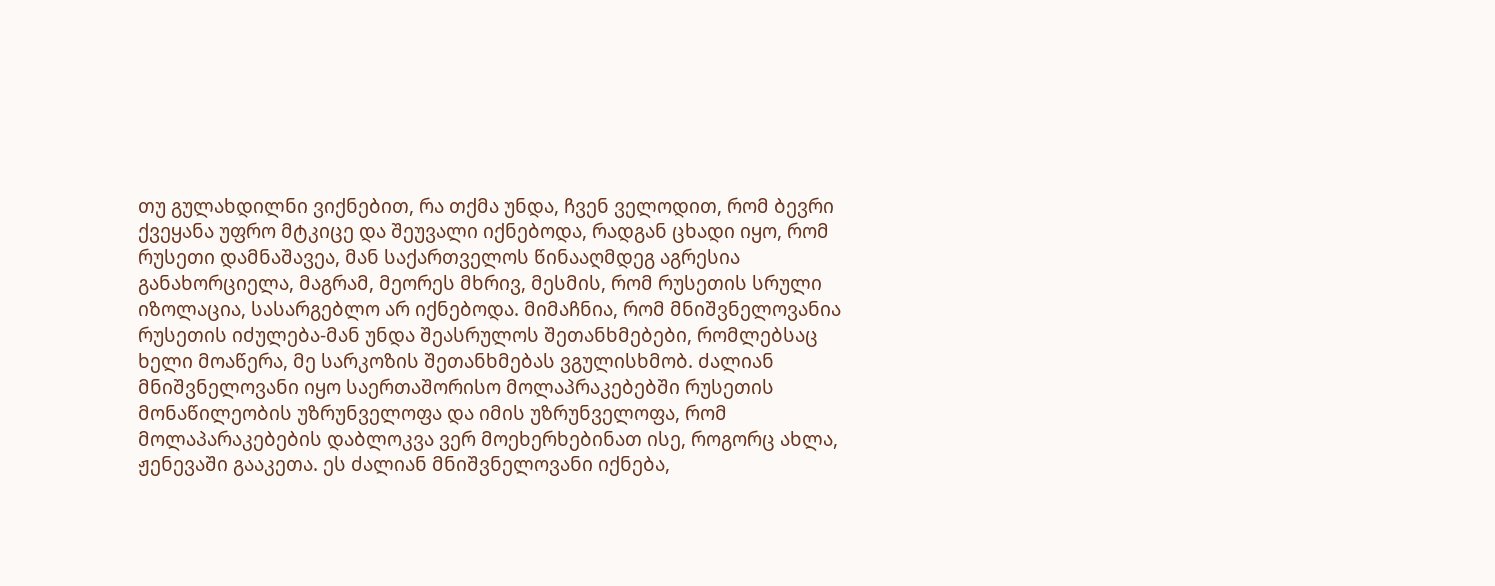თუ გულახდილნი ვიქნებით, რა თქმა უნდა, ჩვენ ველოდით, რომ ბევრი ქვეყანა უფრო მტკიცე და შეუვალი იქნებოდა, რადგან ცხადი იყო, რომ რუსეთი დამნაშავეა, მან საქართველოს წინააღმდეგ აგრესია განახორციელა, მაგრამ, მეორეს მხრივ, მესმის, რომ რუსეთის სრული იზოლაცია, სასარგებლო არ იქნებოდა. მიმაჩნია, რომ მნიშვნელოვანია რუსეთის იძულება-მან უნდა შეასრულოს შეთანხმებები, რომლებსაც ხელი მოაწერა, მე სარკოზის შეთანხმებას ვგულისხმობ. ძალიან მნიშვნელოვანი იყო საერთაშორისო მოლაპრაკებებში რუსეთის მონაწილეობის უზრუნველოფა და იმის უზრუნველოფა, რომ მოლაპარაკებების დაბლოკვა ვერ მოეხერხებინათ ისე, როგორც ახლა, ჟენევაში გააკეთა. ეს ძალიან მნიშვნელოვანი იქნება,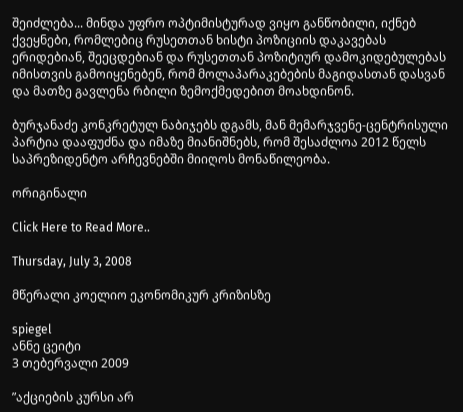შეიძლება... მინდა უფრო ოპტიმისტურად ვიყო განწობილი, იქნებ ქვეყნები, რომლებიც რუსეთთან ხისტი პოზიციის დაკავებას ერიდებიან, შეეცდებიან და რუსეთთან პოზიტიურ დამოკიდებულებას იმისთვის გამოიყენებენ, რომ მოლაპარაკებების მაგიდასთან დასვან და მათზე გავლენა რბილი ზემოქმედებით მოახდინონ.

ბურჯანაძე კონკრეტულ ნაბიჯებს დგამს, მან მემარჯვენე-ცენტრისული პარტია დააფუძნა და იმაზე მიანიშნებს, რომ შესაძლოა 2012 წელს საპრეზიდენტო არჩევნებში მიიღოს მონაწილეობა.

ორიგინალი

Click Here to Read More..

Thursday, July 3, 2008

მწერალი კოელიო ეკონომიკურ კრიზისზე

spiegel
ანნე ცეიტი
3 თებერვალი 2009

”აქციების კურსი არ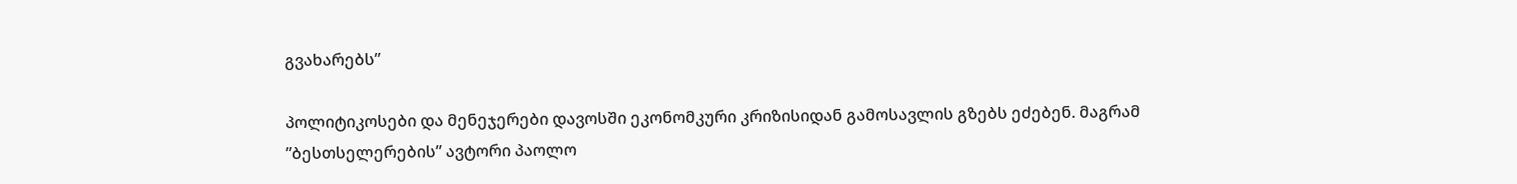გვახარებს”

პოლიტიკოსები და მენეჯერები დავოსში ეკონომკური კრიზისიდან გამოსავლის გზებს ეძებენ. მაგრამ ”ბესთსელერების” ავტორი პაოლო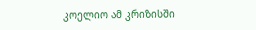კოელიო ამ კრიზისში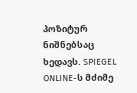პოზიტურ ნიშნებსაც ხედავს. SPIEGEL ONLINE-ს მძიმე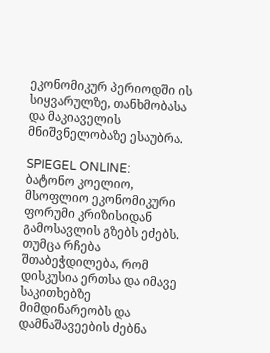ეკონომიკურ პერიოდში ის სიყვარულზე, თანხმობასა და მაკიაველის მნიშვნელობაზე ესაუბრა.

SPIEGEL ONLINE:
ბატონო კოელიო, მსოფლიო ეკონომიკური ფორუმი კრიზისიდან გამოსავლის გზებს ეძებს. თუმცა რჩება შთაბეჭდილება, რომ დისკუსია ერთსა და იმავე საკითხებზე მიმდინარეობს და დამნაშავეების ძებნა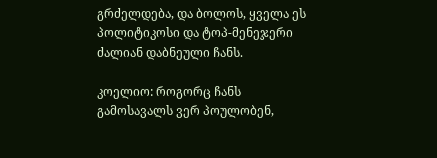გრძელდება, და ბოლოს, ყველა ეს პოლიტიკოსი და ტოპ-მენეჯერი ძალიან დაბნეული ჩანს.

კოელიო: როგორც ჩანს გამოსავალს ვერ პოულობენ,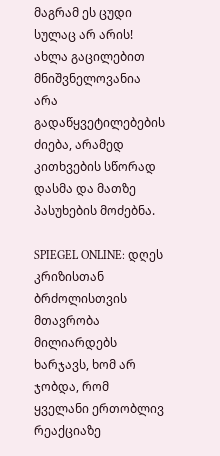მაგრამ ეს ცუდი სულაც არ არის! ახლა გაცილებით მნიშვნელოვანია არა გადაწყვეტილებების ძიება, არამედ კითხვების სწორად დასმა და მათზე პასუხების მოძებნა.

SPIEGEL ONLINE: დღეს კრიზისთან ბრძოლისთვის მთავრობა მილიარდებს ხარჯავს, ხომ არ ჯობდა, რომ ყველანი ერთობლივ რეაქციაზე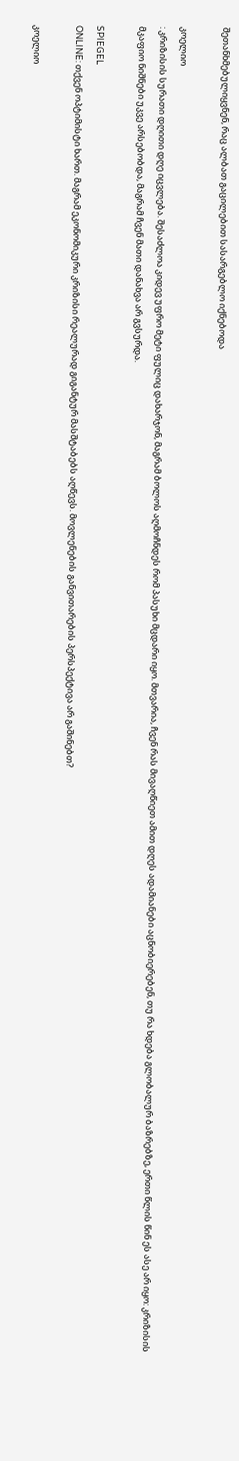შეთანხმებულიყვნენ, რაც ალბათ გაცილებით სასარგებლო იქნებოდა

კოელიო
: კრიზისის სურათი დღითი დღე იცვლება. შესაძლოა კიდევ უფრო მეტი ფულიც დახარჯონ, მაგრამ ბოლოს აღმოჩნდეს რომ პასუხი მცდარი იყო. მთვარია, ჩვენ რას მივაღწიეთ ამით დღეს ადამიანები აცნობიერებენ, თუ რა ხდება გლობალურ ბაზრებზე, ერთი წლის წინ ეს ასე არ იყო: კრიზისის მკაფიო ნიშნები უკვე არსებობდა, მაგრამ ჩვენ მათი დანახვა არ გვსურდა.

SPIEGEL
ONLINE: თქვენ ოპტიმისტი ხართ. მაგრამ ეკონომიკური კრიზისი რეალურად გიგანტურ მასშტაბებს აღწევს. მოვლენების განვითარების პერსპექტივა არ გაშინებთ?

კოელიო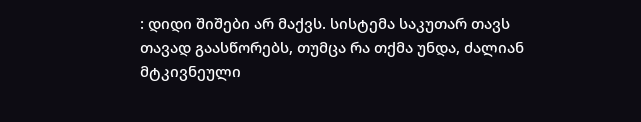: დიდი შიშები არ მაქვს. სისტემა საკუთარ თავს თავად გაასწორებს, თუმცა რა თქმა უნდა, ძალიან მტკივნეული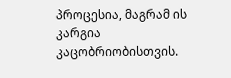პროცესია, მაგრამ ის კარგია კაცობრიობისთვის.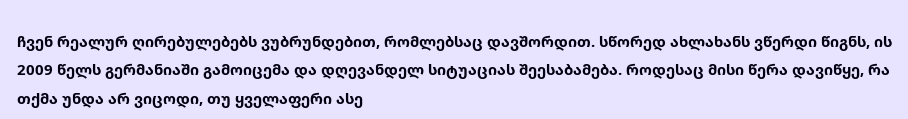ჩვენ რეალურ ღირებულებებს ვუბრუნდებით, რომლებსაც დავშორდით. სწორედ ახლახანს ვწერდი წიგნს, ის 2009 წელს გერმანიაში გამოიცემა და დღევანდელ სიტუაციას შეესაბამება. როდესაც მისი წერა დავიწყე, რა თქმა უნდა არ ვიცოდი, თუ ყველაფერი ასე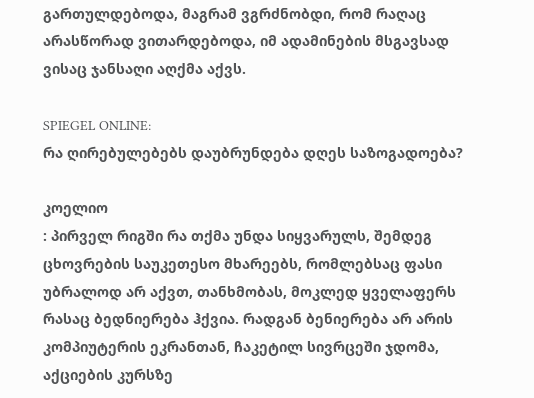გართულდებოდა, მაგრამ ვგრძნობდი, რომ რაღაც არასწორად ვითარდებოდა, იმ ადამინების მსგავსად ვისაც ჯანსაღი აღქმა აქვს.

SPIEGEL ONLINE:
რა ღირებულებებს დაუბრუნდება დღეს საზოგადოება?

კოელიო
: პირველ რიგში რა თქმა უნდა სიყვარულს, შემდეგ ცხოვრების საუკეთესო მხარეებს, რომლებსაც ფასი უბრალოდ არ აქვთ, თანხმობას, მოკლედ ყველაფერს რასაც ბედნიერება ჰქვია. რადგან ბენიერება არ არის კომპიუტერის ეკრანთან, ჩაკეტილ სივრცეში ჯდომა, აქციების კურსზე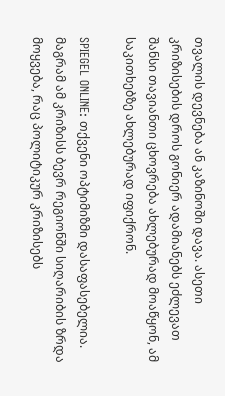თვალის დევნება ან კაზინოში დავა. ასეთი კრიზისების დროს გონიერ ადამიანებს ეძლევათ შანსი თავიანთი ცხოვრება ახლებურად მოაწყონ, ამ საკითხებზე ახლებურად იფიქრონ.

SPIEGEL ONLINE: თქვენი ოპტიმიზმი დასაფასებელია. მაგრამ ამ კრიზისს ბევრ რეგიონში სიღარიბის ზრდა მოყვება, რაც პოლიტიკურ კრიზისებს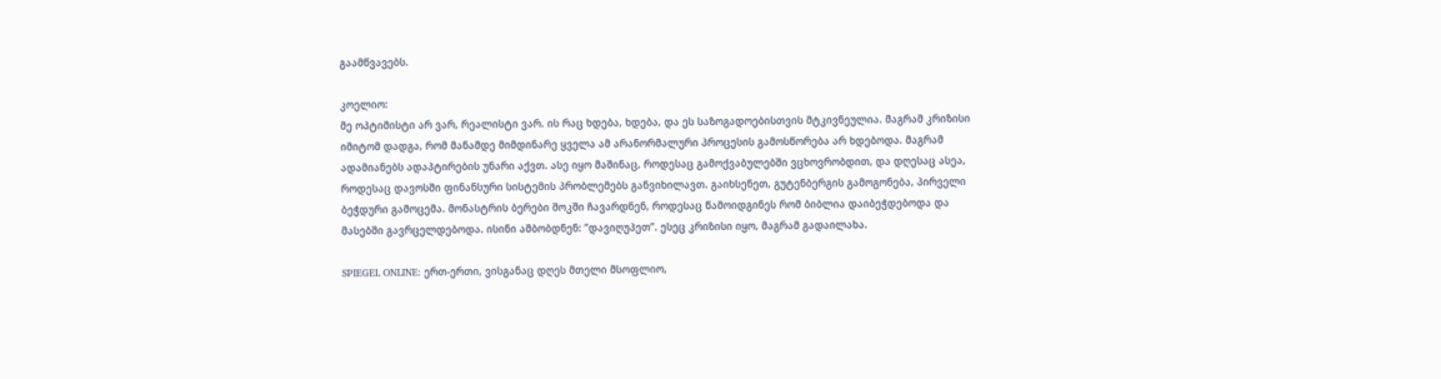გაამწვავებს.

კოელიო:
მე ოპტიმისტი არ ვარ, რეალისტი ვარ. ის რაც ხდება, ხდება, და ეს საზოგადოებისთვის მტკივნეულია. მაგრამ კრიზისი იმიტომ დადგა, რომ მანამდე მიმდინარე ყველა ამ არანორმალური პროცესის გამოსწორება არ ხდებოდა. მაგრამ ადამიანებს ადაპტირების უნარი აქვთ. ასე იყო მაშინაც, როდესაც გამოქვაბულებში ვცხოვრობდით, და დღესაც ასეა, როდესაც დავოსში ფინანსური სისტემის პრობლემებს განვიხილავთ. გაიხსენეთ, გუტენბერგის გამოგონება, პირველი ბეჭდური გამოცემა. მონასტრის ბერები შოკში ჩავარდნენ, როდესაც წამოიდგინეს რომ ბიბლია დაიბეჭდებოდა და მასებში გავრცელდებოდა. ისინი ამბობდნენ: ”დავიღუპეთ”. ესეც კრიზისი იყო, მაგრამ გადაილახა.

SPIEGEL ONLINE: ერთ-ერთი, ვისგანაც დღეს მთელი მსოფლიო,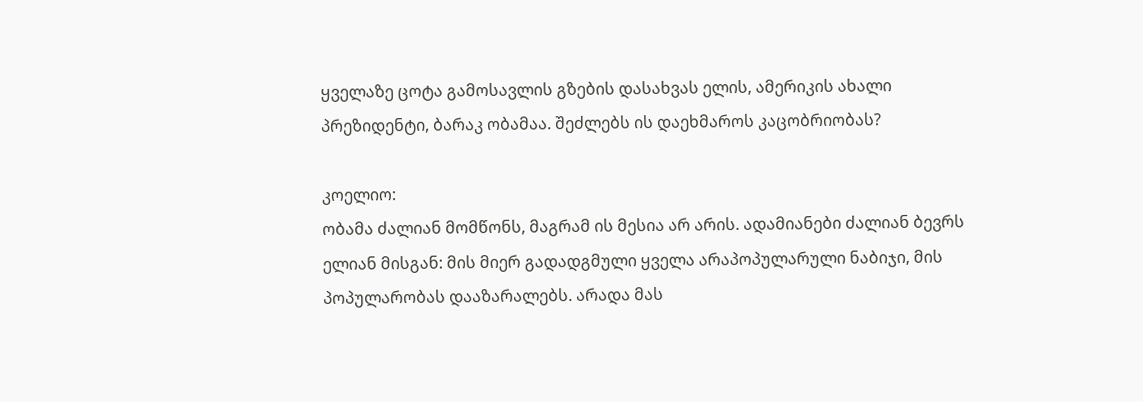ყველაზე ცოტა გამოსავლის გზების დასახვას ელის, ამერიკის ახალი პრეზიდენტი, ბარაკ ობამაა. შეძლებს ის დაეხმაროს კაცობრიობას?

კოელიო:
ობამა ძალიან მომწონს, მაგრამ ის მესია არ არის. ადამიანები ძალიან ბევრს ელიან მისგან: მის მიერ გადადგმული ყველა არაპოპულარული ნაბიჯი, მის პოპულარობას დააზარალებს. არადა მას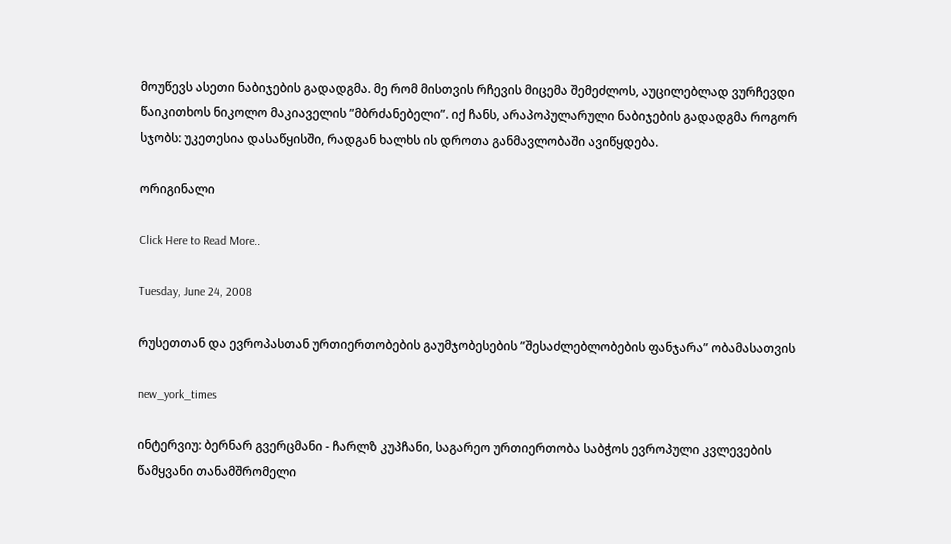მოუწევს ასეთი ნაბიჯების გადადგმა. მე რომ მისთვის რჩევის მიცემა შემეძლოს, აუცილებლად ვურჩევდი წაიკითხოს ნიკოლო მაკიაველის ”მბრძანებელი”. იქ ჩანს, არაპოპულარული ნაბიჯების გადადგმა როგორ სჯობს: უკეთესია დასაწყისში, რადგან ხალხს ის დროთა განმავლობაში ავიწყდება.

ორიგინალი

Click Here to Read More..

Tuesday, June 24, 2008

რუსეთთან და ევროპასთან ურთიერთობების გაუმჯობესების ”შესაძლებლობების ფანჯარა” ობამასათვის

new_york_times

ინტერვიუ: ბერნარ გვერცმანი - ჩარლზ კუპჩანი, საგარეო ურთიერთობა საბჭოს ევროპული კვლევების წამყვანი თანამშრომელი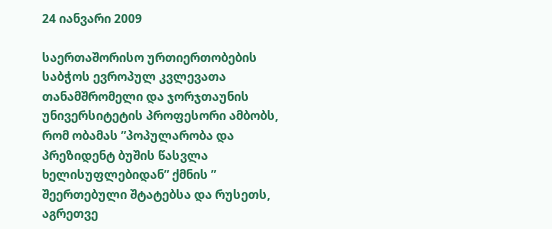24 იანვარი 2009

საერთაშორისო ურთიერთობების საბჭოს ევროპულ კვლევათა თანამშრომელი და ჯორჯთაუნის უნივერსიტეტის პროფესორი ამბობს, რომ ობამას ”პოპულარობა და პრეზიდენტ ბუშის წასვლა ხელისუფლებიდან” ქმნის ” შეერთებული შტატებსა და რუსეთს, აგრეთვე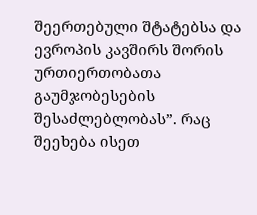შეერთებული შტატებსა და ევროპის კავშირს შორის ურთიერთობათა გაუმჯობესების შესაძლებლობას”. რაც შეეხება ისეთ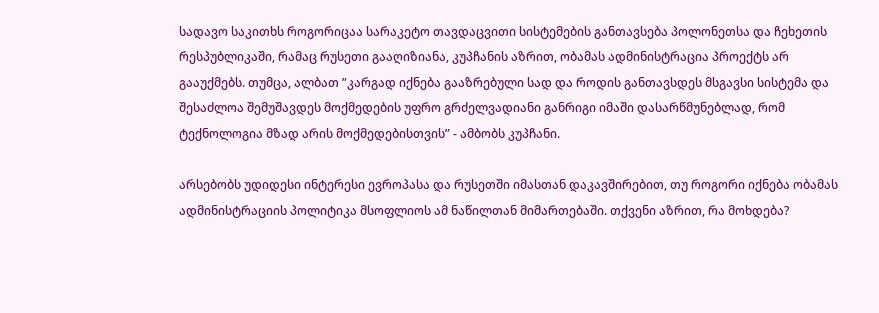სადავო საკითხს როგორიცაა სარაკეტო თავდაცვითი სისტემების განთავსება პოლონეთსა და ჩეხეთის რესპუბლიკაში, რამაც რუსეთი გააღიზიანა, კუპჩანის აზრით, ობამას ადმინისტრაცია პროექტს არ გააუქმებს. თუმცა, ალბათ ”კარგად იქნება გააზრებული სად და როდის განთავსდეს მსგავსი სისტემა და შესაძლოა შემუშავდეს მოქმედების უფრო გრძელვადიანი განრიგი იმაში დასარწმუნებლად, რომ ტექნოლოგია მზად არის მოქმედებისთვის” - ამბობს კუპჩანი.

არსებობს უდიდესი ინტერესი ევროპასა და რუსეთში იმასთან დაკავშირებით, თუ როგორი იქნება ობამას ადმინისტრაციის პოლიტიკა მსოფლიოს ამ ნაწილთან მიმართებაში. თქვენი აზრით, რა მოხდება?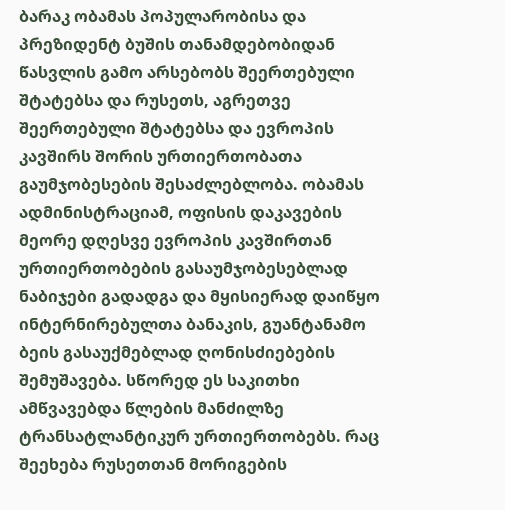ბარაკ ობამას პოპულარობისა და პრეზიდენტ ბუშის თანამდებობიდან წასვლის გამო არსებობს შეერთებული შტატებსა და რუსეთს, აგრეთვე შეერთებული შტატებსა და ევროპის კავშირს შორის ურთიერთობათა გაუმჯობესების შესაძლებლობა. ობამას ადმინისტრაციამ, ოფისის დაკავების მეორე დღესვე ევროპის კავშირთან ურთიერთობების გასაუმჯობესებლად ნაბიჯები გადადგა და მყისიერად დაიწყო ინტერნირებულთა ბანაკის, გუანტანამო ბეის გასაუქმებლად ღონისძიებების შემუშავება. სწორედ ეს საკითხი ამწვავებდა წლების მანძილზე ტრანსატლანტიკურ ურთიერთობებს. რაც შეეხება რუსეთთან მორიგების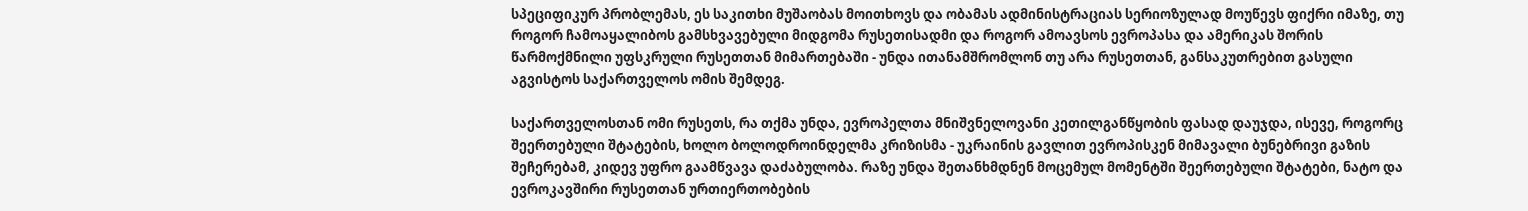სპეციფიკურ პრობლემას, ეს საკითხი მუშაობას მოითხოვს და ობამას ადმინისტრაციას სერიოზულად მოუწევს ფიქრი იმაზე, თუ როგორ ჩამოაყალიბოს გამსხვავებული მიდგომა რუსეთისადმი და როგორ ამოავსოს ევროპასა და ამერიკას შორის წარმოქმნილი უფსკრული რუსეთთან მიმართებაში - უნდა ითანამშრომლონ თუ არა რუსეთთან, განსაკუთრებით გასული აგვისტოს საქართველოს ომის შემდეგ.

საქართველოსთან ომი რუსეთს, რა თქმა უნდა, ევროპელთა მნიშვნელოვანი კეთილგანწყობის ფასად დაუჯდა, ისევე, როგორც შეერთებული შტატების, ხოლო ბოლოდროინდელმა კრიზისმა - უკრაინის გავლით ევროპისკენ მიმავალი ბუნებრივი გაზის შეჩერებამ, კიდევ უფრო გაამწვავა დაძაბულობა. რაზე უნდა შეთანხმდნენ მოცემულ მომენტში შეერთებული შტატები, ნატო და ევროკავშირი რუსეთთან ურთიერთობების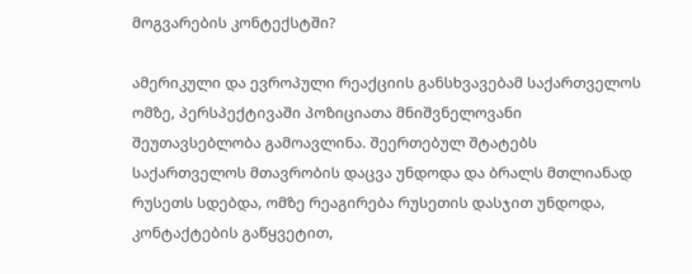მოგვარების კონტექსტში?

ამერიკული და ევროპული რეაქციის განსხვავებამ საქართველოს ომზე, პერსპექტივაში პოზიციათა მნიშვნელოვანი შეუთავსებლობა გამოავლინა. შეერთებულ შტატებს საქართველოს მთავრობის დაცვა უნდოდა და ბრალს მთლიანად რუსეთს სდებდა, ომზე რეაგირება რუსეთის დასჯით უნდოდა, კონტაქტების გაწყვეტით,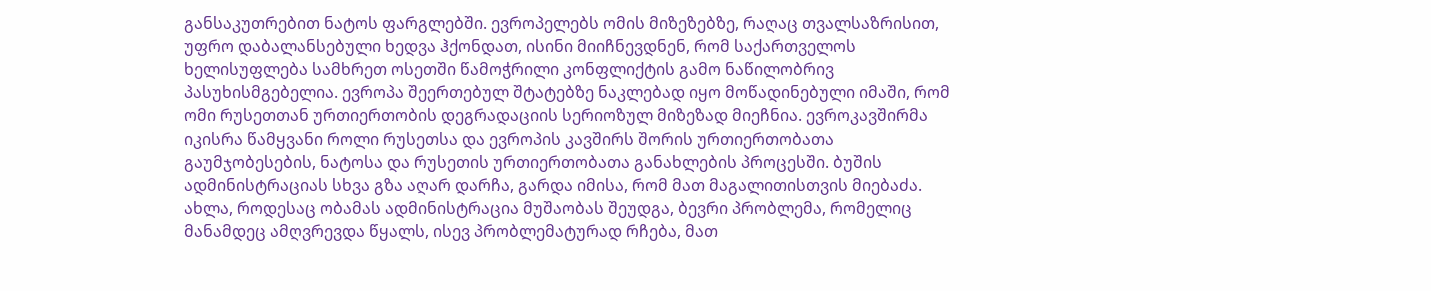განსაკუთრებით ნატოს ფარგლებში. ევროპელებს ომის მიზეზებზე, რაღაც თვალსაზრისით, უფრო დაბალანსებული ხედვა ჰქონდათ, ისინი მიიჩნევდნენ, რომ საქართველოს ხელისუფლება სამხრეთ ოსეთში წამოჭრილი კონფლიქტის გამო ნაწილობრივ პასუხისმგებელია. ევროპა შეერთებულ შტატებზე ნაკლებად იყო მოწადინებული იმაში, რომ ომი რუსეთთან ურთიერთობის დეგრადაციის სერიოზულ მიზეზად მიეჩნია. ევროკავშირმა იკისრა წამყვანი როლი რუსეთსა და ევროპის კავშირს შორის ურთიერთობათა გაუმჯობესების, ნატოსა და რუსეთის ურთიერთობათა განახლების პროცესში. ბუშის ადმინისტრაციას სხვა გზა აღარ დარჩა, გარდა იმისა, რომ მათ მაგალითისთვის მიებაძა. ახლა, როდესაც ობამას ადმინისტრაცია მუშაობას შეუდგა, ბევრი პრობლემა, რომელიც მანამდეც ამღვრევდა წყალს, ისევ პრობლემატურად რჩება, მათ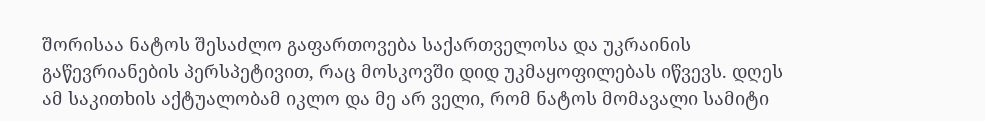შორისაა ნატოს შესაძლო გაფართოვება საქართველოსა და უკრაინის გაწევრიანების პერსპეტივით, რაც მოსკოვში დიდ უკმაყოფილებას იწვევს. დღეს ამ საკითხის აქტუალობამ იკლო და მე არ ველი, რომ ნატოს მომავალი სამიტი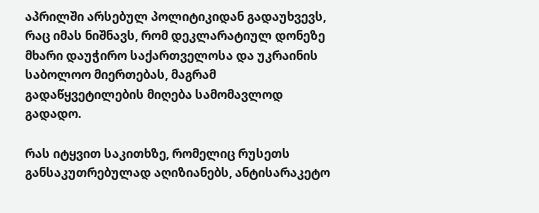აპრილში არსებულ პოლიტიკიდან გადაუხვევს, რაც იმას ნიშნავს, რომ დეკლარატიულ დონეზე მხარი დაუჭირო საქართველოსა და უკრაინის საბოლოო მიერთებას, მაგრამ გადაწყვეტილების მიღება სამომავლოდ გადადო.

რას იტყვით საკითხზე, რომელიც რუსეთს განსაკუთრებულად აღიზიანებს, ანტისარაკეტო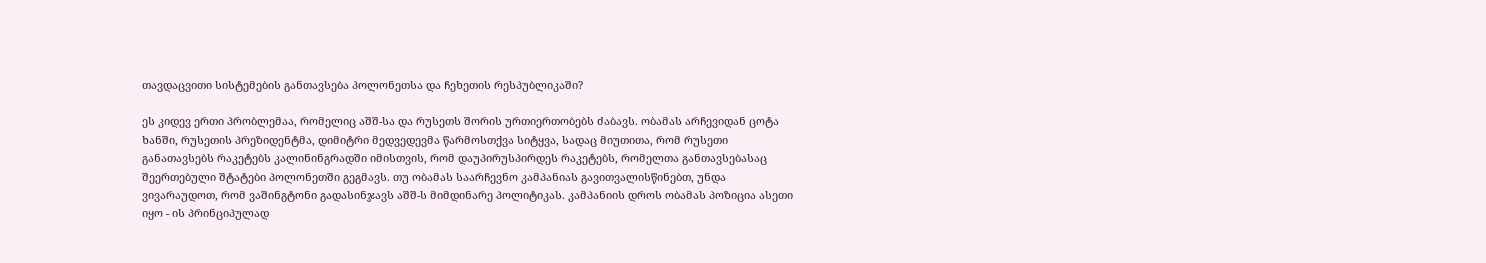თავდაცვითი სისტემების განთავსება პოლონეთსა და ჩეხეთის რესპუბლიკაში?

ეს კიდევ ერთი პრობლემაა, რომელიც აშშ-სა და რუსეთს შორის ურთიერთობებს ძაბავს. ობამას არჩევიდან ცოტა ხანში, რუსეთის პრეზიდენტმა, დიმიტრი მედვედევმა წარმოსთქვა სიტყვა, სადაც მიუთითა, რომ რუსეთი განათავსებს რაკეტებს კალინინგრადში იმისთვის, რომ დაუპირუსპირდეს რაკეტებს, რომელთა განთავსებასაც შეერთებული შტატები პოლონეთში გეგმავს. თუ ობამას საარჩევნო კამპანიას გავითვალისწინებთ, უნდა ვივარაუდოთ, რომ ვაშინგტონი გადასინჯავს აშშ-ს მიმდინარე პოლიტიკას. კამპანიის დროს ობამას პოზიცია ასეთი იყო - ის პრინციპულად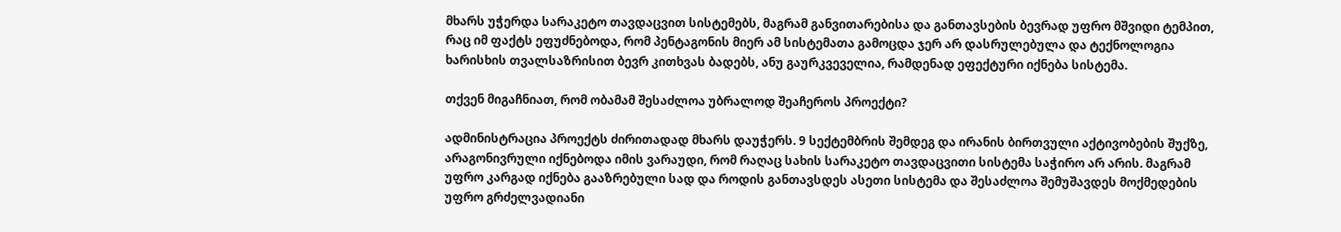მხარს უჭერდა სარაკეტო თავდაცვით სისტემებს, მაგრამ განვითარებისა და განთავსების ბევრად უფრო მშვიდი ტემპით, რაც იმ ფაქტს ეფუძნებოდა, რომ პენტაგონის მიერ ამ სისტემათა გამოცდა ჯერ არ დასრულებულა და ტექნოლოგია ხარისხის თვალსაზრისით ბევრ კითხვას ბადებს, ანუ გაურკვეველია, რამდენად ეფექტური იქნება სისტემა.

თქვენ მიგაჩნიათ, რომ ობამამ შესაძლოა უბრალოდ შეაჩეროს პროექტი?

ადმინისტრაცია პროექტს ძირითადად მხარს დაუჭერს. 9 სექტემბრის შემდეგ და ირანის ბირთვული აქტივობების შუქზე, არაგონივრული იქნებოდა იმის ვარაუდი, რომ რაღაც სახის სარაკეტო თავდაცვითი სისტემა საჭირო არ არის. მაგრამ უფრო კარგად იქნება გააზრებული სად და როდის განთავსდეს ასეთი სისტემა და შესაძლოა შემუშავდეს მოქმედების უფრო გრძელვადიანი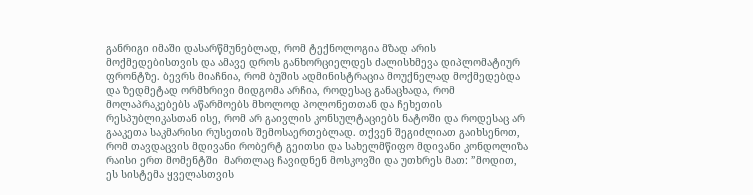განრიგი იმაში დასარწმუნებლად, რომ ტექნოლოგია მზად არის მოქმედებისთვის და ამავე დროს განხორციელდეს ძალისხმევა დიპლომატიურ ფრონტზე. ბევრს მიაჩნია, რომ ბუშის ადმინისტრაცია მოუქნელად მოქმედებდა და ზედმეტად ორმხრივი მიდგომა არჩია, როდესაც განაცხადა, რომ მოლაპრაკებებს აწარმოებს მხოლოდ პოლონეთთან და ჩეხეთის რესპუბლიკასთან ისე, რომ არ გაივლის კონსულტაციებს ნატოში და როდესაც არ გააკეთა საკმარისი რუსეთის შემოსაერთებლად. თქვენ შეგიძლიათ გაიხსენოთ, რომ თავდაცვის მდივანი რობერტ გეითსი და სახელმწიფო მდივანი კონდოლიზა რაისი ერთ მომენტში  მართლაც ჩავიდნენ მოსკოვში და უთხრეს მათ: ”მოდით, ეს სისტემა ყველასთვის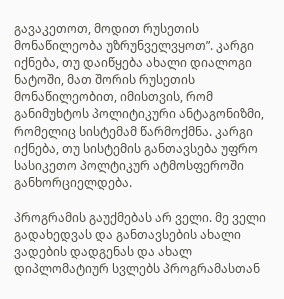გავაკეთოთ, მოდით რუსეთის მონაწილეობა უზრუნველვყოთ”. კარგი იქნება, თუ დაიწყება ახალი დიალოგი ნატოში, მათ შორის რუსეთის მონაწილეობით, იმისთვის, რომ განიმუხტოს პოლიტიკური ანტაგონიზმი, რომელიც სისტემამ წარმოქმნა. კარგი იქნება, თუ სისტემის განთავსება უფრო სასიკეთო პოლტიკურ ატმოსფეროში განხორციელდება.

პროგრამის გაუქმებას არ ველი. მე ველი გადახედვას და განთავსების ახალი ვადების დადგენას და ახალ დიპლომატიურ სვლებს პროგრამასთან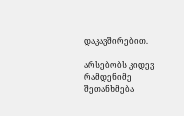დაკავშირებით.

არსებობს კიდევ რამდენიმე შეთანხმება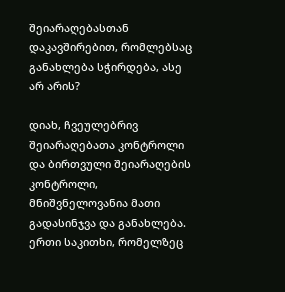შეიარაღებასთან დაკავშირებით, რომლებსაც განახლება სჭირდება, ასე არ არის?

დიახ, ჩვეულებრივ შეიარაღებათა კონტროლი და ბირთვული შეიარაღების კონტროლი, მნიშვნელოვანია მათი გადასინჯვა და განახლება. ერთი საკითხი, რომელზეც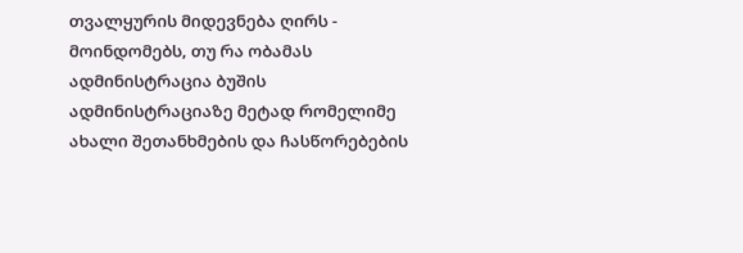თვალყურის მიდევნება ღირს - მოინდომებს, თუ რა ობამას ადმინისტრაცია ბუშის ადმინისტრაციაზე მეტად რომელიმე ახალი შეთანხმების და ჩასწორებების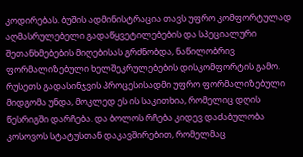კოდირებას. ბუშის ადმინისტრაცია თავს უფრო კომფორტულად აღმასრულებელი გადაწყვეტილებების და სპეციალური შეთანხმებების მიღებისას გრძნობდა, ნაწილობრივ ფორმალიზებული ხელშეკრულებების დისკომფორტის გამო. რუსეთს გადასინჯვის პროცესისადმი უფრო ფორმალიზებული მიდგომა უნდა, მოკლედ ეს ის საკითხია, რომელიც დღის წესრიგში დარჩება. და ბოლოს რჩება კიდევ დაძაბულობა კოსოვოს სტატუსთან დაკავშირებით, რომელმაც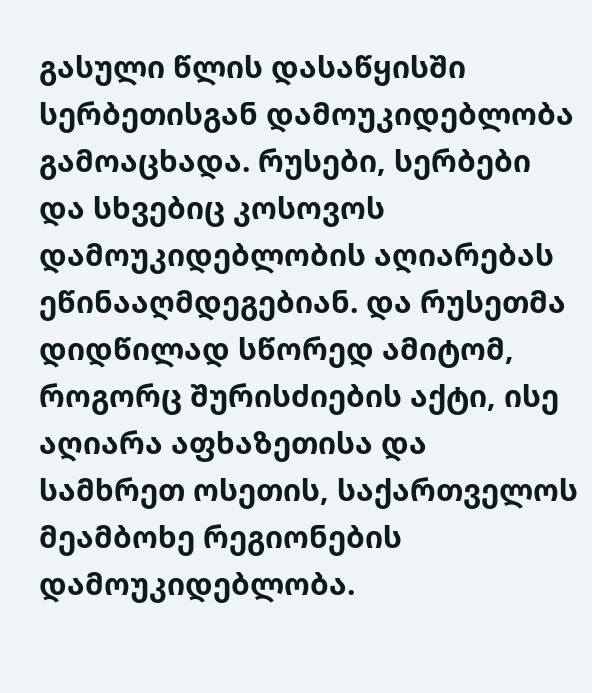გასული წლის დასაწყისში სერბეთისგან დამოუკიდებლობა გამოაცხადა. რუსები, სერბები და სხვებიც კოსოვოს დამოუკიდებლობის აღიარებას ეწინააღმდეგებიან. და რუსეთმა დიდწილად სწორედ ამიტომ, როგორც შურისძიების აქტი, ისე აღიარა აფხაზეთისა და სამხრეთ ოსეთის, საქართველოს მეამბოხე რეგიონების დამოუკიდებლობა.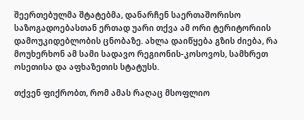შეერთებულმა შტატებმა, დანარჩენ საერთაშორისო საზოგადოებასთან ერთად უარი თქვა ამ ორი ტერიტორიის დამოუკიდებლობის ცნობაზე. ახლა დაიწყება გზის ძიება, რა მოუხერხონ ამ სამი სადავო რეგიონის-კოსოვოს, სამხრეთ ოსეთისა და აფხაზეთის სტატუსს.

თქვენ ფიქრობთ, რომ ამას რაღაც მსოფლიო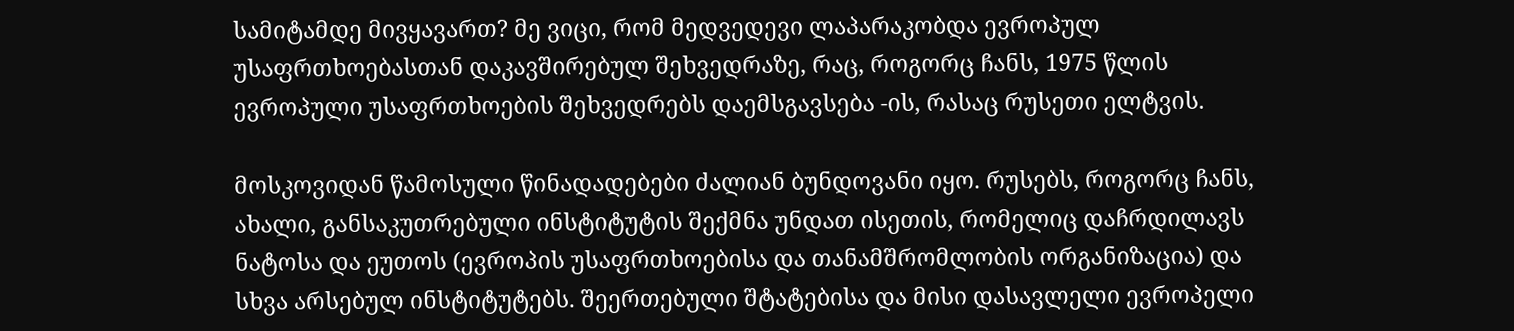სამიტამდე მივყავართ? მე ვიცი, რომ მედვედევი ლაპარაკობდა ევროპულ უსაფრთხოებასთან დაკავშირებულ შეხვედრაზე, რაც, როგორც ჩანს, 1975 წლის ევროპული უსაფრთხოების შეხვედრებს დაემსგავსება -ის, რასაც რუსეთი ელტვის.

მოსკოვიდან წამოსული წინადადებები ძალიან ბუნდოვანი იყო. რუსებს, როგორც ჩანს, ახალი, განსაკუთრებული ინსტიტუტის შექმნა უნდათ ისეთის, რომელიც დაჩრდილავს ნატოსა და ეუთოს (ევროპის უსაფრთხოებისა და თანამშრომლობის ორგანიზაცია) და სხვა არსებულ ინსტიტუტებს. შეერთებული შტატებისა და მისი დასავლელი ევროპელი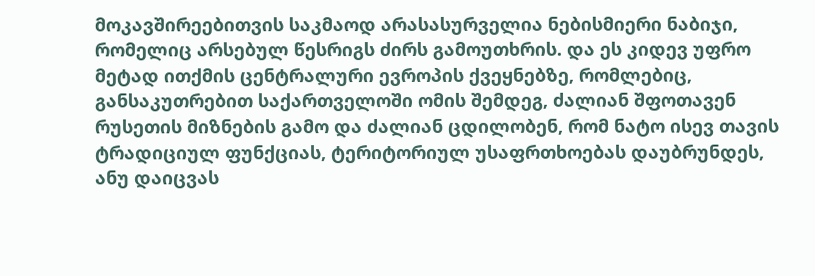მოკავშირეებითვის საკმაოდ არასასურველია ნებისმიერი ნაბიჯი, რომელიც არსებულ წესრიგს ძირს გამოუთხრის. და ეს კიდევ უფრო მეტად ითქმის ცენტრალური ევროპის ქვეყნებზე, რომლებიც, განსაკუთრებით საქართველოში ომის შემდეგ, ძალიან შფოთავენ რუსეთის მიზნების გამო და ძალიან ცდილობენ, რომ ნატო ისევ თავის ტრადიციულ ფუნქციას, ტერიტორიულ უსაფრთხოებას დაუბრუნდეს, ანუ დაიცვას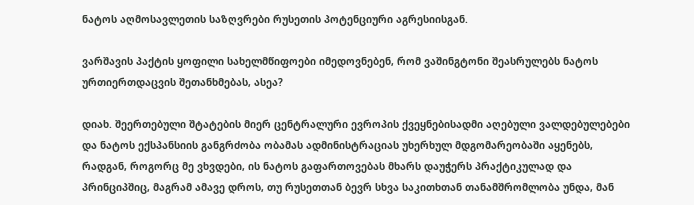ნატოს აღმოსავლეთის საზღვრები რუსეთის პოტენციური აგრესიისგან.

ვარშავის პაქტის ყოფილი სახელმწიფოები იმედოვნებენ, რომ ვაშინგტონი შეასრულებს ნატოს ურთიერთდაცვის შეთანხმებას, ასეა?

დიახ. შეერთებული შტატების მიერ ცენტრალური ევროპის ქვეყნებისადმი აღებული ვალდებულებები და ნატოს ექსპანსიის განგრძობა ობამას ადმინისტრაციას უხერხულ მდგომარეობაში აყენებს, რადგან, როგორც მე ვხვდები, ის ნატოს გაფართოვებას მხარს დაუჭერს პრაქტიკულად და პრინციპშიც, მაგრამ ამავე დროს, თუ რუსეთთან ბევრ სხვა საკითხთან თანამშრომლობა უნდა, მან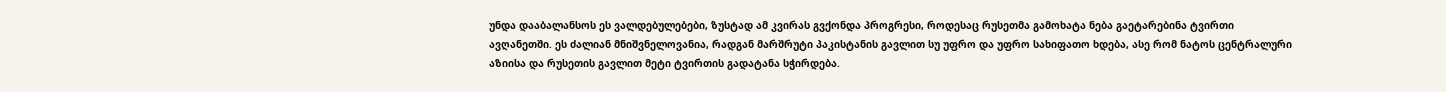უნდა დააბალანსოს ეს ვალდებულებები, ზუსტად ამ კვირას გვქონდა პროგრესი, როდესაც რუსეთმა გამოხატა ნება გაეტარებინა ტვირთი ავღანეთში. ეს ძალიან მნიშვნელოვანია, რადგან მარშრუტი პაკისტანის გავლით სუ უფრო და უფრო სახიფათო ხდება, ასე რომ ნატოს ცენტრალური აზიისა და რუსეთის გავლით მეტი ტვირთის გადატანა სჭირდება.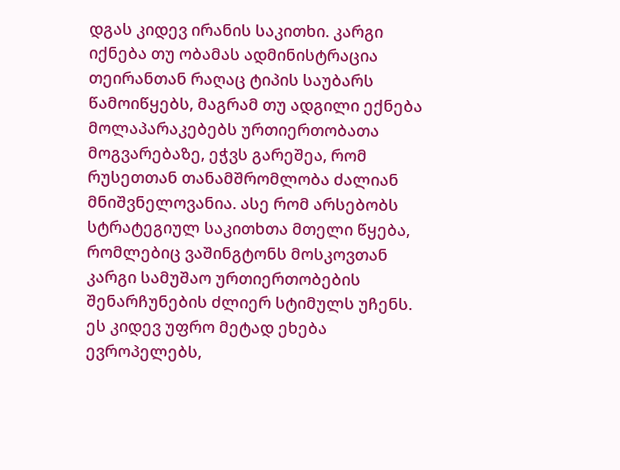დგას კიდევ ირანის საკითხი. კარგი იქნება თუ ობამას ადმინისტრაცია თეირანთან რაღაც ტიპის საუბარს წამოიწყებს, მაგრამ თუ ადგილი ექნება მოლაპარაკებებს ურთიერთობათა მოგვარებაზე, ეჭვს გარეშეა, რომ რუსეთთან თანამშრომლობა ძალიან მნიშვნელოვანია. ასე რომ არსებობს სტრატეგიულ საკითხთა მთელი წყება, რომლებიც ვაშინგტონს მოსკოვთან კარგი სამუშაო ურთიერთობების შენარჩუნების ძლიერ სტიმულს უჩენს. ეს კიდევ უფრო მეტად ეხება ევროპელებს,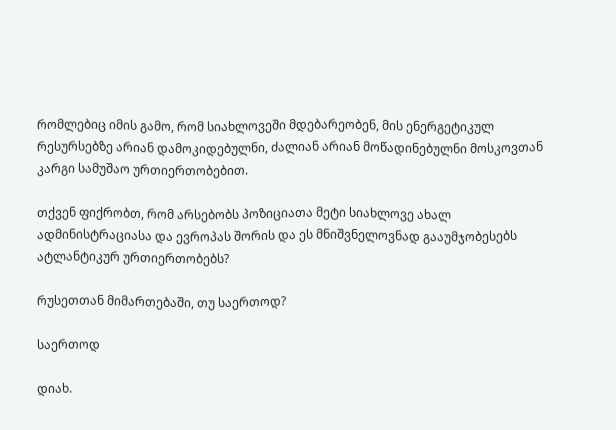რომლებიც იმის გამო, რომ სიახლოვეში მდებარეობენ, მის ენერგეტიკულ რესურსებზე არიან დამოკიდებულნი, ძალიან არიან მოწადინებულნი მოსკოვთან კარგი სამუშაო ურთიერთობებით.

თქვენ ფიქრობთ, რომ არსებობს პოზიციათა მეტი სიახლოვე ახალ ადმინისტრაციასა და ევროპას შორის და ეს მნიშვნელოვნად გააუმჯობესებს ატლანტიკურ ურთიერთობებს?

რუსეთთან მიმართებაში, თუ საერთოდ?

საერთოდ

დიახ.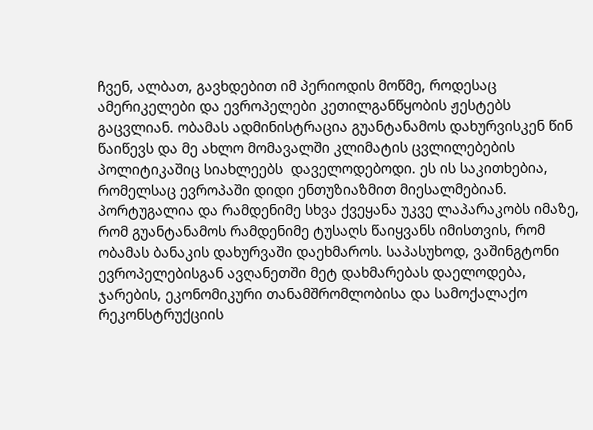ჩვენ, ალბათ, გავხდებით იმ პერიოდის მოწმე, როდესაც ამერიკელები და ევროპელები კეთილგანწყობის ჟესტებს გაცვლიან. ობამას ადმინისტრაცია გუანტანამოს დახურვისკენ წინ წაიწევს და მე ახლო მომავალში კლიმატის ცვლილებების პოლიტიკაშიც სიახლეებს  დაველოდებოდი. ეს ის საკითხებია, რომელსაც ევროპაში დიდი ენთუზიაზმით მიესალმებიან. პორტუგალია და რამდენიმე სხვა ქვეყანა უკვე ლაპარაკობს იმაზე, რომ გუანტანამოს რამდენიმე ტუსაღს წაიყვანს იმისთვის, რომ ობამას ბანაკის დახურვაში დაეხმაროს. საპასუხოდ, ვაშინგტონი ევროპელებისგან ავღანეთში მეტ დახმარებას დაელოდება, ჯარების, ეკონომიკური თანამშრომლობისა და სამოქალაქო რეკონსტრუქციის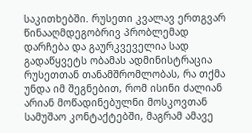საკითხებში. რუსეთი კვალავ ერთგვარ წინააღმდეგობრივ პრობლემად დარჩება და გაურკვეველია სად გადაწყვეტს ობამას ადმინისტრაცია რუსეთთან თანამშრომლობას, რა თქმა უნდა იმ შეგნებით, რომ ისინი ძალიან არიან მოწადინებულნი მოსკოვთან სამუშაო კონტაქტებში, მაგრამ ამავე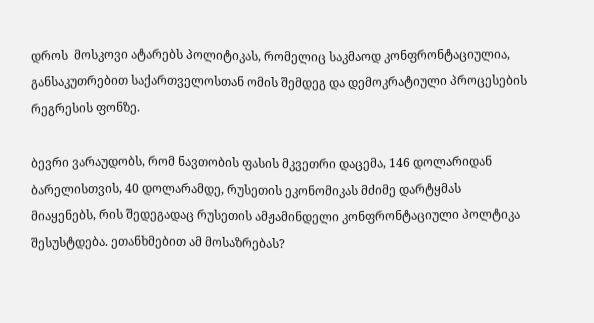დროს  მოსკოვი ატარებს პოლიტიკას, რომელიც საკმაოდ კონფრონტაციულია, განსაკუთრებით საქართველოსთან ომის შემდეგ და დემოკრატიული პროცესების რეგრესის ფონზე.

ბევრი ვარაუდობს, რომ ნავთობის ფასის მკვეთრი დაცემა, 146 დოლარიდან ბარელისთვის, 40 დოლარამდე, რუსეთის ეკონომიკას მძიმე დარტყმას მიაყენებს, რის შედეგადაც რუსეთის ამჟამინდელი კონფრონტაციული პოლტიკა შესუსტდება. ეთანხმებით ამ მოსაზრებას?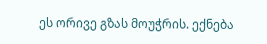ეს ორივე გზას მოუჭრის. ექნება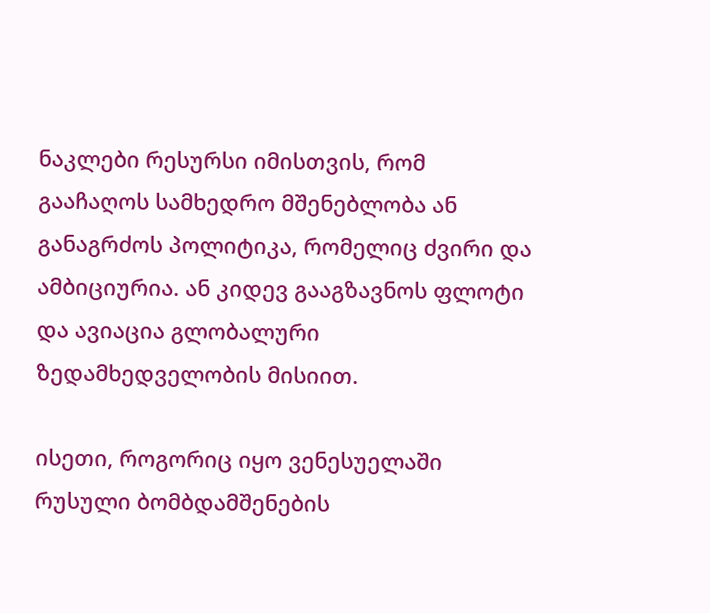ნაკლები რესურსი იმისთვის, რომ გააჩაღოს სამხედრო მშენებლობა ან განაგრძოს პოლიტიკა, რომელიც ძვირი და ამბიციურია. ან კიდევ გააგზავნოს ფლოტი და ავიაცია გლობალური ზედამხედველობის მისიით.

ისეთი, როგორიც იყო ვენესუელაში რუსული ბომბდამშენების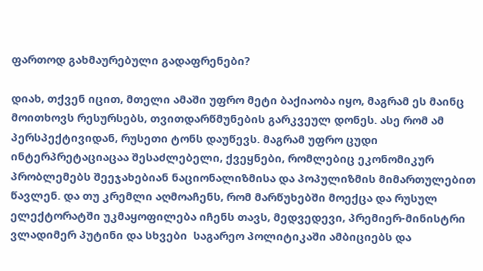ფართოდ გახმაურებული გადაფრენები?

დიახ, თქვენ იცით, მთელი ამაში უფრო მეტი ბაქიაობა იყო, მაგრამ ეს მაინც მოითხოვს რესურსებს, თვითდარწმუნების გარკვეულ დონეს. ასე რომ ამ პერსპექტივიდან, რუსეთი ტონს დაუწევს. მაგრამ უფრო ცუდი ინტერპრეტაციაცაა შესაძლებელი, ქვეყნები, რომლებიც ეკონომიკურ პრობლემებს შეეჯახებიან ნაციონალიზმისა და პოპულიზმის მიმართულებით წავლენ. და თუ კრემლი აღმოაჩენს, რომ მარწუხებში მოექცა და რუსულ ელექტორატში უკმაყოფილება იჩენს თავს, მედვედევი, პრემიერ-მინისტრი ვლადიმერ პუტინი და სხვები  საგარეო პოლიტიკაში ამბიციებს და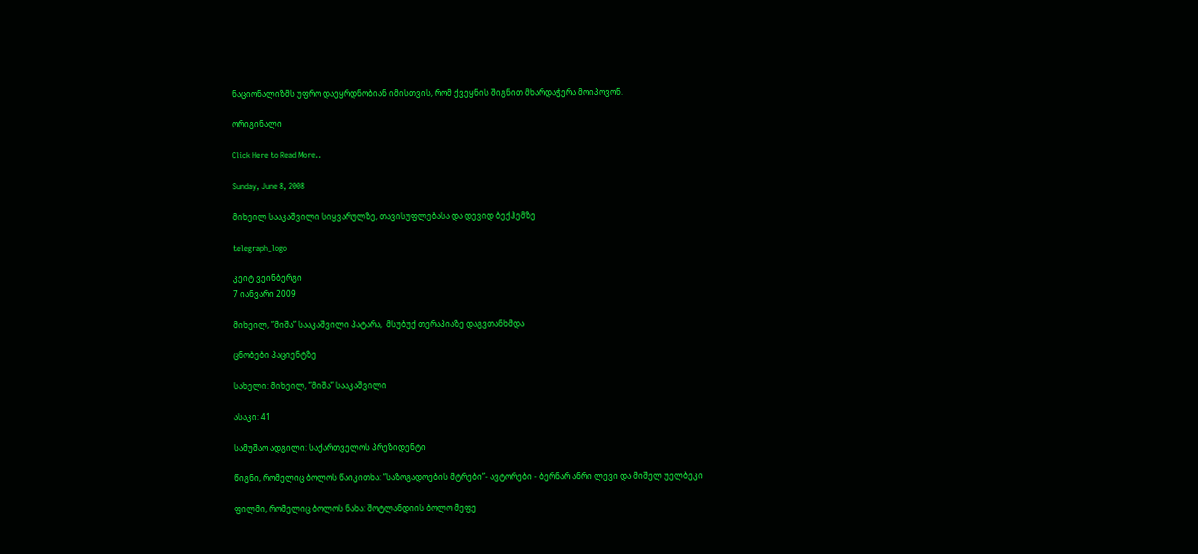ნაციონალიზმს უფრო დაეყრდნობიან იმისთვის, რომ ქვეყნის შიგნით მხარდაჭერა მოიპოვონ.

ორიგინალი

Click Here to Read More..

Sunday, June 8, 2008

მიხეილ სააკაშვილი სიყვარულზე, თავისუფლებასა და დევიდ ბექჰემზე

telegraph_logo

კეიტ ვეინბერგი
7 იანვარი 2009

მიხეილ, ”მიშა” სააკაშვილი პატარა,  მსუბუქ თერაპიაზე დაგვთანხმდა

ცნობები პაციენტზე

სახელი: მიხეილ, ”მიშა” სააკაშვილი

ასაკი: 41

სამუშაო ადგილი: საქართველოს პრეზიდენტი

წიგნი, რომელიც ბოლოს წაიკითხა: ”საზოგადოების მტრები”- ავტორები - ბერნარ ანრი ლევი და მიშელ უელბეკი

ფილმი, რომელიც ბოლოს ნახა: შოტლანდიის ბოლო მეფე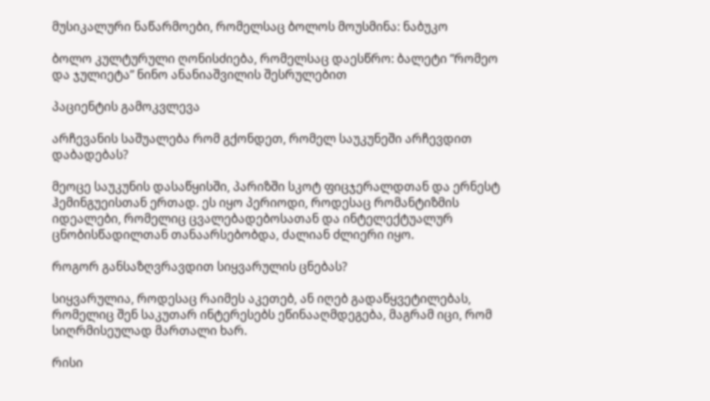მუსიკალური ნაწარმოები, რომელსაც ბოლოს მოუსმინა: ნაბუკო

ბოლო კულტურული ღონისძიება, რომელსაც დაესწრო: ბალეტი ”რომეო და ჯულიეტა” ნინო ანანიაშვილის შესრულებით

პაციენტის გამოკვლევა

არჩევანის საშუალება რომ გქონდეთ, რომელ საუკუნეში არჩევდით დაბადებას?

მეოცე საუკუნის დასაწყისში, პარიზში სკოტ ფიცჯერალდთან და ერნესტ ჰემინგუეისთან ერთად. ეს იყო პერიოდი, როდესაც რომანტიზმის იდეალები, რომელიც ცვალებადებოსათან და ინტელექტუალურ ცნობისწადილთან თანაარსებობდა, ძალიან ძლიერი იყო.

როგორ განსაზღვრავდით სიყვარულის ცნებას?

სიყვარულია, როდესაც რაიმეს აკეთებ, ან იღებ გადაწყვეტილებას, რომელიც შენ საკუთარ ინტერესებს ეწინააღმდეგება, მაგრამ იცი, რომ სიღრმისეულად მართალი ხარ.

რისი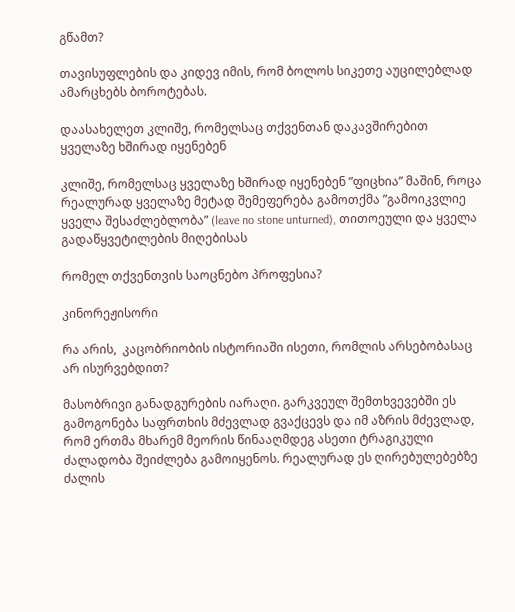გწამთ?

თავისუფლების და კიდევ იმის, რომ ბოლოს სიკეთე აუცილებლად ამარცხებს ბოროტებას.

დაასახელეთ კლიშე, რომელსაც თქვენთან დაკავშირებით ყველაზე ხშირად იყენებენ

კლიშე, რომელსაც ყველაზე ხშირად იყენებენ ”ფიცხია” მაშინ, როცა რეალურად ყველაზე მეტად შემეფერება გამოთქმა ”გამოიკვლიე ყველა შესაძლებლობა” (leave no stone unturned), თითოეული და ყველა გადაწყვეტილების მიღებისას

რომელ თქვენთვის საოცნებო პროფესია?

კინორეჟისორი

რა არის,  კაცობრიობის ისტორიაში ისეთი, რომლის არსებობასაც არ ისურვებდით?

მასობრივი განადგურების იარაღი. გარკვეულ შემთხვევებში ეს გამოგონება საფრთხის მძევლად გვაქცევს და იმ აზრის მძევლად, რომ ერთმა მხარემ მეორის წინააღმდეგ ასეთი ტრაგიკული ძალადობა შეიძლება გამოიყენოს. რეალურად ეს ღირებულებებზე ძალის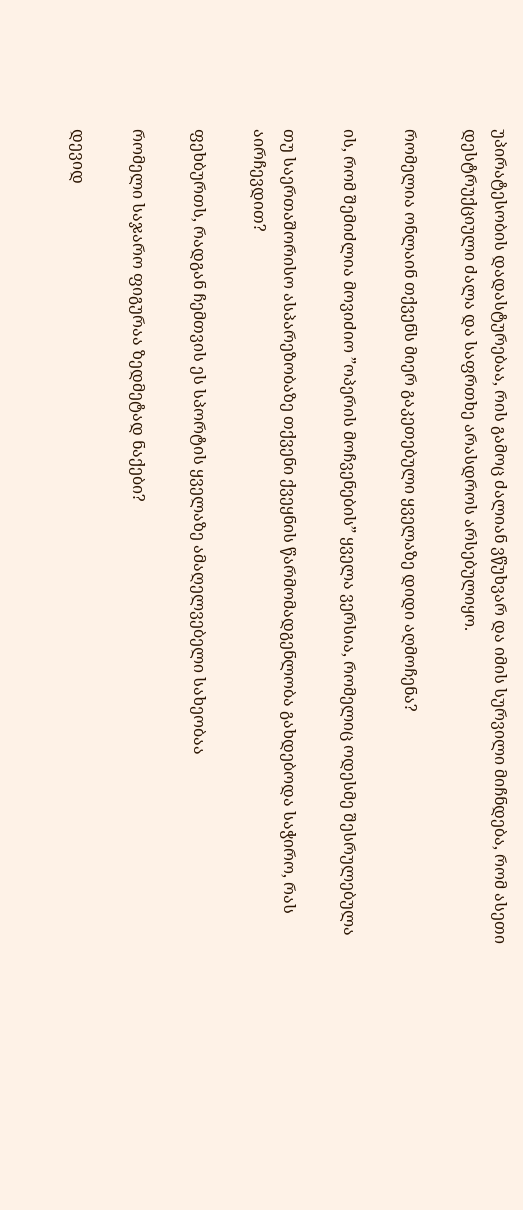უპირატესობის დადასტურებაა, რის გამოც ძალიან ვწუხვარ და იმის სურვილი მიჩნდება, რომ ასეთი დესტრუქციული ძალა და საფრთხე არასდროს არსებულიყო.

რომელია ონლაინ თქვენს მიერ გაკეთებული ყველაზე დიდი აღმოჩენა?

ის, რომ შემიძლია მოვიძიო ”ოპერის მოჩვენების” ყველა ვერსია, რომელიც ოდესმე შესრულებულა

თუ საერთაშორისო ასპარეზობაზე თქვენი ქვეყნის წარმომადგენლობა გახდებოდა საჭირო, რას აირჩევდით?

ფეხბურთს, რადგან ჩემთვის ეს სპორტის ყველაზე ამაღელვებელი სახეობაა

რომელი საჯარო ფიგურაა ზედმეტად ნაქები?

დევიდ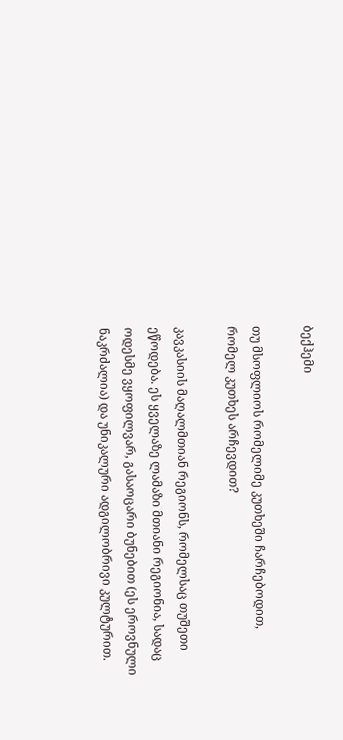ბექჰემი

თუ მსოფლიოს რომელიმე კუთხეში ჩარჩებოდით, რომელ კუთხეს არჩევდით?

კავკასიის მაღალმთიან რეგიონს, რომელსაც თუშეთი ეწოდება. ეს ყველაზე ლამაზი მთიანი რეგიონია, სადაც ოდესმე ვყოფილვარ, გასაოცარი ბუნებით (ეს ეროვნული ნაკრძალია) და უნიკალური ადგილობრივი კულტურით.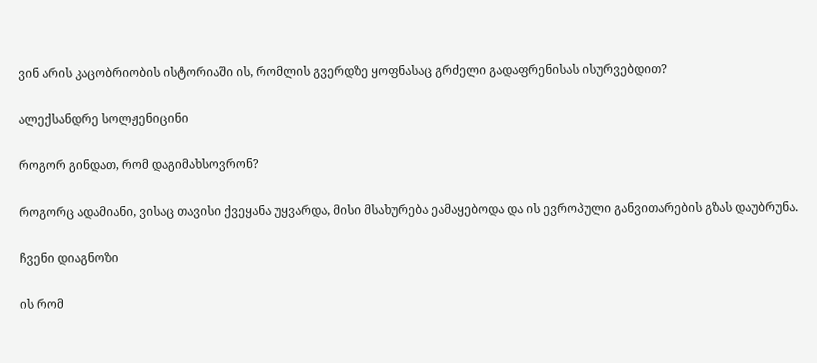ვინ არის კაცობრიობის ისტორიაში ის, რომლის გვერდზე ყოფნასაც გრძელი გადაფრენისას ისურვებდით?

ალექსანდრე სოლჟენიცინი

როგორ გინდათ, რომ დაგიმახსოვრონ?

როგორც ადამიანი, ვისაც თავისი ქვეყანა უყვარდა, მისი მსახურება ეამაყებოდა და ის ევროპული განვითარების გზას დაუბრუნა.

ჩვენი დიაგნოზი

ის რომ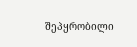შეპყრობილი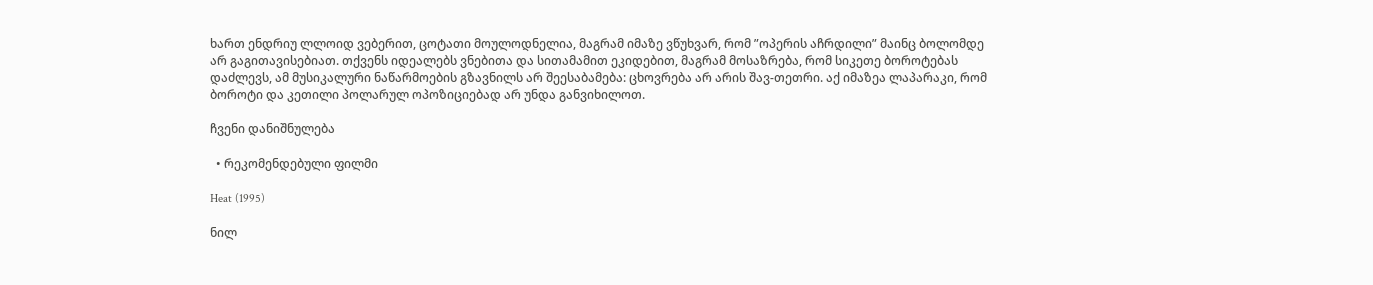ხართ ენდრიუ ლლოიდ ვებერით, ცოტათი მოულოდნელია, მაგრამ იმაზე ვწუხვარ, რომ ”ოპერის აჩრდილი” მაინც ბოლომდე არ გაგითავისებიათ. თქვენს იდეალებს ვნებითა და სითამამით ეკიდებით, მაგრამ მოსაზრება, რომ სიკეთე ბოროტებას დაძლევს, ამ მუსიკალური ნაწარმოების გზავნილს არ შეესაბამება: ცხოვრება არ არის შავ-თეთრი. აქ იმაზეა ლაპარაკი, რომ ბოროტი და კეთილი პოლარულ ოპოზიციებად არ უნდა განვიხილოთ.

ჩვენი დანიშნულება

  • რეკომენდებული ფილმი

Heat (1995)

ნილ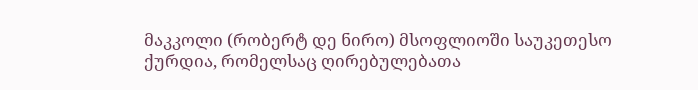მაკკოლი (რობერტ დე ნირო) მსოფლიოში საუკეთესო ქურდია, რომელსაც ღირებულებათა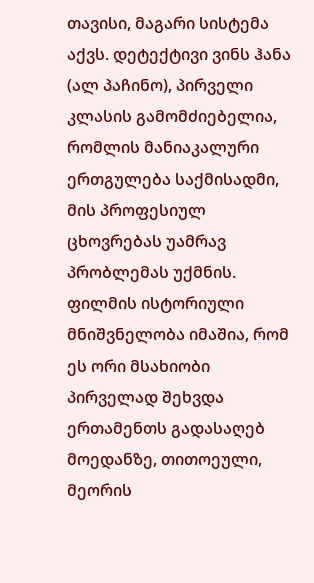თავისი, მაგარი სისტემა აქვს. დეტექტივი ვინს ჰანა (ალ პაჩინო), პირველი კლასის გამომძიებელია, რომლის მანიაკალური ერთგულება საქმისადმი, მის პროფესიულ ცხოვრებას უამრავ პრობლემას უქმნის. ფილმის ისტორიული მნიშვნელობა იმაშია, რომ ეს ორი მსახიობი პირველად შეხვდა ერთამენთს გადასაღებ მოედანზე, თითოეული, მეორის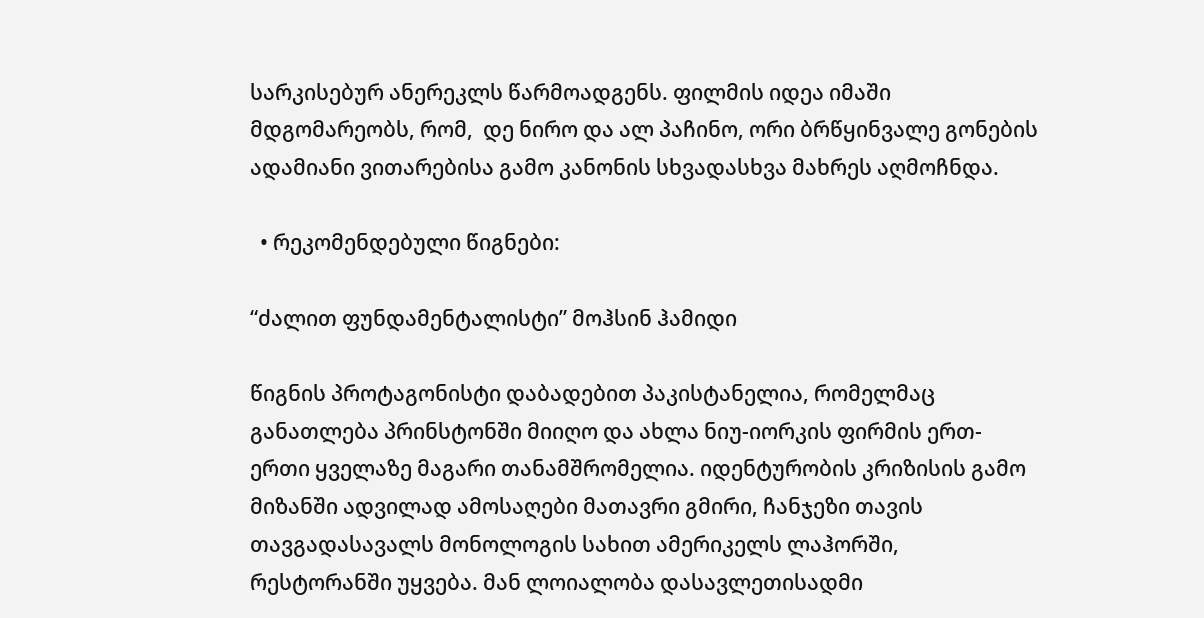სარკისებურ ანერეკლს წარმოადგენს. ფილმის იდეა იმაში მდგომარეობს, რომ,  დე ნირო და ალ პაჩინო, ორი ბრწყინვალე გონების ადამიანი ვითარებისა გამო კანონის სხვადასხვა მახრეს აღმოჩნდა.

  • რეკომენდებული წიგნები:

“ძალით ფუნდამენტალისტი” მოჰსინ ჰამიდი

წიგნის პროტაგონისტი დაბადებით პაკისტანელია, რომელმაც განათლება პრინსტონში მიიღო და ახლა ნიუ-იორკის ფირმის ერთ-ერთი ყველაზე მაგარი თანამშრომელია. იდენტურობის კრიზისის გამო მიზანში ადვილად ამოსაღები მათავრი გმირი, ჩანჯეზი თავის თავგადასავალს მონოლოგის სახით ამერიკელს ლაჰორში, რესტორანში უყვება. მან ლოიალობა დასავლეთისადმი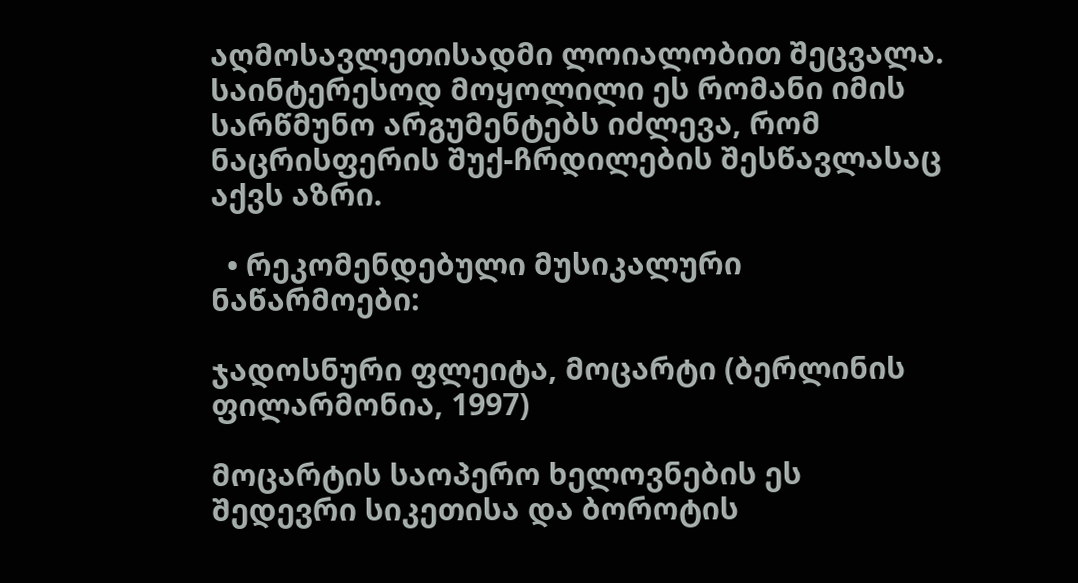აღმოსავლეთისადმი ლოიალობით შეცვალა. საინტერესოდ მოყოლილი ეს რომანი იმის სარწმუნო არგუმენტებს იძლევა, რომ ნაცრისფერის შუქ-ჩრდილების შესწავლასაც აქვს აზრი.

  • რეკომენდებული მუსიკალური ნაწარმოები:

ჯადოსნური ფლეიტა, მოცარტი (ბერლინის ფილარმონია, 1997)

მოცარტის საოპერო ხელოვნების ეს შედევრი სიკეთისა და ბოროტის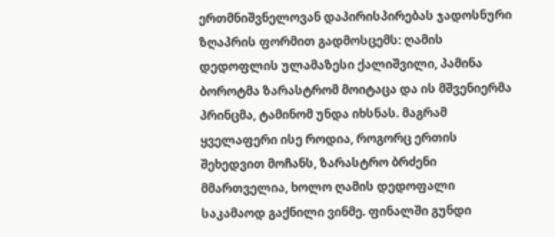ერთმნიშვნელოვან დაპირისპირებას ჯადოსნური ზღაპრის ფორმით გადმოსცემს: ღამის დედოფლის ულამაზესი ქალიშვილი, პამინა ბოროტმა ზარასტრომ მოიტაცა და ის მშვენიერმა პრინცმა, ტამინომ უნდა იხსნას. მაგრამ ყველაფერი ისე როდია, როგორც ერთის შეხედვით მოჩანს, ზარასტრო ბრძენი მმართველია, ხოლო ღამის დედოფალი საკამაოდ გაქნილი ვინმე. ფინალში გუნდი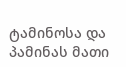ტამინოსა და პამინას მათი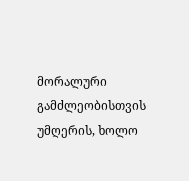მორალური გამძლეობისთვის უმღერის, ხოლო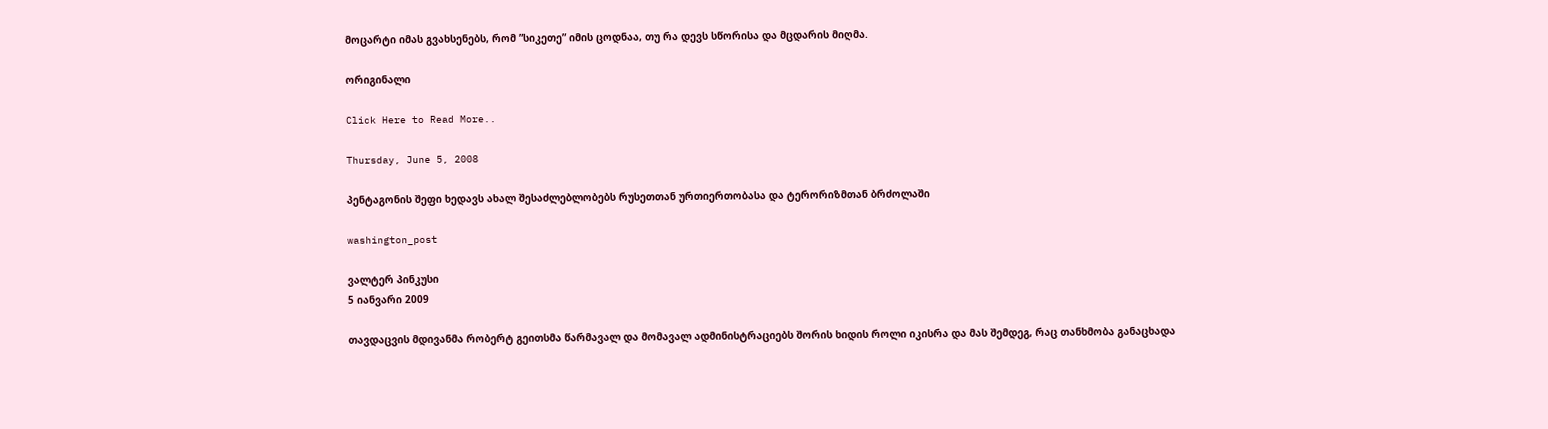მოცარტი იმას გვახსენებს, რომ ”სიკეთე” იმის ცოდნაა, თუ რა დევს სწორისა და მცდარის მიღმა.

ორიგინალი

Click Here to Read More..

Thursday, June 5, 2008

პენტაგონის შეფი ხედავს ახალ შესაძლებლობებს რუსეთთან ურთიერთობასა და ტერორიზმთან ბრძოლაში

washington_post

ვალტერ პინკუსი
5 იანვარი 2009

თავდაცვის მდივანმა რობერტ გეითსმა წარმავალ და მომავალ ადმინისტრაციებს შორის ხიდის როლი იკისრა და მას შემდეგ, რაც თანხმობა განაცხადა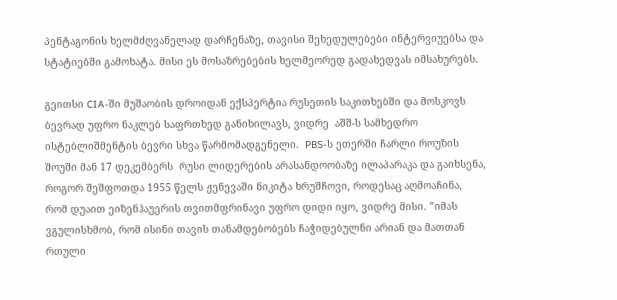პენტაგონის ხელმძღვანელად დარჩენაზე, თავისი შეხედულებები ინტერვიუებსა და სტატიებში გამოხატა. მისი ეს მოსაზრებების ხელმეორედ გადახედვას იმსახურებს.

გეითსი CIA-ში მუშაობის დროიდან ექსპერტია რუსეთის საკითხებში და მოსკოვს ბევრად უფრო ნაკლებ საფრთხედ განიხილავს, ვიდრე  აშშ-ს სამხედრო ისტებლიშმენტის ბევრი სხვა წარმომადგენელი.  PBS-ს ეთერში ჩარლი როუზის შოუში მან 17 დეკემბერს  რუსი ლიდერების არასანდოობაზე ილაპარაკა და გაიხსენა, როგორ შეშფოთდა 1955 წელს ჟენევაში ნიკიტა ხრუშჩოვი, როდესაც აღმოაჩინა, რომ დუაით ეიზენჰაუერის თვითმფრინავი უფრო დიდი იყო, ვიდრე მისი. ”იმას ვგულისხმობ, რომ ისინი თავის თანამდებობებს ჩაჭიდებულნი არიან და მათთან რთული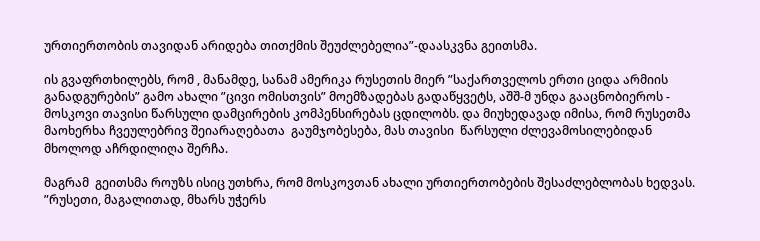ურთიერთობის თავიდან არიდება თითქმის შეუძლებელია”-დაასკვნა გეითსმა.

ის გვაფრთხილებს, რომ , მანამდე, სანამ ამერიკა რუსეთის მიერ ”საქართველოს ერთი ციდა არმიის განადგურების” გამო ახალი ”ცივი ომისთვის” მოემზადებას გადაწყვეტს, აშშ-მ უნდა გააცნობიეროს - მოსკოვი თავისი წარსული დამცირების კომპენსირებას ცდილობს. და მიუხედავად იმისა, რომ რუსეთმა მაოხერხა ჩვეულებრივ შეიარაღებათა  გაუმჯობესება, მას თავისი  წარსული ძლევამოსილებიდან მხოლოდ აჩრდილიღა შერჩა.

მაგრამ  გეითსმა როუზს ისიც უთხრა, რომ მოსკოვთან ახალი ურთიერთობების შესაძლებლობას ხედვას. ”რუსეთი, მაგალითად, მხარს უჭერს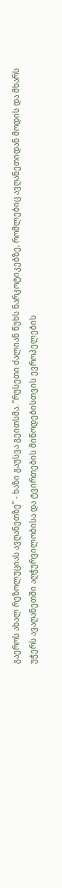გაეროს ახალ რეზოლუციას ავღანეთზე” - ხაზი გაუსვა გეითსმა. ”რუსეთი ძალიან წუხს ნარკოტიკებზე, რომლებიც ავღანეთიდან მოდის და მხარს უჭერს ავაღანეთში აღჭურვილობისა და ტვირთების მიწოდებისთვის ევროპელების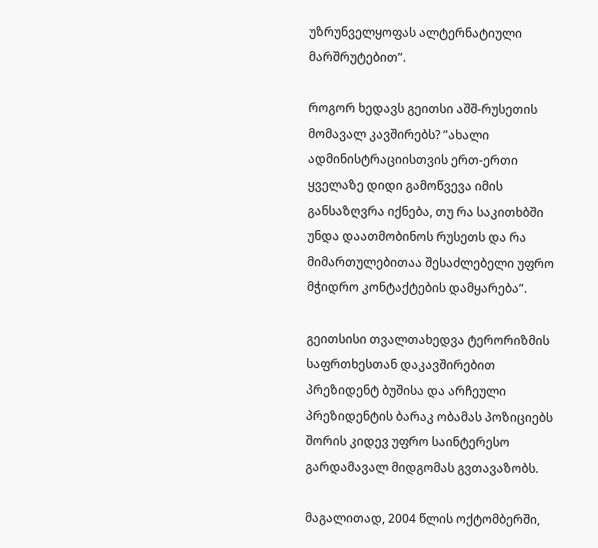უზრუნველყოფას ალტერნატიული მარშრუტებით”.

როგორ ხედავს გეითსი აშშ-რუსეთის მომავალ კავშირებს? ”ახალი ადმინისტრაციისთვის ერთ-ერთი ყველაზე დიდი გამოწვევა იმის განსაზღვრა იქნება, თუ რა საკითხბში უნდა დაათმობინოს რუსეთს და რა მიმართულებითაა შესაძლებელი უფრო მჭიდრო კონტაქტების დამყარება”.

გეითსისი თვალთახედვა ტერორიზმის საფრთხესთან დაკავშირებით პრეზიდენტ ბუშისა და არჩეული პრეზიდენტის ბარაკ ობამას პოზიციებს შორის კიდევ უფრო საინტერესო გარდამავალ მიდგომას გვთავაზობს.

მაგალითად, 2004 წლის ოქტომბერში,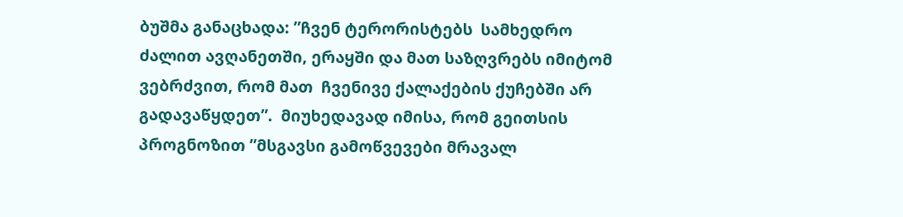ბუშმა განაცხადა: ”ჩვენ ტერორისტებს  სამხედრო ძალით ავღანეთში, ერაყში და მათ საზღვრებს იმიტომ ვებრძვით, რომ მათ  ჩვენივე ქალაქების ქუჩებში არ გადავაწყდეთ”.  მიუხედავად იმისა, რომ გეითსის პროგნოზით ”მსგავსი გამოწვევები მრავალ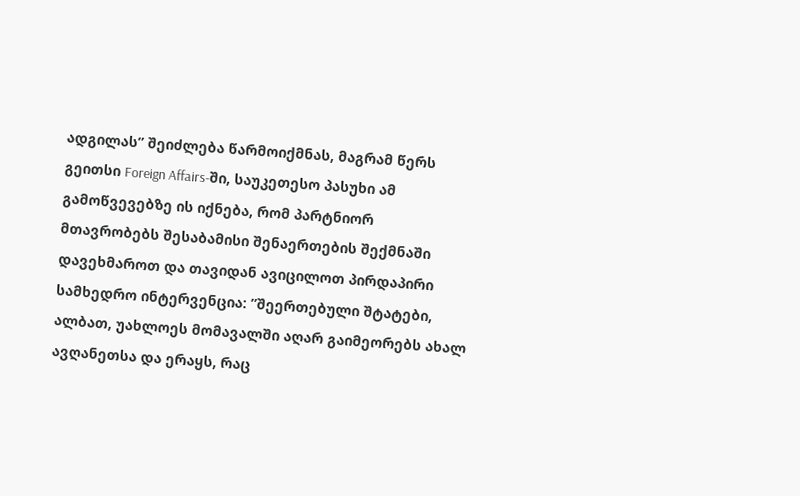ადგილას” შეიძლება წარმოიქმნას, მაგრამ წერს გეითსი Foreign Affairs-ში, საუკეთესო პასუხი ამ გამოწვევებზე ის იქნება, რომ პარტნიორ მთავრობებს შესაბამისი შენაერთების შექმნაში დავეხმაროთ და თავიდან ავიცილოთ პირდაპირი სამხედრო ინტერვენცია: ”შეერთებული შტატები, ალბათ, უახლოეს მომავალში აღარ გაიმეორებს ახალ ავღანეთსა და ერაყს, რაც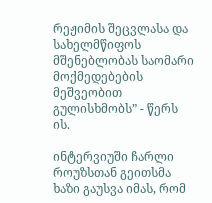რეჟიმის შეცვლასა და სახელმწიფოს მშენებლობას საომარი მოქმედებების მეშვეობით გულისხმობს” - წერს ის.

ინტერვიუში ჩარლი როუზსთან გეითსმა ხაზი გაუსვა იმას, რომ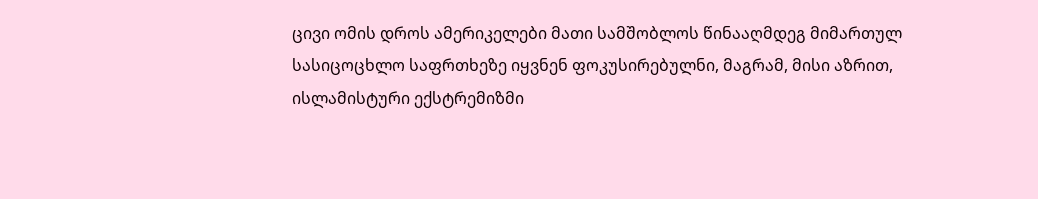ცივი ომის დროს ამერიკელები მათი სამშობლოს წინააღმდეგ მიმართულ სასიცოცხლო საფრთხეზე იყვნენ ფოკუსირებულნი, მაგრამ, მისი აზრით,  ისლამისტური ექსტრემიზმი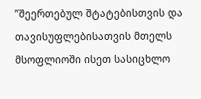”შეერთებულ შტატებისთვის და თავისუფლებისათვის მთელს მსოფლიოში ისეთ სასიცხლო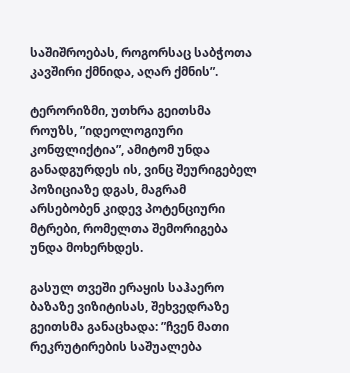საშიშროებას, როგორსაც საბჭოთა კავშირი ქმნიდა, აღარ ქმნის”.

ტერორიზმი, უთხრა გეითსმა როუზს, ”იდეოლოგიური კონფლიქტია”, ამიტომ უნდა განადგურდეს ის, ვინც შეურიგებელ პოზიციაზე დგას, მაგრამ არსებობენ კიდევ პოტენციური მტრები, რომელთა შემორიგება უნდა მოხერხდეს.

გასულ თვეში ერაყის საჰაერო ბაზაზე ვიზიტისას, შეხვედრაზე გეითსმა განაცხადა: ”ჩვენ მათი რეკრუტირების საშუალება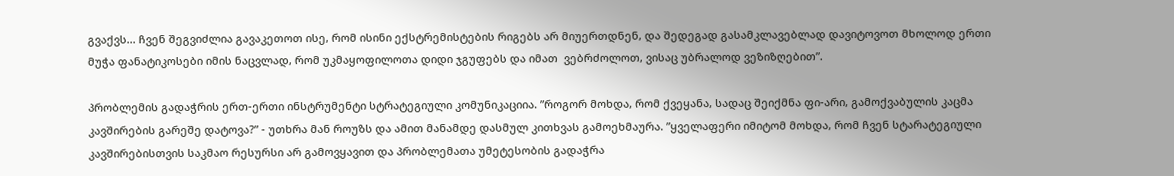გვაქვს... ჩვენ შეგვიძლია გავაკეთოთ ისე, რომ ისინი ექსტრემისტების რიგებს არ მიუერთდნენ, და შედეგად გასამკლავებლად დავიტოვოთ მხოლოდ ერთი მუჭა ფანატიკოსები იმის ნაცვლად, რომ უკმაყოფილოთა დიდი ჯგუფებს და იმათ  ვებრძოლოთ, ვისაც უბრალოდ ვეზიზღებით”.

პრობლემის გადაჭრის ერთ-ერთი ინსტრუმენტი სტრატეგიული კომუნიკაციია. ”როგორ მოხდა, რომ ქვეყანა, სადაც შეიქმნა ფი-არი, გამოქვაბულის კაცმა კავშირების გარეშე დატოვა?” - უთხრა მან როუზს და ამით მანამდე დასმულ კითხვას გამოეხმაურა. ”ყველაფერი იმიტომ მოხდა, რომ ჩვენ სტარატეგიული კავშირებისთვის საკმაო რესურსი არ გამოვყავით და პრობლემათა უმეტესობის გადაჭრა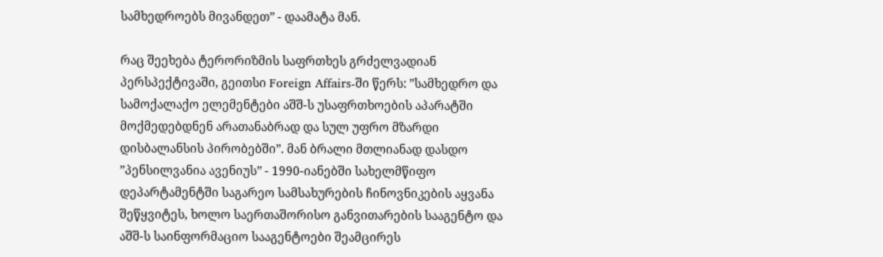სამხედროებს მივანდეთ” - დაამატა მან.

რაც შეეხება ტერორიზმის საფრთხეს გრძელვადიან პერსპექტივაში, გეითსი Foreign Affairs-ში წერს: ”სამხედრო და სამოქალაქო ელემენტები აშშ-ს უსაფრთხოების აპარატში მოქმედებდნენ არათანაბრად და სულ უფრო მზარდი დისბალანსის პირობებში”. მან ბრალი მთლიანად დასდო ”პენსილვანია ავენიუს” - 1990-იანებში სახელმწიფო დეპარტამენტში საგარეო სამსახურების ჩინოვნიკების აყვანა შეწყვიტეს, ხოლო საერთაშორისო განვითარების სააგენტო და აშშ-ს საინფორმაციო სააგენტოები შეამცირეს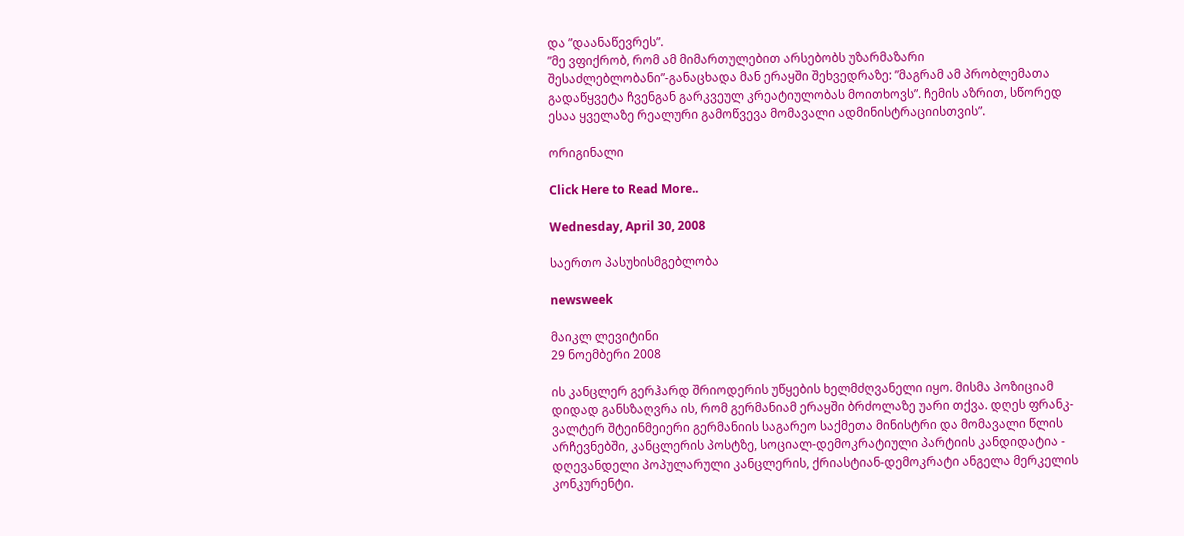და ”დაანაწევრეს”.
”მე ვფიქრობ, რომ ამ მიმართულებით არსებობს უზარმაზარი შესაძლებლობანი”-განაცხადა მან ერაყში შეხვედრაზე: ”მაგრამ ამ პრობლემათა გადაწყვეტა ჩვენგან გარკვეულ კრეატიულობას მოითხოვს”. ჩემის აზრით, სწორედ ესაა ყველაზე რეალური გამოწვევა მომავალი ადმინისტრაციისთვის”.

ორიგინალი

Click Here to Read More..

Wednesday, April 30, 2008

საერთო პასუხისმგებლობა

newsweek

მაიკლ ლევიტინი
29 ნოემბერი 2008

ის კანცლერ გერჰარდ შრიოდერის უწყების ხელმძღვანელი იყო. მისმა პოზიციამ დიდად განსზაღვრა ის, რომ გერმანიამ ერაყში ბრძოლაზე უარი თქვა. დღეს ფრანკ-ვალტერ შტეინმეიერი გერმანიის საგარეო საქმეთა მინისტრი და მომავალი წლის არჩევნებში, კანცლერის პოსტზე, სოციალ-დემოკრატიული პარტიის კანდიდატია - დღევანდელი პოპულარული კანცლერის, ქრიასტიან-დემოკრატი ანგელა მერკელის კონკურენტი.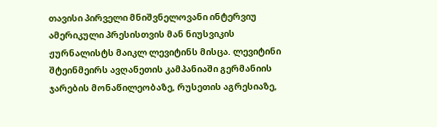თავისი პირველი მნიშვნელოვანი ინტერვიუ ამერიკული პრესისთვის მან ნიუსვიკის ჟურნალისტს მაიკლ ლევიტინს მისცა. ლევიტინი შტეინმეირს ავღანეთის კამპანიაში გერმანიის ჯარების მონაწილეობაზე, რუსეთის აგრესიაზე,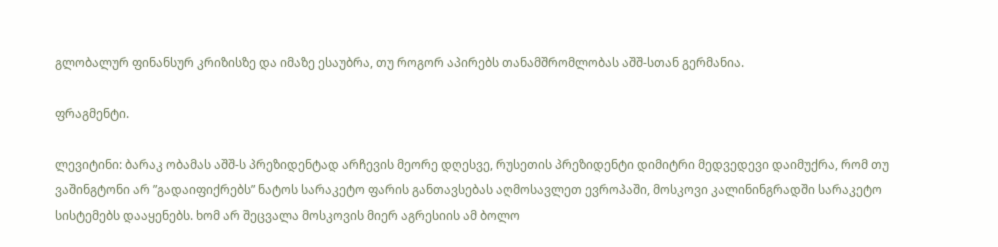გლობალურ ფინანსურ კრიზისზე და იმაზე ესაუბრა, თუ როგორ აპირებს თანამშრომლობას აშშ-სთან გერმანია.

ფრაგმენტი.

ლევიტინი: ბარაკ ობამას აშშ-ს პრეზიდენტად არჩევის მეორე დღესვე, რუსეთის პრეზიდენტი დიმიტრი მედვედევი დაიმუქრა, რომ თუ ვაშინგტონი არ ”გადაიფიქრებს” ნატოს სარაკეტო ფარის განთავსებას აღმოსავლეთ ევროპაში, მოსკოვი კალინინგრადში სარაკეტო სისტემებს დააყენებს. ხომ არ შეცვალა მოსკოვის მიერ აგრესიის ამ ბოლო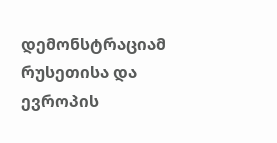დემონსტრაციამ რუსეთისა და ევროპის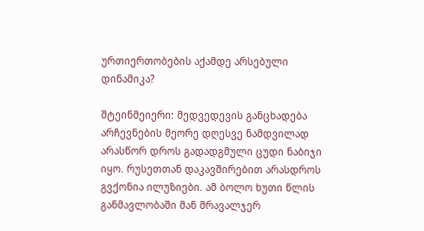ურთიერთობების აქამდე არსებული დინამიკა?

შტეინმეიერი: მედვედევის განცხადება არჩევნების მეორე დღესვე ნამდვილად არასწორ დროს გადადგმული ცუდი ნაბიჯი იყო. რუსეთთან დაკავშირებით არასდროს გვქონია ილუზიები. ამ ბოლო ხუთი წლის განმავლობაში მან მრავალჯერ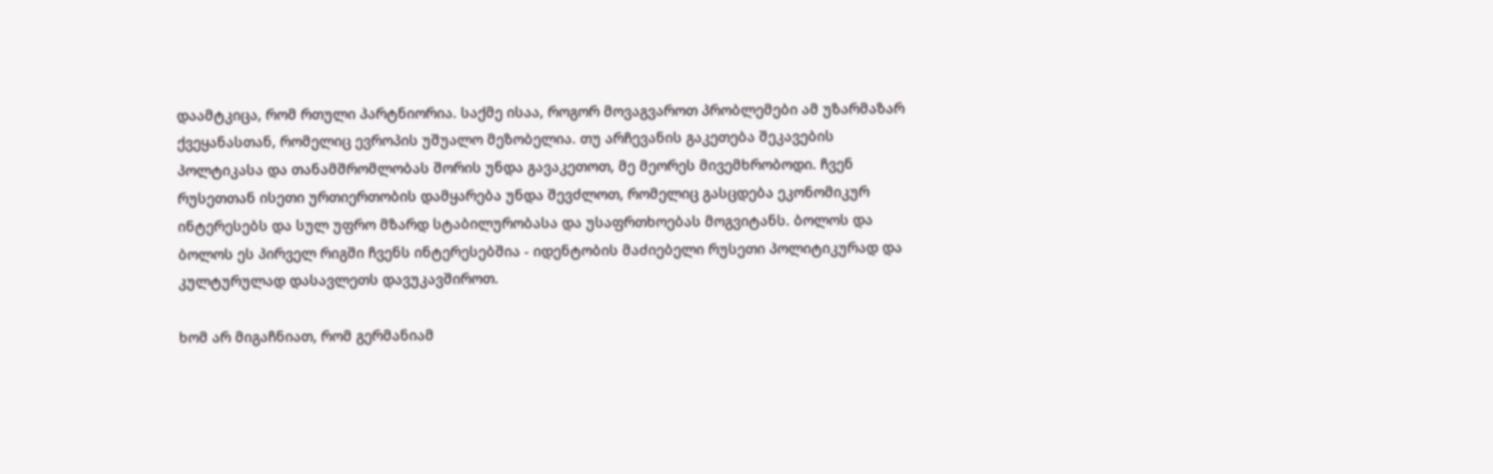დაამტკიცა, რომ რთული პარტნიორია. საქმე ისაა, როგორ მოვაგვაროთ პრობლემები ამ უზარმაზარ ქვეყანასთან, რომელიც ევროპის უშუალო მეზობელია. თუ არჩევანის გაკეთება შეკავების პოლტიკასა და თანამშრომლობას შორის უნდა გავაკეთოთ, მე მეორეს მივემხრობოდი. ჩვენ რუსეთთან ისეთი ურთიერთობის დამყარება უნდა შევძლოთ, რომელიც გასცდება ეკონომიკურ ინტერესებს და სულ უფრო მზარდ სტაბილურობასა და უსაფრთხოებას მოგვიტანს. ბოლოს და ბოლოს ეს პირველ რიგში ჩვენს ინტერესებშია - იდენტობის მაძიებელი რუსეთი პოლიტიკურად და კულტურულად დასავლეთს დავუკავშიროთ.

ხომ არ მიგაჩნიათ, რომ გერმანიამ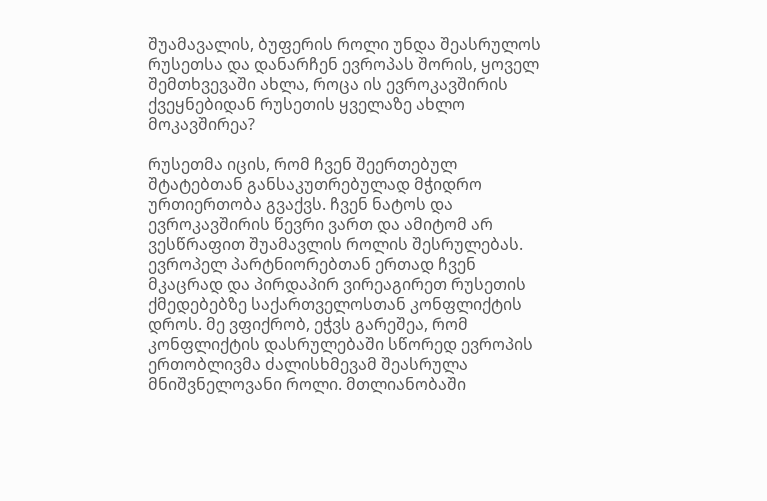შუამავალის, ბუფერის როლი უნდა შეასრულოს რუსეთსა და დანარჩენ ევროპას შორის, ყოველ შემთხვევაში ახლა, როცა ის ევროკავშირის ქვეყნებიდან რუსეთის ყველაზე ახლო მოკავშირეა?

რუსეთმა იცის, რომ ჩვენ შეერთებულ შტატებთან განსაკუთრებულად მჭიდრო ურთიერთობა გვაქვს. ჩვენ ნატოს და ევროკავშირის წევრი ვართ და ამიტომ არ ვესწრაფით შუამავლის როლის შესრულებას. ევროპელ პარტნიორებთან ერთად ჩვენ მკაცრად და პირდაპირ ვირეაგირეთ რუსეთის ქმედებებზე საქართველოსთან კონფლიქტის დროს. მე ვფიქრობ, ეჭვს გარეშეა, რომ კონფლიქტის დასრულებაში სწორედ ევროპის ერთობლივმა ძალისხმევამ შეასრულა მნიშვნელოვანი როლი. მთლიანობაში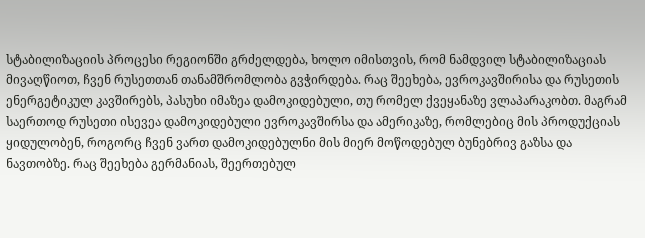სტაბილიზაციის პროცესი რეგიონში გრძელდება, ხოლო იმისთვის, რომ ნამდვილ სტაბილიზაციას მივაღწიოთ, ჩვენ რუსეთთან თანამშრომლობა გვჭირდება. რაც შეეხება, ევროკავშირისა და რუსეთის ენერგეტიკულ კავშირებს, პასუხი იმაზეა დამოკიდებული, თუ რომელ ქვეყანაზე ვლაპარაკობთ. მაგრამ საერთოდ რუსეთი ისევეა დამოკიდებული ევროკავშირსა და ამერიკაზე, რომლებიც მის პროდუქციას ყიდულობენ, როგორც ჩვენ ვართ დამოკიდებულნი მის მიერ მოწოდებულ ბუნებრივ გაზსა და ნავთობზე. რაც შეეხება გერმანიას, შეერთებულ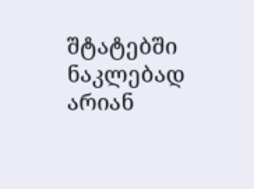შტატებში ნაკლებად არიან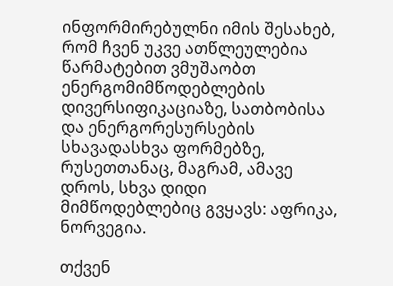ინფორმირებულნი იმის შესახებ, რომ ჩვენ უკვე ათწლეულებია წარმატებით ვმუშაობთ ენერგომიმწოდებლების დივერსიფიკაციაზე, სათბობისა და ენერგორესურსების სხავადასხვა ფორმებზე, რუსეთთანაც, მაგრამ, ამავე დროს, სხვა დიდი მიმწოდებლებიც გვყავს: აფრიკა, ნორვეგია.

თქვენ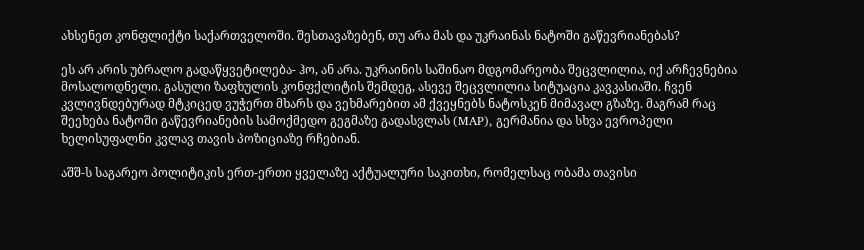ახსენეთ კონფლიქტი საქართველოში. შესთავაზებენ, თუ არა მას და უკრაინას ნატოში გაწევრიანებას?

ეს არ არის უბრალო გადაწყვეტილება- ჰო, ან არა. უკრაინის საშინაო მდგომარეობა შეცვლილია, იქ არჩევნებია მოსალოდნელი. გასული ზაფხულის კონფქლიტის შემდეგ, ასევე შეცვლილია სიტუაცია კავკასიაში. ჩვენ კვლივნდებურად მტკიცედ ვუჭერთ მხარს და ვეხმარებით ამ ქვეყნებს ნატოსკენ მიმავალ გზაზე. მაგრამ რაც შეეხება ნატოში გაწევრიანების სამოქმედო გეგმაზე გადასვლას (MAP), გერმანია და სხვა ევროპელი ხელისუფალნი კვლავ თავის პოზიციაზე რჩებიან.

აშშ-ს საგარეო პოლიტიკის ერთ-ერთი ყველაზე აქტუალური საკითხი, რომელსაც ობამა თავისი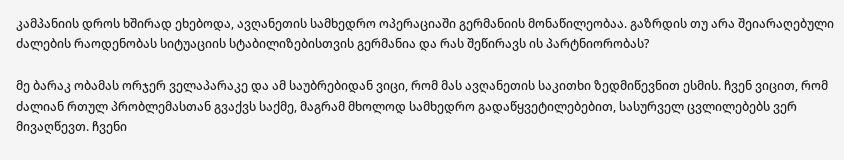კამპანიის დროს ხშირად ეხებოდა, ავღანეთის სამხედრო ოპერაციაში გერმანიის მონაწილეობაა. გაზრდის თუ არა შეიარაღებული ძალების რაოდენობას სიტუაციის სტაბილიზებისთვის გერმანია და რას შეწირავს ის პარტნიორობას?

მე ბარაკ ობამას ორჯერ ველაპარაკე და ამ საუბრებიდან ვიცი, რომ მას ავღანეთის საკითხი ზედმიწევნით ესმის. ჩვენ ვიცით, რომ ძალიან რთულ პრობლემასთან გვაქვს საქმე, მაგრამ მხოლოდ სამხედრო გადაწყვეტილებებით, სასურველ ცვლილებებს ვერ მივაღწევთ. ჩვენი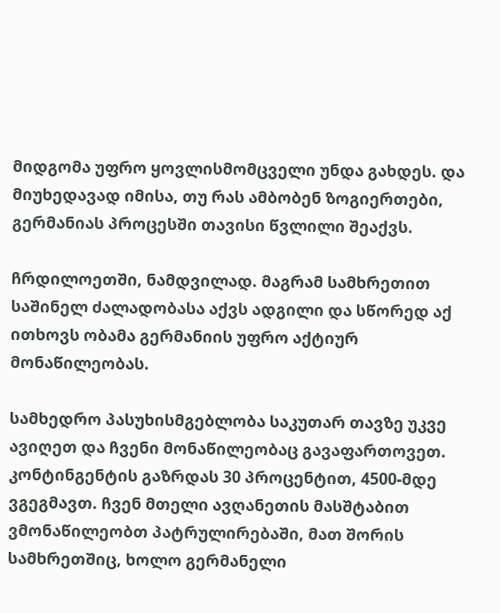მიდგომა უფრო ყოვლისმომცველი უნდა გახდეს. და მიუხედავად იმისა, თუ რას ამბობენ ზოგიერთები, გერმანიას პროცესში თავისი წვლილი შეაქვს.

ჩრდილოეთში, ნამდვილად. მაგრამ სამხრეთით საშინელ ძალადობასა აქვს ადგილი და სწორედ აქ ითხოვს ობამა გერმანიის უფრო აქტიურ მონაწილეობას.

სამხედრო პასუხისმგებლობა საკუთარ თავზე უკვე ავიღეთ და ჩვენი მონაწილეობაც გავაფართოვეთ. კონტინგენტის გაზრდას 30 პროცენტით, 4500-მდე ვგეგმავთ. ჩვენ მთელი ავღანეთის მასშტაბით ვმონაწილეობთ პატრულირებაში, მათ შორის სამხრეთშიც, ხოლო გერმანელი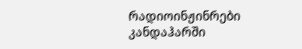რადიოინჟინრები კანდაჰარში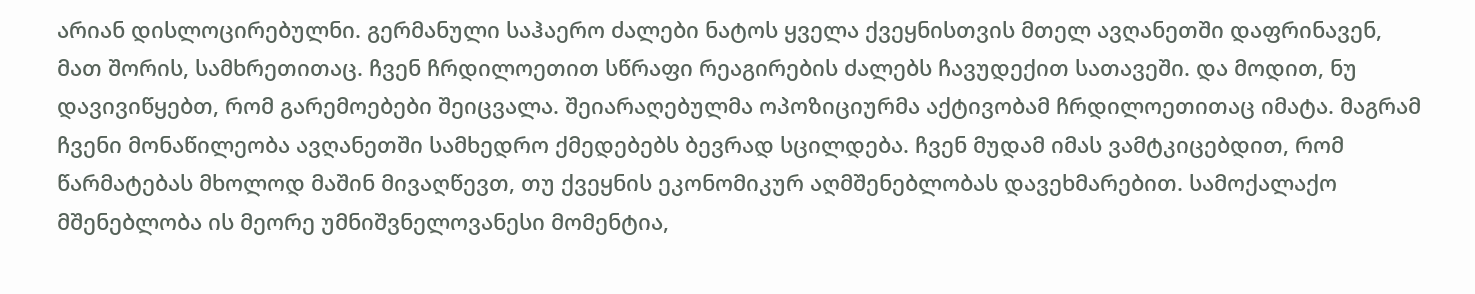არიან დისლოცირებულნი. გერმანული საჰაერო ძალები ნატოს ყველა ქვეყნისთვის მთელ ავღანეთში დაფრინავენ, მათ შორის, სამხრეთითაც. ჩვენ ჩრდილოეთით სწრაფი რეაგირების ძალებს ჩავუდექით სათავეში. და მოდით, ნუ დავივიწყებთ, რომ გარემოებები შეიცვალა. შეიარაღებულმა ოპოზიციურმა აქტივობამ ჩრდილოეთითაც იმატა. მაგრამ ჩვენი მონაწილეობა ავღანეთში სამხედრო ქმედებებს ბევრად სცილდება. ჩვენ მუდამ იმას ვამტკიცებდით, რომ წარმატებას მხოლოდ მაშინ მივაღწევთ, თუ ქვეყნის ეკონომიკურ აღმშენებლობას დავეხმარებით. სამოქალაქო მშენებლობა ის მეორე უმნიშვნელოვანესი მომენტია,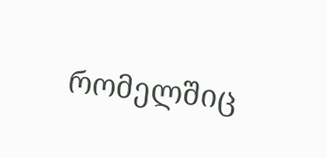რომელშიც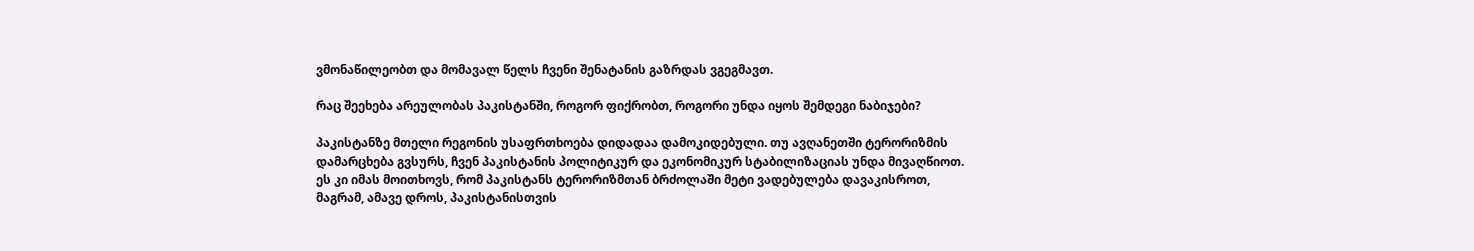ვმონაწილეობთ და მომავალ წელს ჩვენი შენატანის გაზრდას ვგეგმავთ.

რაც შეეხება არეულობას პაკისტანში, როგორ ფიქრობთ, როგორი უნდა იყოს შემდეგი ნაბიჯები?

პაკისტანზე მთელი რეგონის უსაფრთხოება დიდადაა დამოკიდებული. თუ ავღანეთში ტერორიზმის დამარცხება გვსურს, ჩვენ პაკისტანის პოლიტიკურ და ეკონომიკურ სტაბილიზაციას უნდა მივაღწიოთ. ეს კი იმას მოითხოვს, რომ პაკისტანს ტერორიზმთან ბრძოლაში მეტი ვადებულება დავაკისროთ, მაგრამ, ამავე დროს, პაკისტანისთვის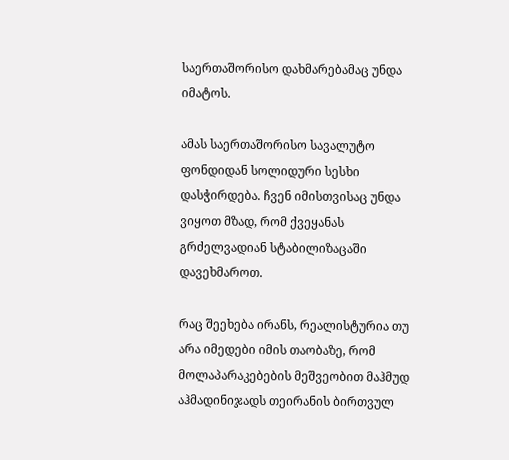საერთაშორისო დახმარებამაც უნდა იმატოს.

ამას საერთაშორისო სავალუტო ფონდიდან სოლიდური სესხი დასჭირდება. ჩვენ იმისთვისაც უნდა ვიყოთ მზად, რომ ქვეყანას გრძელვადიან სტაბილიზაცაში დავეხმაროთ.

რაც შეეხება ირანს, რეალისტურია თუ არა იმედები იმის თაობაზე, რომ მოლაპარაკებების მეშვეობით მაჰმუდ აჰმადინიჯადს თეირანის ბირთვულ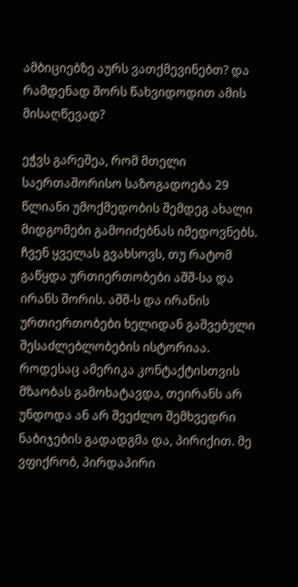ამბიციებზე აურს ვათქმევინებთ? და რამდენად შორს წახვიდოდით ამის მისაღწევად?

ეჭვს გარეშეა, რომ მთელი საერთაშორისო საზოგადოება 29 წლიანი უმოქმედობის შემდეგ ახალი მიდგომები გამოიძებნას იმედოვნებს. ჩვენ ყველას გვახსოვს, თუ რატომ გაწყდა ურთიერთობები აშშ-სა და ირანს შორის. აშშ-ს და ირანის ურთიერთობები ხელიდან გაშვებული შესაძლებლობების ისტორიაა. როდესაც ამერიკა კონტაქტისთვის მზაობას გამოხატავდა, თეირანს არ უნდოდა ან არ შეეძლო შემხვედრი ნაბიჯების გადადგმა და, პირიქით. მე ვფიქრობ, პირდაპირი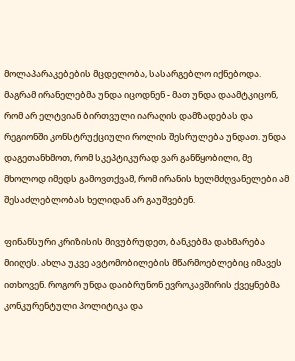მოლაპარაკებების მცდელობა, სასარგებლო იქნებოდა. მაგრამ ირანელებმა უნდა იცოდნენ - მათ უნდა დაამტკიცონ, რომ არ ელტვიან ბირთვული იარაღის დამზადებას და რეგიონში კონსტრუქციული როლის შესრულება უნდათ. უნდა დაგეთანხმოთ, რომ სკეპტიკურად ვარ განწყობილი, მე მხოლოდ იმედს გამოვთქვამ, რომ ირანის ხელმძღვანელები ამ შესაძლებლობას ხელიდან არ გაუშვებენ.

ფინანსური კრიზისის მივუბრუდეთ, ბანკებმა დახმარება მიიღეს. ახლა უკვე ავტომობილების მწარმოებლებიც იმავეს ითხოვენ. როგორ უნდა დაიბრუნონ ევროკავშირის ქვეყნებმა კონკურენტული პოლიტიკა და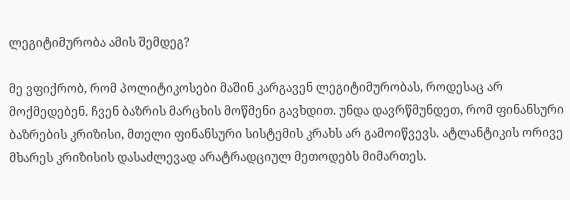ლეგიტიმურობა ამის შემდეგ?

მე ვფიქრობ, რომ პოლიტიკოსები მაშინ კარგავენ ლეგიტიმურობას, როდესაც არ მოქმედებენ. ჩვენ ბაზრის მარცხის მოწმენი გავხდით. უნდა დავრწმუნდეთ, რომ ფინანსური ბაზრების კრიზისი, მთელი ფინანსური სისტემის კრახს არ გამოიწვევს. ატლანტიკის ორივე მხარეს კრიზისის დასაძლევად არატრადციულ მეთოდებს მიმართეს.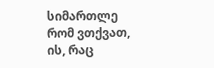სიმართლე რომ ვთქვათ, ის, რაც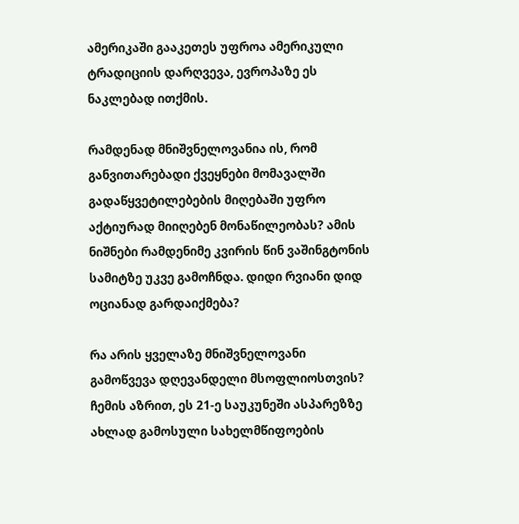ამერიკაში გააკეთეს უფროა ამერიკული ტრადიციის დარღვევა, ევროპაზე ეს ნაკლებად ითქმის.

რამდენად მნიშვნელოვანია ის, რომ განვითარებადი ქვეყნები მომავალში გადაწყვეტილებების მიღებაში უფრო აქტიურად მიიღებენ მონაწილეობას? ამის ნიშნები რამდენიმე კვირის წინ ვაშინგტონის სამიტზე უკვე გამოჩნდა. დიდი რვიანი დიდ ოციანად გარდაიქმება?

რა არის ყველაზე მნიშვნელოვანი გამოწვევა დღევანდელი მსოფლიოსთვის? ჩემის აზრით, ეს 21-ე საუკუნეში ასპარეზზე ახლად გამოსული სახელმწიფოების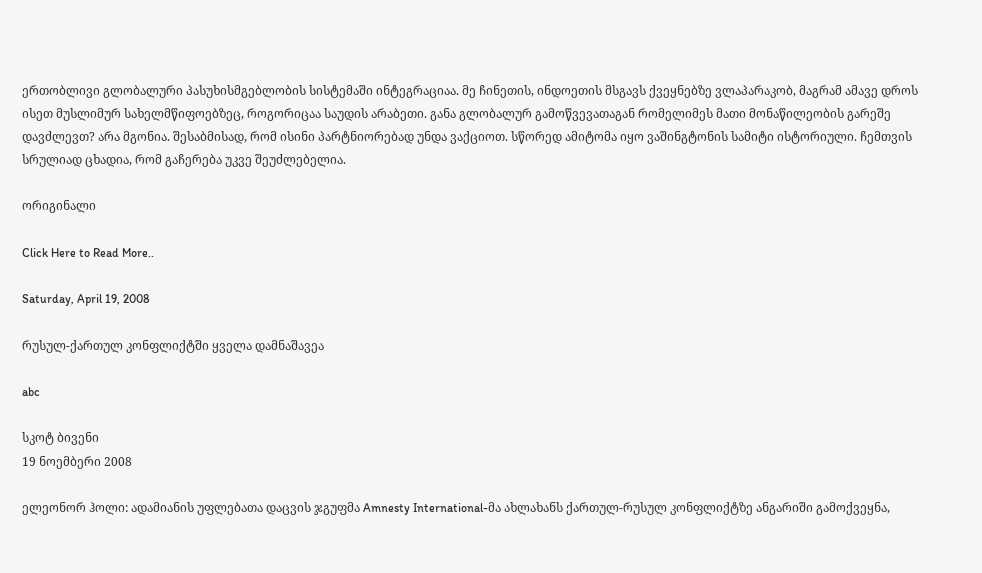ერთობლივი გლობალური პასუხისმგებლობის სისტემაში ინტეგრაციაა. მე ჩინეთის, ინდოეთის მსგავს ქვეყნებზე ვლაპარაკობ, მაგრამ ამავე დროს ისეთ მუსლიმურ სახელმწიფოებზეც, როგორიცაა საუდის არაბეთი. განა გლობალურ გამოწვევათაგან რომელიმეს მათი მონაწილეობის გარეშე დავძლევთ? არა მგონია. შესაბმისად, რომ ისინი პარტნიორებად უნდა ვაქციოთ. სწორედ ამიტომა იყო ვაშინგტონის სამიტი ისტორიული. ჩემთვის სრულიად ცხადია, რომ გაჩერება უკვე შეუძლებელია.

ორიგინალი

Click Here to Read More..

Saturday, April 19, 2008

რუსულ-ქართულ კონფლიქტში ყველა დამნაშავეა

abc

სკოტ ბივენი
19 ნოემბერი 2008

ელეონორ ჰოლი: ადამიანის უფლებათა დაცვის ჯგუფმა Amnesty International-მა ახლახანს ქართულ-რუსულ კონფლიქტზე ანგარიში გამოქვეყნა,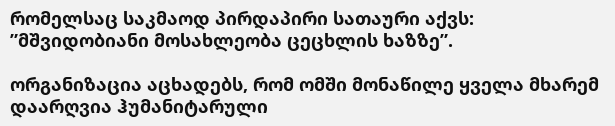რომელსაც საკმაოდ პირდაპირი სათაური აქვს: ”მშვიდობიანი მოსახლეობა ცეცხლის ხაზზე”.

ორგანიზაცია აცხადებს, რომ ომში მონაწილე ყველა მხარემ დაარღვია ჰუმანიტარული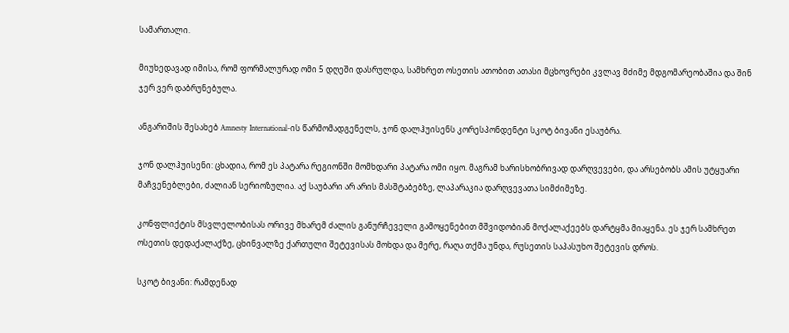სამართალი.

მიუხედავად იმისა, რომ ფორმალურად ომი 5 დღეში დასრულდა, სამხრეთ ოსეთის ათობით ათასი მცხოვრები კვლავ მძიმე მდგომარეობაშია და შინ ჯერ ვერ დაბრუნებულა.

ანგარიშის შესახებ Amnesty International-ის წარმომადგენელს, ჯონ დალჰუისენს კორესპონდენტი სკოტ ბივანი ესაუბრა.

ჯონ დალჰუისენი: ცხადია, რომ ეს პატარა რეგიონში მომხდარი პატარა ომი იყო. მაგრამ ხარისხობრივად დარღვევები, და არსებობს ამის უტყუარი მაჩვენებლები, ძალიან სერიოზულია. აქ საუბარი არ არის მასშტაბებზე, ლაპარაკია დარღვევათა სიმძიმეზე.

კონფლიქტის მსვლელობისას ორივე მხარემ ძალის განურჩეველი გამოყენებით მშვიდობიან მოქალაქეებს დარტყმა მიაყენა. ეს ჯერ სამხრეთ ოსეთის დედაქალაქზე, ცხინვალზე ქართული შეტევისას მოხდა და მერე, რაღა თქმა უნდა, რუსეთის საპასუხო შეტევის დროს.

სკოტ ბივანი: რამდენად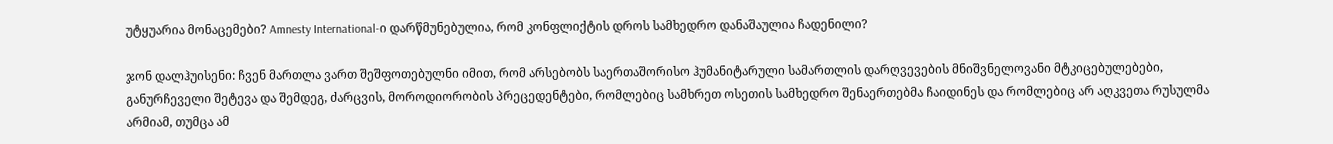უტყუარია მონაცემები? Amnesty International-ი დარწმუნებულია, რომ კონფლიქტის დროს სამხედრო დანაშაულია ჩადენილი?

ჯონ დალჰუისენი: ჩვენ მართლა ვართ შეშფოთებულნი იმით, რომ არსებობს საერთაშორისო ჰუმანიტარული სამართლის დარღვევების მნიშვნელოვანი მტკიცებულებები, განურჩეველი შეტევა და შემდეგ, ძარცვის, მოროდიორობის პრეცედენტები, რომლებიც სამხრეთ ოსეთის სამხედრო შენაერთებმა ჩაიდინეს და რომლებიც არ აღკვეთა რუსულმა არმიამ, თუმცა ამ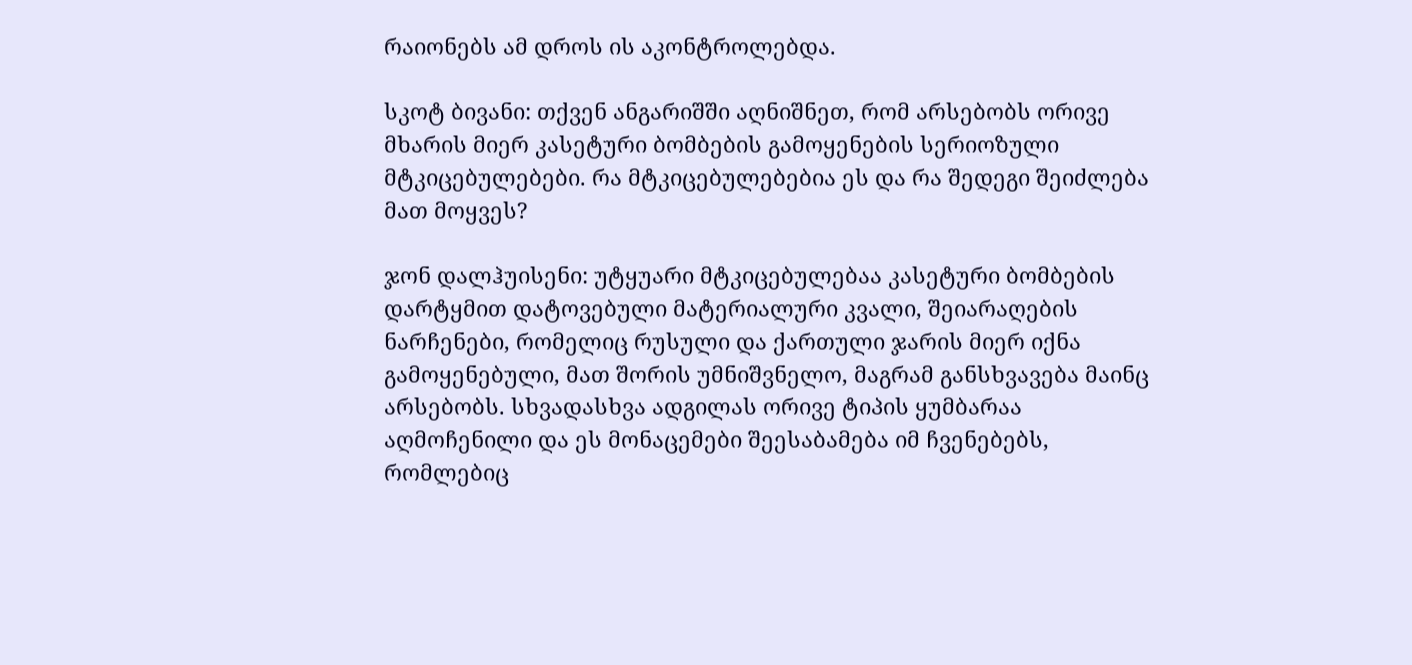რაიონებს ამ დროს ის აკონტროლებდა.

სკოტ ბივანი: თქვენ ანგარიშში აღნიშნეთ, რომ არსებობს ორივე მხარის მიერ კასეტური ბომბების გამოყენების სერიოზული მტკიცებულებები. რა მტკიცებულებებია ეს და რა შედეგი შეიძლება მათ მოყვეს?

ჯონ დალჰუისენი: უტყუარი მტკიცებულებაა კასეტური ბომბების დარტყმით დატოვებული მატერიალური კვალი, შეიარაღების ნარჩენები, რომელიც რუსული და ქართული ჯარის მიერ იქნა გამოყენებული, მათ შორის უმნიშვნელო, მაგრამ განსხვავება მაინც არსებობს. სხვადასხვა ადგილას ორივე ტიპის ყუმბარაა აღმოჩენილი და ეს მონაცემები შეესაბამება იმ ჩვენებებს, რომლებიც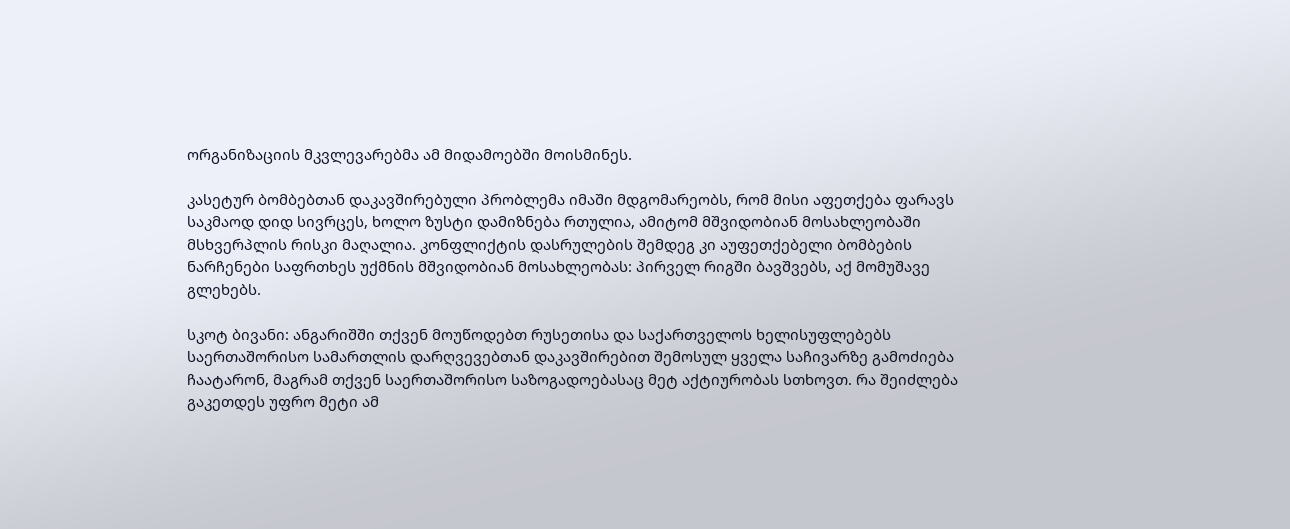ორგანიზაციის მკვლევარებმა ამ მიდამოებში მოისმინეს.

კასეტურ ბომბებთან დაკავშირებული პრობლემა იმაში მდგომარეობს, რომ მისი აფეთქება ფარავს საკმაოდ დიდ სივრცეს, ხოლო ზუსტი დამიზნება რთულია, ამიტომ მშვიდობიან მოსახლეობაში მსხვერპლის რისკი მაღალია. კონფლიქტის დასრულების შემდეგ კი აუფეთქებელი ბომბების ნარჩენები საფრთხეს უქმნის მშვიდობიან მოსახლეობას: პირველ რიგში ბავშვებს, აქ მომუშავე გლეხებს.

სკოტ ბივანი: ანგარიშში თქვენ მოუწოდებთ რუსეთისა და საქართველოს ხელისუფლებებს საერთაშორისო სამართლის დარღვევებთან დაკავშირებით შემოსულ ყველა საჩივარზე გამოძიება ჩაატარონ, მაგრამ თქვენ საერთაშორისო საზოგადოებასაც მეტ აქტიურობას სთხოვთ. რა შეიძლება გაკეთდეს უფრო მეტი ამ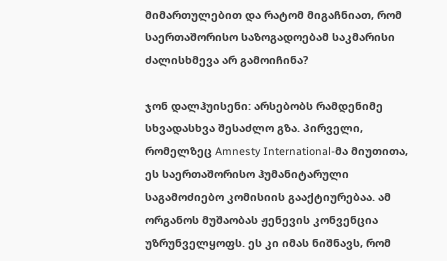მიმართულებით და რატომ მიგაჩნიათ, რომ საერთაშორისო საზოგადოებამ საკმარისი ძალისხმევა არ გამოიჩინა?

ჯონ დალჰუისენი: არსებობს რამდენიმე სხვადასხვა შესაძლო გზა. პირველი, რომელზეც Amnesty International-მა მიუთითა, ეს საერთაშორისო ჰუმანიტარული საგამოძიებო კომისიის გააქტიურებაა. ამ ორგანოს მუშაობას ჟენევის კონვენცია უზრუნველყოფს. ეს კი იმას ნიშნავს, რომ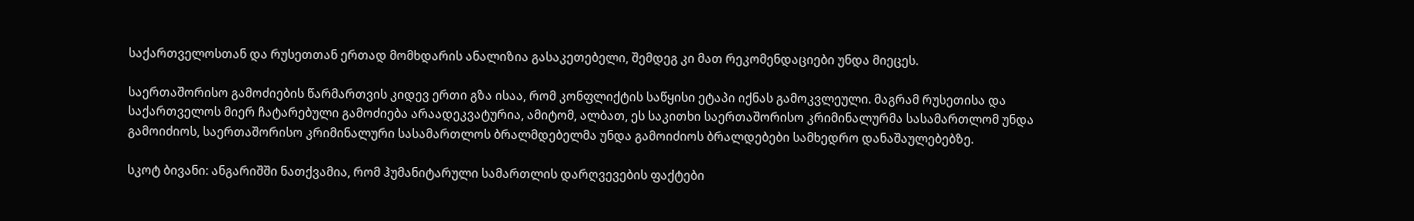საქართველოსთან და რუსეთთან ერთად მომხდარის ანალიზია გასაკეთებელი, შემდეგ კი მათ რეკომენდაციები უნდა მიეცეს.

საერთაშორისო გამოძიების წარმართვის კიდევ ერთი გზა ისაა, რომ კონფლიქტის საწყისი ეტაპი იქნას გამოკვლეული. მაგრამ რუსეთისა და საქართველოს მიერ ჩატარებული გამოძიება არაადეკვატურია, ამიტომ, ალბათ, ეს საკითხი საერთაშორისო კრიმინალურმა სასამართლომ უნდა გამოიძიოს, საერთაშორისო კრიმინალური სასამართლოს ბრალმდებელმა უნდა გამოიძიოს ბრალდებები სამხედრო დანაშაულებებზე.

სკოტ ბივანი: ანგარიშში ნათქვამია, რომ ჰუმანიტარული სამართლის დარღვევების ფაქტები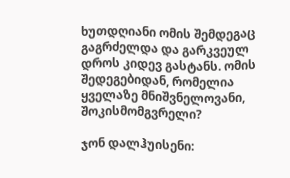ხუთდღიანი ომის შემდეგაც გაგრძელდა და გარკვეულ დროს კიდევ გასტანს. ომის შედეგებიდან, რომელია ყველაზე მნიშვნელოვანი, შოკისმომგვრელი?

ჯონ დალჰუისენი: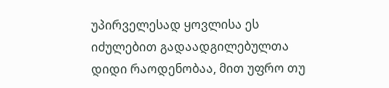უპირველესად ყოვლისა ეს იძულებით გადაადგილებულთა დიდი რაოდენობაა, მით უფრო თუ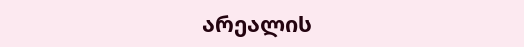არეალის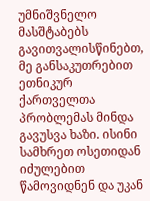უმნიშვნელო მასშტაბებს გავითვალისწინებთ, მე განსაკუთრებით ეთნიკურ ქართველთა პრობლემას მინდა გავუსვა ხაზი. ისინი სამხრეთ ოსეთიდან იძულებით წამოვიდნენ და უკან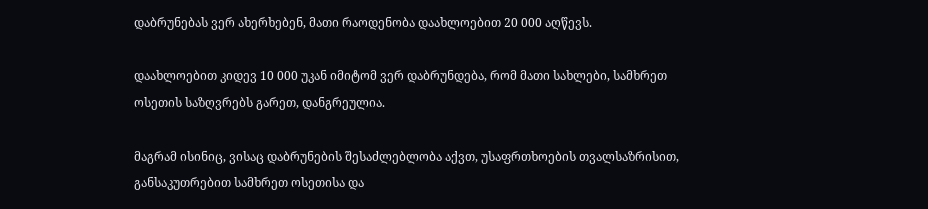დაბრუნებას ვერ ახერხებენ, მათი რაოდენობა დაახლოებით 20 000 აღწევს.

დაახლოებით კიდევ 10 000 უკან იმიტომ ვერ დაბრუნდება, რომ მათი სახლები, სამხრეთ ოსეთის საზღვრებს გარეთ, დანგრეულია.

მაგრამ ისინიც, ვისაც დაბრუნების შესაძლებლობა აქვთ, უსაფრთხოების თვალსაზრისით, განსაკუთრებით სამხრეთ ოსეთისა და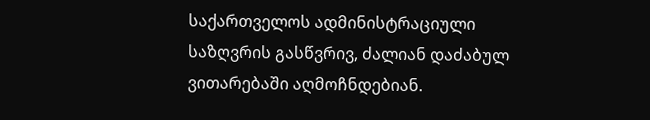საქართველოს ადმინისტრაციული საზღვრის გასწვრივ, ძალიან დაძაბულ ვითარებაში აღმოჩნდებიან.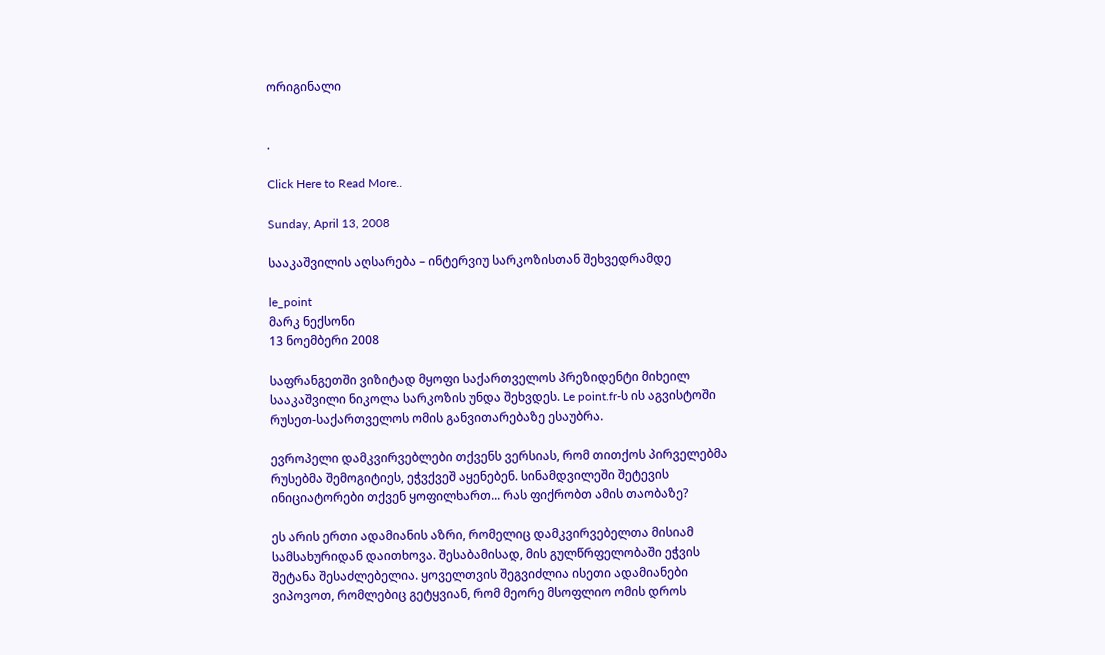ორიგინალი


.

Click Here to Read More..

Sunday, April 13, 2008

სააკაშვილის აღსარება – ინტერვიუ სარკოზისთან შეხვედრამდე

le_point
მარკ ნექსონი
13 ნოემბერი 2008

საფრანგეთში ვიზიტად მყოფი საქართველოს პრეზიდენტი მიხეილ სააკაშვილი ნიკოლა სარკოზის უნდა შეხვდეს. Le point.fr-ს ის აგვისტოში რუსეთ-საქართველოს ომის განვითარებაზე ესაუბრა.

ევროპელი დამკვირვებლები თქვენს ვერსიას, რომ თითქოს პირველებმა რუსებმა შემოგიტიეს, ეჭვქვეშ აყენებენ. სინამდვილეში შეტევის ინიციატორები თქვენ ყოფილხართ... რას ფიქრობთ ამის თაობაზე?

ეს არის ერთი ადამიანის აზრი, რომელიც დამკვირვებელთა მისიამ სამსახურიდან დაითხოვა. შესაბამისად, მის გულწრფელობაში ეჭვის შეტანა შესაძლებელია. ყოველთვის შეგვიძლია ისეთი ადამიანები ვიპოვოთ, რომლებიც გეტყვიან, რომ მეორე მსოფლიო ომის დროს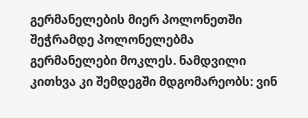გერმანელების მიერ პოლონეთში შეჭრამდე პოლონელებმა გერმანელები მოკლეს. ნამდვილი კითხვა კი შემდეგში მდგომარეობს: ვინ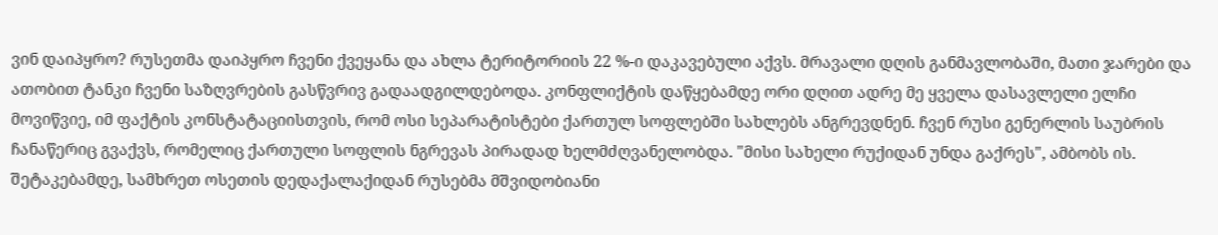ვინ დაიპყრო? რუსეთმა დაიპყრო ჩვენი ქვეყანა და ახლა ტერიტორიის 22 %-ი დაკავებული აქვს. მრავალი დღის განმავლობაში, მათი ჯარები და ათობით ტანკი ჩვენი საზღვრების გასწვრივ გადაადგილდებოდა. კონფლიქტის დაწყებამდე ორი დღით ადრე მე ყველა დასავლელი ელჩი მოვიწვიე, იმ ფაქტის კონსტატაციისთვის, რომ ოსი სეპარატისტები ქართულ სოფლებში სახლებს ანგრევდნენ. ჩვენ რუსი გენერლის საუბრის ჩანაწერიც გვაქვს, რომელიც ქართული სოფლის ნგრევას პირადად ხელმძღვანელობდა. "მისი სახელი რუქიდან უნდა გაქრეს", ამბობს ის. შეტაკებამდე, სამხრეთ ოსეთის დედაქალაქიდან რუსებმა მშვიდობიანი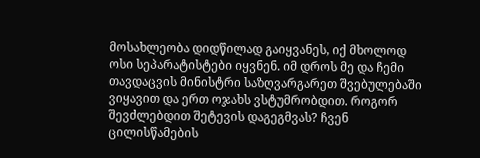მოსახლეობა დიდწილად გაიყვანეს, იქ მხოლოდ ოსი სეპარატისტები იყვნენ. იმ დროს მე და ჩემი თავდაცვის მინისტრი საზღვარგარეთ შვებულებაში ვიყავით და ერთ ოჯახს ვსტუმრობდით. როგორ შევძლებდით შეტევის დაგეგმვას? ჩვენ ცილისწამების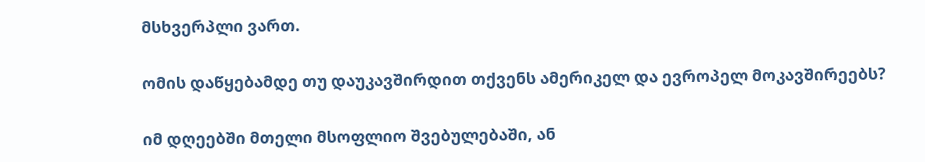მსხვერპლი ვართ.

ომის დაწყებამდე თუ დაუკავშირდით თქვენს ამერიკელ და ევროპელ მოკავშირეებს?

იმ დღეებში მთელი მსოფლიო შვებულებაში, ან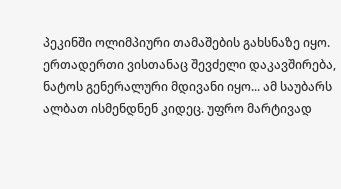პეკინში ოლიმპიური თამაშების გახსნაზე იყო. ერთადერთი ვისთანაც შევძელი დაკავშირება, ნატოს გენერალური მდივანი იყო... ამ საუბარს ალბათ ისმენდნენ კიდეც. უფრო მარტივად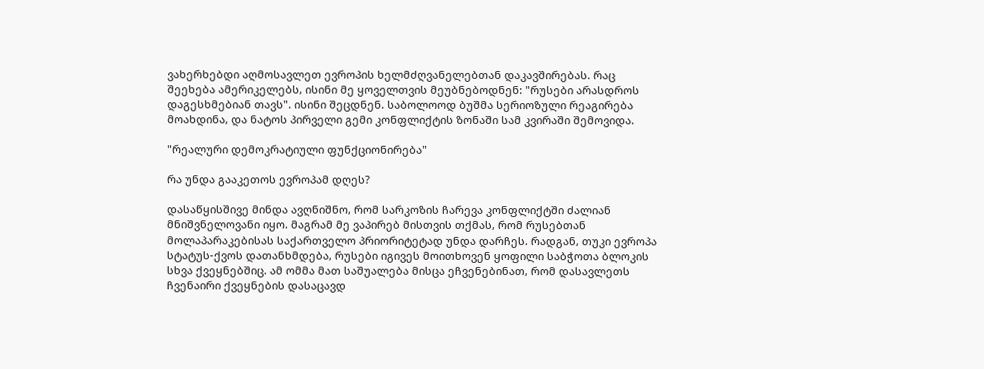ვახერხებდი აღმოსავლეთ ევროპის ხელმძღვანელებთან დაკავშირებას. რაც შეეხება ამერიკელებს, ისინი მე ყოველთვის მეუბნებოდნენ: "რუსები არასდროს დაგესხმებიან თავს". ისინი შეცდნენ. საბოლოოდ ბუშმა სერიოზული რეაგირება მოახდინა, და ნატოს პირველი გემი კონფლიქტის ზონაში სამ კვირაში შემოვიდა.

"რეალური დემოკრატიული ფუნქციონირება"

რა უნდა გააკეთოს ევროპამ დღეს?

დასაწყისშივე მინდა ავღნიშნო, რომ სარკოზის ჩარევა კონფლიქტში ძალიან მნიშვნელოვანი იყო. მაგრამ მე ვაპირებ მისთვის თქმას, რომ რუსებთან მოლაპარაკებისას საქართველო პრიორიტეტად უნდა დარჩეს. რადგან, თუკი ევროპა სტატუს-ქვოს დათანხმდება, რუსები იგივეს მოითხოვენ ყოფილი საბჭოთა ბლოკის სხვა ქვეყნებშიც. ამ ომმა მათ საშუალება მისცა ეჩვენებინათ, რომ დასავლეთს ჩვენაირი ქვეყნების დასაცავდ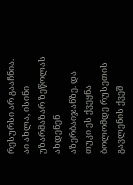რესურსი არ გააჩნია. აი ახლა, ისინი უზარმაზარ ზეწოლას ახდენენ აზერბაიჯანზე. და თუკი ეს ქვეყნა ბოლომდე რუსეთის გავლენის ქვეშ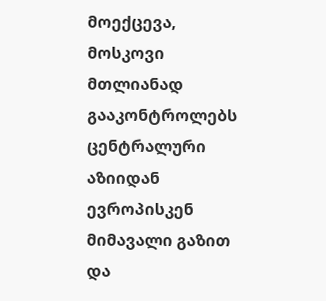მოექცევა, მოსკოვი მთლიანად გააკონტროლებს ცენტრალური აზიიდან ევროპისკენ მიმავალი გაზით და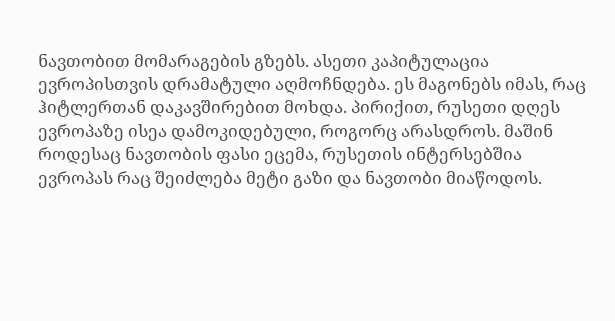ნავთობით მომარაგების გზებს. ასეთი კაპიტულაცია ევროპისთვის დრამატული აღმოჩნდება. ეს მაგონებს იმას, რაც ჰიტლერთან დაკავშირებით მოხდა. პირიქით, რუსეთი დღეს ევროპაზე ისეა დამოკიდებული, როგორც არასდროს. მაშინ როდესაც ნავთობის ფასი ეცემა, რუსეთის ინტერსებშია ევროპას რაც შეიძლება მეტი გაზი და ნავთობი მიაწოდოს.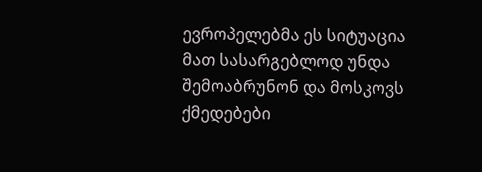ევროპელებმა ეს სიტუაცია მათ სასარგებლოდ უნდა შემოაბრუნონ და მოსკოვს ქმედებები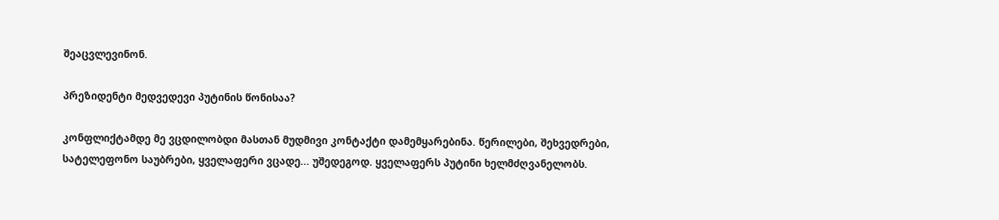შეაცვლევინონ.

პრეზიდენტი მედვედევი პუტინის წონისაა?

კონფლიქტამდე მე ვცდილობდი მასთან მუდმივი კონტაქტი დამემყარებინა. წერილები, შეხვედრები, სატელეფონო საუბრები, ყველაფერი ვცადე... უშედეგოდ. ყველაფერს პუტინი ხელმძღვანელობს.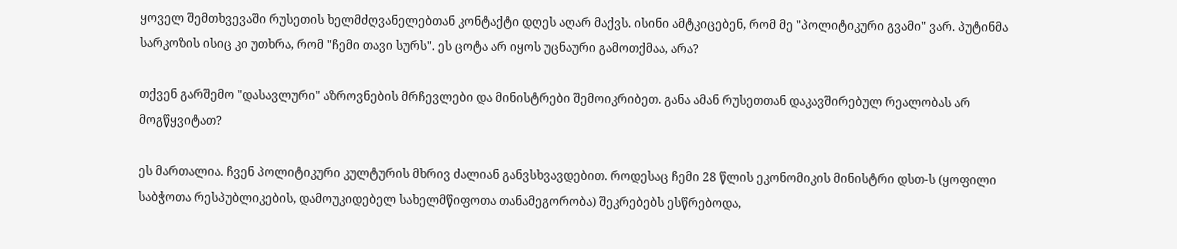ყოველ შემთხვევაში რუსეთის ხელმძღვანელებთან კონტაქტი დღეს აღარ მაქვს. ისინი ამტკიცებენ, რომ მე "პოლიტიკური გვამი" ვარ. პუტინმა სარკოზის ისიც კი უთხრა, რომ "ჩემი თავი სურს". ეს ცოტა არ იყოს უცნაური გამოთქმაა, არა?

თქვენ გარშემო "დასავლური" აზროვნების მრჩევლები და მინისტრები შემოიკრიბეთ. განა ამან რუსეთთან დაკავშირებულ რეალობას არ მოგწყვიტათ?

ეს მართალია. ჩვენ პოლიტიკური კულტურის მხრივ ძალიან განვსხვავდებით. როდესაც ჩემი 28 წლის ეკონომიკის მინისტრი დსთ-ს (ყოფილი საბჭოთა რესპუბლიკების, დამოუკიდებელ სახელმწიფოთა თანამეგორობა) შეკრებებს ესწრებოდა,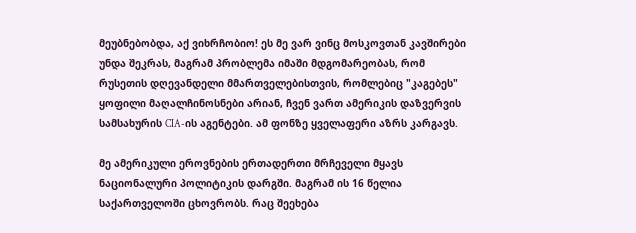მეუბნებობდა, აქ ვიხრჩობიო! ეს მე ვარ ვინც მოსკოვთან კავშირები უნდა შეკრას, მაგრამ პრობლემა იმაში მდგომარეობას, რომ რუსეთის დღევანდელი მმართველებისთვის, რომლებიც "კაგებეს" ყოფილი მაღალჩინოსნები არიან, ჩვენ ვართ ამერიკის დაზვერვის სამსახურის CIA-ის აგენტები. ამ ფონზე ყველაფერი აზრს კარგავს.

მე ამერიკული ეროვნების ერთადერთი მრჩეველი მყავს ნაციონალური პოლიტიკის დარგში. მაგრამ ის 16 წელია საქართველოში ცხოვრობს. რაც შეეხება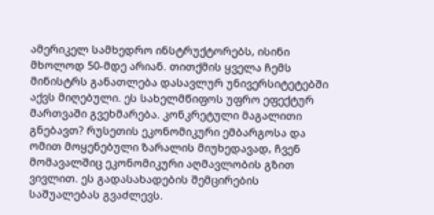ამერიკელ სამხედრო ინსტრუქტორებს, ისინი მხოლოდ 50-მდე არიან. თითქმის ყველა ჩემს მინისტრს განათლება დასავლურ უნივერსიტეტებში აქვს მიღებული. ეს სახელმწიფოს უფრო ეფექტურ მართვაში გვეხმარება. კონკრეტული მაგალითი გნებავთ? რუსეთის ეკონომიკური ემბარგოსა და ომით მოყენებული ზარალის მიუხედავად, ჩვენ მომავალშიც ეკონომიკური აღმავლობის გზით ვივლით. ეს გადასახადების შემცირების საშუალებას გვაძლევს.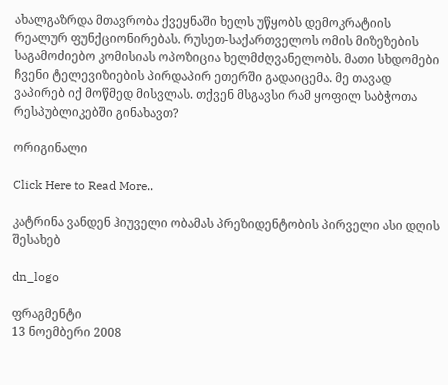ახალგაზრდა მთავრობა ქვეყნაში ხელს უწყობს დემოკრატიის რეალურ ფუნქციონირებას. რუსეთ-საქართველოს ომის მიზეზების საგამოძიებო კომისიას ოპოზიცია ხელმძღვანელობს. მათი სხდომები ჩვენი ტელევიზიების პირდაპირ ეთერში გადაიცემა. მე თავად ვაპირებ იქ მოწმედ მისვლას. თქვენ მსგავსი რამ ყოფილ საბჭოთა რესპუბლიკებში გინახავთ?

ორიგინალი

Click Here to Read More..

კატრინა ვანდენ ჰიუველი ობამას პრეზიდენტობის პირველი ასი დღის შესახებ

dn_logo

ფრაგმენტი
13 ნოემბერი 2008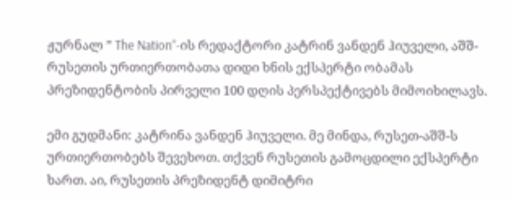ჟურნალ ” The Nation”-ის რედაქტორი კატრინ ვანდენ ჰიუველი, აშშ-რუსეთის ურთიერთობათა დიდი ხნის ექსპერტი ობამას პრეზიდენტობის პირველი 100 დღის პერსპექტივებს მიმოიხილავს.

ემი გუდმანი: კატრინა ვანდენ ჰიუველი. მე მინდა, რუსეთ-აშშ-ს ურთიერთობებს შევეხოთ. თქვენ რუსეთის გამოცდილი ექსპერტი ხართ. აი, რუსეთის პრეზიდენტ დიმიტრი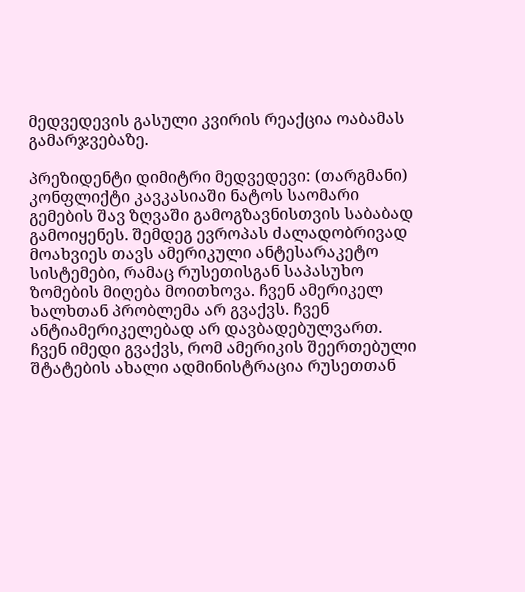მედვედევის გასული კვირის რეაქცია ოაბამას გამარჯვებაზე.

პრეზიდენტი დიმიტრი მედვედევი: (თარგმანი) კონფლიქტი კავკასიაში ნატოს საომარი გემების შავ ზღვაში გამოგზავნისთვის საბაბად გამოიყენეს. შემდეგ ევროპას ძალადობრივად მოახვიეს თავს ამერიკული ანტესარაკეტო სისტემები, რამაც რუსეთისგან საპასუხო ზომების მიღება მოითხოვა. ჩვენ ამერიკელ ხალხთან პრობლემა არ გვაქვს. ჩვენ ანტიამერიკელებად არ დავბადებულვართ. ჩვენ იმედი გვაქვს, რომ ამერიკის შეერთებული შტატების ახალი ადმინისტრაცია რუსეთთან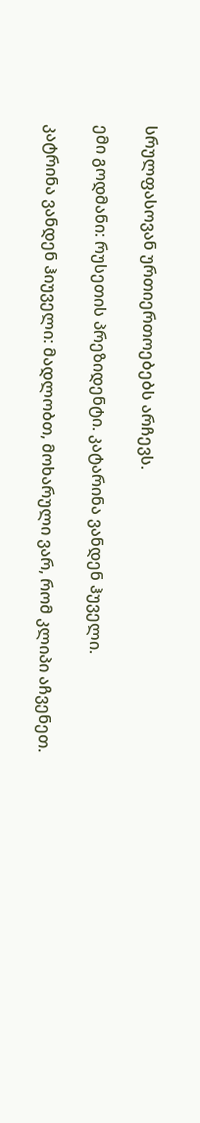სრულფასოვან ურთიერთოებებს არჩევს.

ემი გოდმანი: რუსეთის პრეზიდენტი. კატარინა ვანდენ ჰუველი.

კატრინა ვანდენ ჰიუველი: მადლობთ, მოხარული ვარ, რომ კლიპი აჩვენეთ.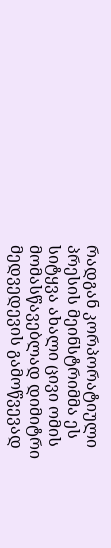რადგან კორპორატიული პრესის მეინსტრიმმა ეს სიტყვა ახალი ცივი ომის მომასწავებლად დიმიტრი მედვედევის გამოწვევად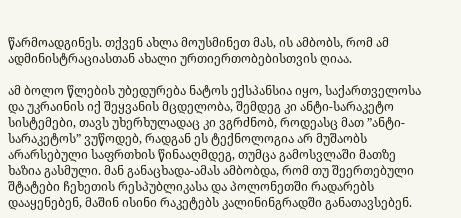წარმოადგინეს. თქვენ ახლა მოუსმინეთ მას, ის ამბობს, რომ ამ ადმინისტრაციასთან ახალი ურთიერთობებისთვის ღიაა.

ამ ბოლო წლების უბედურება ნატოს ექსპანსია იყო, საქართველოსა და უკრაინის იქ შეყვანის მცდელობა, შემდეგ კი ანტი-სარაკეტო სისტემები, თავს უხერხულადაც კი ვგრძნობ, როდეასც მათ ”ანტი-სარაკეტოს” ვუწოდებ, რადგან ეს ტექნოლოგია არ მუშაობს არარსებული საფრთხის წინააღმდეგ, თუმცა გამოსვლაში მათზე ხაზია გასმული. მან განაცხადა-ამას ამბობდა, რომ თუ შეერთებული შტატები ჩეხეთის რესპუბლიკასა და პოლონეთში რადარებს დააყენებენ, მაშინ ისინი რაკეტებს კალინინგრადში განათავსებენ.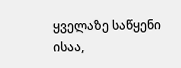ყველაზე საწყენი ისაა,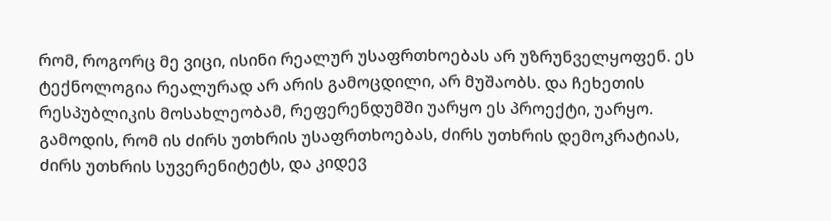რომ, როგორც მე ვიცი, ისინი რეალურ უსაფრთხოებას არ უზრუნველყოფენ. ეს ტექნოლოგია რეალურად არ არის გამოცდილი, არ მუშაობს. და ჩეხეთის რესპუბლიკის მოსახლეობამ, რეფერენდუმში უარყო ეს პროექტი, უარყო. გამოდის, რომ ის ძირს უთხრის უსაფრთხოებას, ძირს უთხრის დემოკრატიას, ძირს უთხრის სუვერენიტეტს, და კიდევ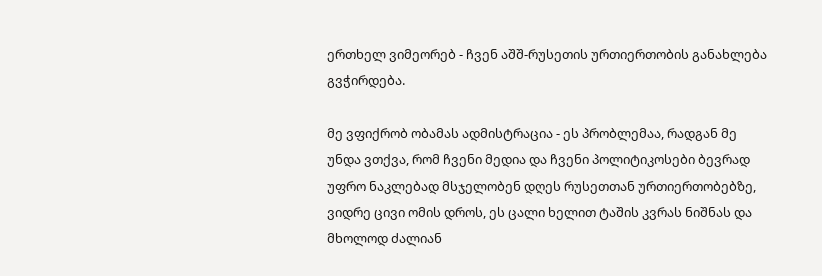ერთხელ ვიმეორებ - ჩვენ აშშ-რუსეთის ურთიერთობის განახლება გვჭირდება.

მე ვფიქრობ ობამას ადმისტრაცია - ეს პრობლემაა, რადგან მე უნდა ვთქვა, რომ ჩვენი მედია და ჩვენი პოლიტიკოსები ბევრად უფრო ნაკლებად მსჯელობენ დღეს რუსეთთან ურთიერთობებზე, ვიდრე ცივი ომის დროს, ეს ცალი ხელით ტაშის კვრას ნიშნას და მხოლოდ ძალიან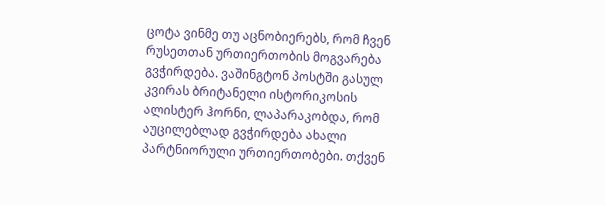ცოტა ვინმე თუ აცნობიერებს, რომ ჩვენ რუსეთთან ურთიერთობის მოგვარება გვჭირდება. ვაშინგტონ პოსტში გასულ კვირას ბრიტანელი ისტორიკოსის ალისტერ ჰორნი, ლაპარაკობდა, რომ აუცილებლად გვჭირდება ახალი პარტნიორული ურთიერთობები. თქვენ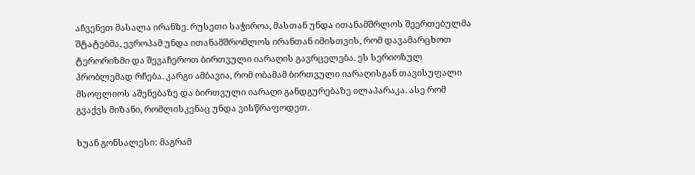აჩვენეთ მასალა ირანზე. რუსეთი საჭიროა, მასთან უნდა ითანამშრლოს შეერთებულმა შტატებმა, ევროპამ უნდა ითანამშრომლოს ირანთან იმისთვის, რომ დავამარცხოთ ტერორიზმი და შევაჩეროთ ბირთვული იარაღის გავრცელება. ეს სერიოზულ პრობლემად რჩება. კარგი ამბავია, რომ ობამამ ბირთვული იარაღისგან თავისუფალი მსოფლიოს აშენებაზე და ბირთვული იარაღი განდგურებაზე ილაპარაკა. ასე რომ გვაქვს მიზანი, რომლისკენაც უნდა ვისწრაფოდეთ.

ხუან გონსალესი: მაგრამ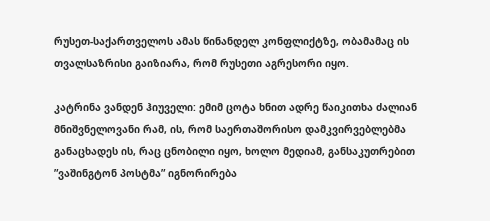რუსეთ-საქართველოს ამას წინანდელ კონფლიქტზე, ობამამაც ის თვალსაზრისი გაიზიარა, რომ რუსეთი აგრესორი იყო.

კატრინა ვანდენ ჰიუველი: ემიმ ცოტა ხნით ადრე წაიკითხა ძალიან მნიშვნელოვანი რამ, ის, რომ საერთაშორისო დამკვირვებლებმა განაცხადეს ის, რაც ცნობილი იყო, ხოლო მედიამ, განსაკუთრებით ”ვაშინგტონ პოსტმა” იგნორირება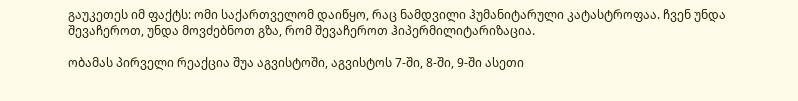გაუკეთეს იმ ფაქტს: ომი საქართველომ დაიწყო, რაც ნამდვილი ჰუმანიტარული კატასტროფაა. ჩვენ უნდა შევაჩეროთ, უნდა მოვძებნოთ გზა, რომ შევაჩეროთ ჰიპერმილიტარიზაცია.

ობამას პირველი რეაქცია შუა აგვისტოში, აგვისტოს 7-ში, 8-ში, 9-ში ასეთი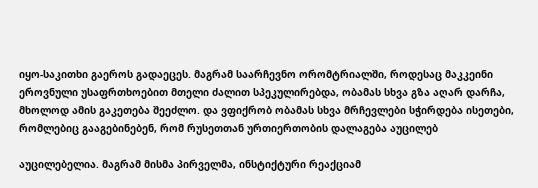იყო-საკითხი გაეროს გადაეცეს. მაგრამ საარჩევნო ორომტრიალში, როდესაც მაკკეინი ეროვნული უსაფრთხოებით მთელი ძალით სპეკულირებდა, ობამას სხვა გზა აღარ დარჩა, მხოლოდ ამის გაკეთება შეეძლო. და ვფიქრობ ობამას სხვა მრჩევლები სჭირდება ისეთები, რომლებიც გააგებინებენ, რომ რუსეთთან ურთიერთობის დალაგება აუცილებ

აუცილებელია. მაგრამ მისმა პირველმა, ინსტიქტური რეაქციამ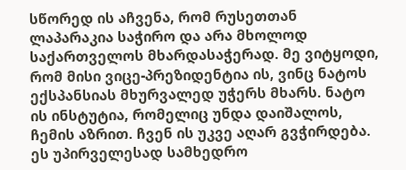სწორედ ის აჩვენა, რომ რუსეთთან ლაპარაკია საჭირო და არა მხოლოდ საქართველოს მხარდასაჭერად. მე ვიტყოდი, რომ მისი ვიცე-პრეზიდენტია ის, ვინც ნატოს ექსპანსიას მხურვალედ უჭერს მხარს. ნატო ის ინსტუტია, რომელიც უნდა დაიშალოს, ჩემის აზრით. ჩვენ ის უკვე აღარ გვჭირდება. ეს უპირველესად სამხედრო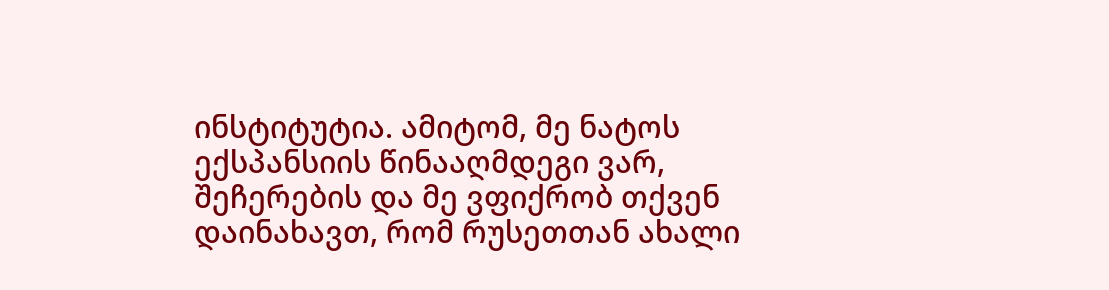ინსტიტუტია. ამიტომ, მე ნატოს ექსპანსიის წინააღმდეგი ვარ, შეჩერების და მე ვფიქრობ თქვენ დაინახავთ, რომ რუსეთთან ახალი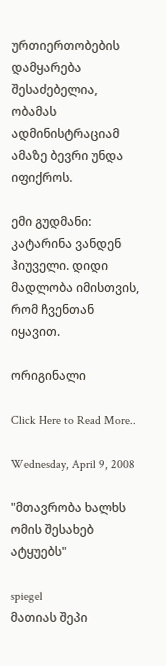ურთიერთობების დამყარება შესაძებელია, ობამას ადმინისტრაციამ ამაზე ბევრი უნდა იფიქროს.

ემი გუდმანი: კატარინა ვანდენ ჰიუველი. დიდი მადლობა იმისთვის, რომ ჩვენთან იყავით.

ორიგინალი

Click Here to Read More..

Wednesday, April 9, 2008

"მთავრობა ხალხს ომის შესახებ ატყუებს"

spiegel
მათიას შეპი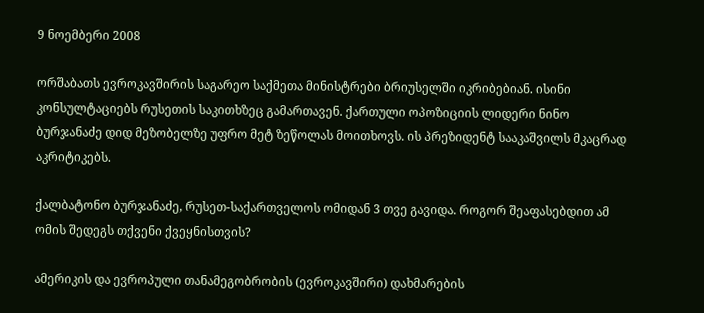9 ნოემბერი 2008

ორშაბათს ევროკავშირის საგარეო საქმეთა მინისტრები ბრიუსელში იკრიბებიან. ისინი კონსულტაციებს რუსეთის საკითხზეც გამართავენ. ქართული ოპოზიციის ლიდერი ნინო ბურჯანაძე დიდ მეზობელზე უფრო მეტ ზეწოლას მოითხოვს. ის პრეზიდენტ სააკაშვილს მკაცრად აკრიტიკებს.

ქალბატონო ბურჯანაძე, რუსეთ-საქართველოს ომიდან 3 თვე გავიდა. როგორ შეაფასებდით ამ ომის შედეგს თქვენი ქვეყნისთვის?

ამერიკის და ევროპული თანამეგობრობის (ევროკავშირი) დახმარების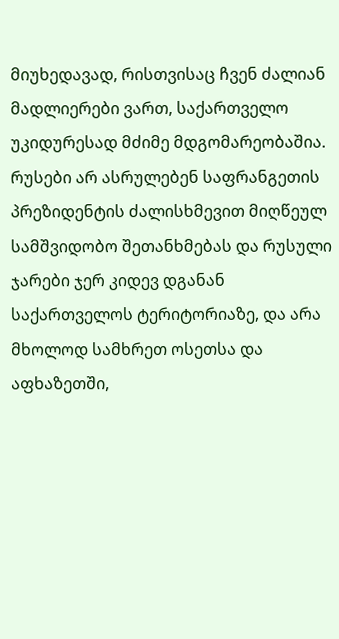მიუხედავად, რისთვისაც ჩვენ ძალიან მადლიერები ვართ, საქართველო უკიდურესად მძიმე მდგომარეობაშია. რუსები არ ასრულებენ საფრანგეთის პრეზიდენტის ძალისხმევით მიღწეულ სამშვიდობო შეთანხმებას და რუსული ჯარები ჯერ კიდევ დგანან საქართველოს ტერიტორიაზე, და არა მხოლოდ სამხრეთ ოსეთსა და აფხაზეთში,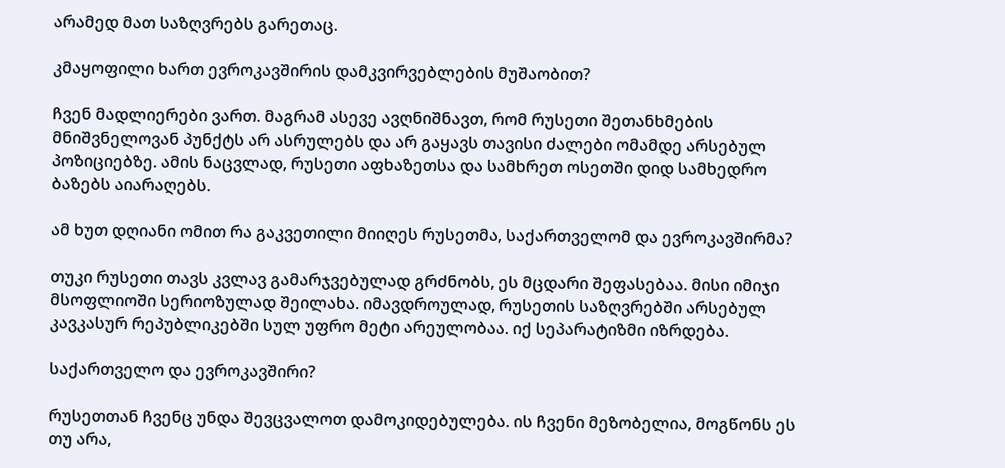არამედ მათ საზღვრებს გარეთაც.

კმაყოფილი ხართ ევროკავშირის დამკვირვებლების მუშაობით?

ჩვენ მადლიერები ვართ. მაგრამ ასევე ავღნიშნავთ, რომ რუსეთი შეთანხმების მნიშვნელოვან პუნქტს არ ასრულებს და არ გაყავს თავისი ძალები ომამდე არსებულ პოზიციებზე. ამის ნაცვლად, რუსეთი აფხაზეთსა და სამხრეთ ოსეთში დიდ სამხედრო ბაზებს აიარაღებს.

ამ ხუთ დღიანი ომით რა გაკვეთილი მიიღეს რუსეთმა, საქართველომ და ევროკავშირმა?

თუკი რუსეთი თავს კვლავ გამარჯვებულად გრძნობს, ეს მცდარი შეფასებაა. მისი იმიჯი მსოფლიოში სერიოზულად შეილახა. იმავდროულად, რუსეთის საზღვრებში არსებულ კავკასურ რეპუბლიკებში სულ უფრო მეტი არეულობაა. იქ სეპარატიზმი იზრდება.

საქართველო და ევროკავშირი?

რუსეთთან ჩვენც უნდა შევცვალოთ დამოკიდებულება. ის ჩვენი მეზობელია, მოგწონს ეს თუ არა,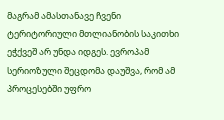მაგრამ ამასთანავე ჩვენი ტერიტორიული მთლიანობის საკითხი ეჭქვეშ არ უნდა იდგეს. ევროპამ სერიოზული შეცდომა დაუშვა, რომ ამ პროცესებში უფრო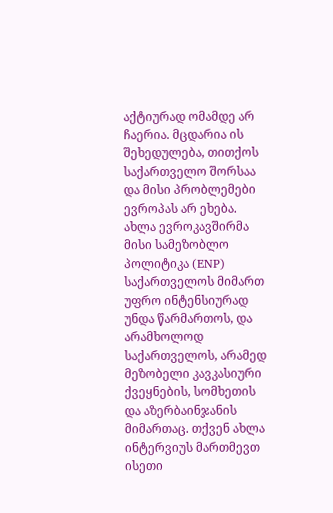აქტიურად ომამდე არ ჩაერია. მცდარია ის შეხედულება, თითქოს საქართველო შორსაა და მისი პრობლემები ევროპას არ ეხება. ახლა ევროკავშირმა მისი სამეზობლო პოლიტიკა (ENP) საქართველოს მიმართ უფრო ინტენსიურად უნდა წარმართოს, და არამხოლოდ საქართველოს, არამედ მეზობელი კავკასიური ქვეყნების, სომხეთის და აზერბაინჯანის მიმართაც. თქვენ ახლა ინტერვიუს მართმევთ ისეთი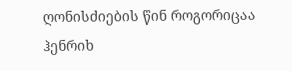ღონისძიების წინ როგორიცაა ჰენრიხ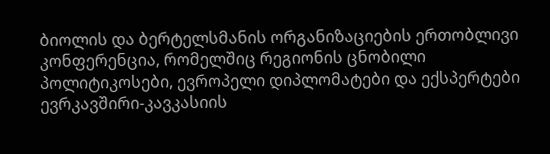ბიოლის და ბერტელსმანის ორგანიზაციების ერთობლივი კონფერენცია, რომელშიც რეგიონის ცნობილი პოლიტიკოსები, ევროპელი დიპლომატები და ექსპერტები ევრკავშირი-კავკასიის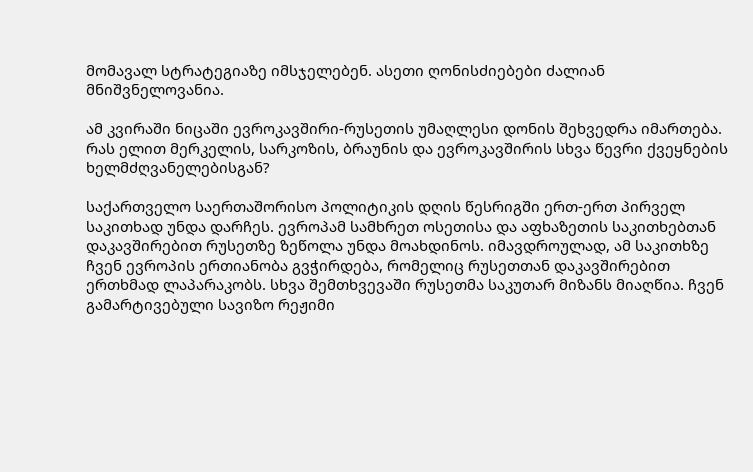მომავალ სტრატეგიაზე იმსჯელებენ. ასეთი ღონისძიებები ძალიან მნიშვნელოვანია.

ამ კვირაში ნიცაში ევროკავშირი-რუსეთის უმაღლესი დონის შეხვედრა იმართება. რას ელით მერკელის, სარკოზის, ბრაუნის და ევროკავშირის სხვა წევრი ქვეყნების ხელმძღვანელებისგან?

საქართველო საერთაშორისო პოლიტიკის დღის წესრიგში ერთ-ერთ პირველ საკითხად უნდა დარჩეს. ევროპამ სამხრეთ ოსეთისა და აფხაზეთის საკითხებთან დაკავშირებით რუსეთზე ზეწოლა უნდა მოახდინოს. იმავდროულად, ამ საკითხზე ჩვენ ევროპის ერთიანობა გვჭირდება, რომელიც რუსეთთან დაკავშირებით ერთხმად ლაპარაკობს. სხვა შემთხვევაში რუსეთმა საკუთარ მიზანს მიაღწია. ჩვენ გამარტივებული სავიზო რეჟიმი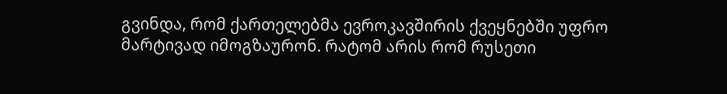გვინდა, რომ ქართელებმა ევროკავშირის ქვეყნებში უფრო მარტივად იმოგზაურონ. რატომ არის რომ რუსეთი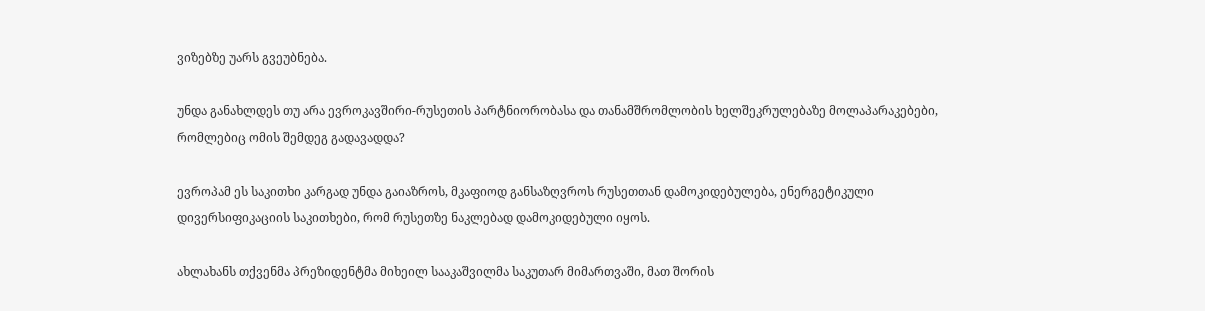ვიზებზე უარს გვეუბნება.

უნდა განახლდეს თუ არა ევროკავშირი-რუსეთის პარტნიორობასა და თანამშრომლობის ხელშეკრულებაზე მოლაპარაკებები, რომლებიც ომის შემდეგ გადავადდა?

ევროპამ ეს საკითხი კარგად უნდა გაიაზროს, მკაფიოდ განსაზღვროს რუსეთთან დამოკიდებულება, ენერგეტიკული დივერსიფიკაციის საკითხები, რომ რუსეთზე ნაკლებად დამოკიდებული იყოს.

ახლახანს თქვენმა პრეზიდენტმა მიხეილ სააკაშვილმა საკუთარ მიმართვაში, მათ შორის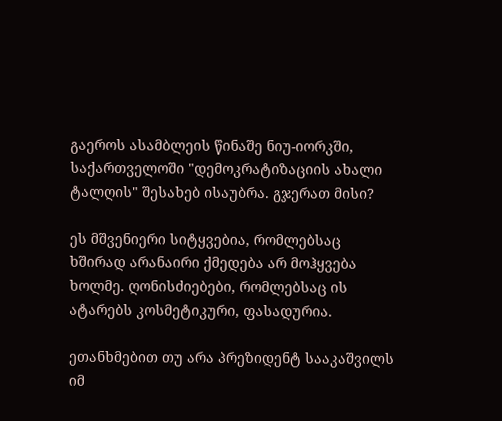გაეროს ასამბლეის წინაშე ნიუ-იორკში, საქართველოში "დემოკრატიზაციის ახალი ტალღის" შესახებ ისაუბრა. გჯერათ მისი?

ეს მშვენიერი სიტყვებია, რომლებსაც ხშირად არანაირი ქმედება არ მოჰყვება ხოლმე. ღონისძიებები, რომლებსაც ის ატარებს კოსმეტიკური, ფასადურია.

ეთანხმებით თუ არა პრეზიდენტ სააკაშვილს იმ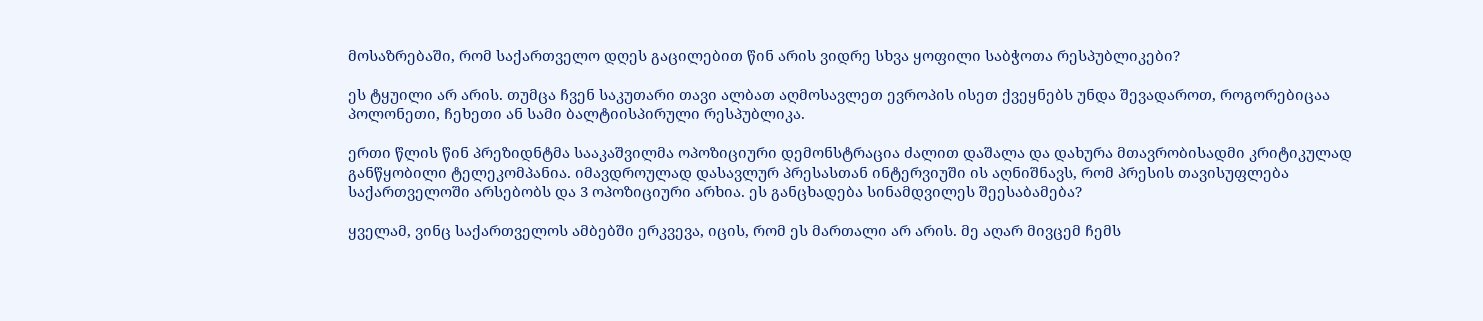მოსაზრებაში, რომ საქართველო დღეს გაცილებით წინ არის ვიდრე სხვა ყოფილი საბჭოთა რესპუბლიკები?

ეს ტყუილი არ არის. თუმცა ჩვენ საკუთარი თავი ალბათ აღმოსავლეთ ევროპის ისეთ ქვეყნებს უნდა შევადაროთ, როგორებიცაა პოლონეთი, ჩეხეთი ან სამი ბალტიისპირული რესპუბლიკა.

ერთი წლის წინ პრეზიდნტმა სააკაშვილმა ოპოზიციური დემონსტრაცია ძალით დაშალა და დახურა მთავრობისადმი კრიტიკულად განწყობილი ტელეკომპანია. იმავდროულად დასავლურ პრესასთან ინტერვიუში ის აღნიშნავს, რომ პრესის თავისუფლება საქართველოში არსებობს და 3 ოპოზიციური არხია. ეს განცხადება სინამდვილეს შეესაბამება?

ყველამ, ვინც საქართველოს ამბებში ერკვევა, იცის, რომ ეს მართალი არ არის. მე აღარ მივცემ ჩემს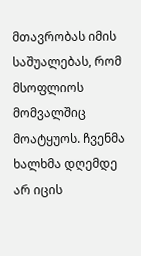მთავრობას იმის საშუალებას, რომ მსოფლიოს მომვალშიც მოატყუოს. ჩვენმა ხალხმა დღემდე არ იცის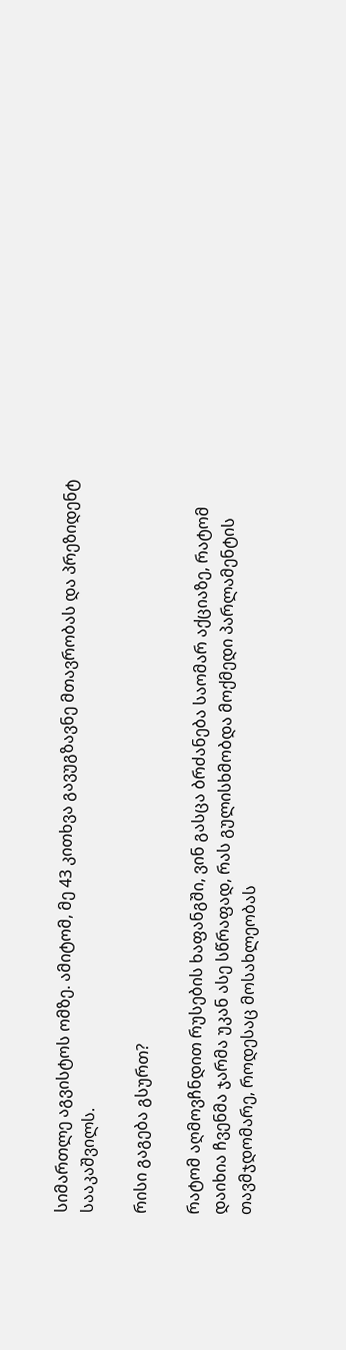სიმართლე აგვისტოს ომზე. ამიტომ, მე 43 კითხვა გავუგზავნე მთავრობას და პრეზიდენტ სააკაშვილს.

რისი გაგება გსურთ?

რატომ აღმოვჩნდით რუსების ხაფანგში, ვინ გასცა ბრძანება საომარ აქციაზე, რატომ დაიხია ჩვენმა ჯარმა უკან ასე სწრაფად, რას გულისხმობდა მოქმედი პარლამენტის თავმჯდომარე, როდესაც მოსახლეობას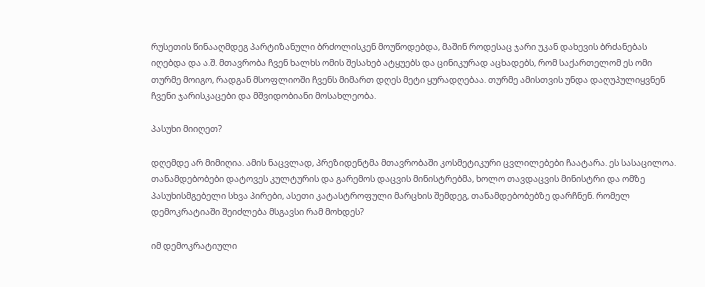რუსეთის წინააღმდეგ პარტიზანული ბრძოლისკენ მოუწოდებდა, მაშინ როდესაც ჯარი უკან დახევის ბრძანებას იღებდა და ა.შ. მთავრობა ჩვენ ხალხს ომის შესახებ ატყუებს და ცინიკურად აცხადებს, რომ საქართელომ ეს ომი თურმე მოიგო, რადგან მსოფლიოში ჩვენს მიმართ დღეს მეტი ყურადღებაა. თურმე ამისთვის უნდა დაღუპულიყვნენ ჩვენი ჯარისკაცები და მშვიდობიანი მოსახლეობა.

პასუხი მიიღეთ?

დღემდე არ მიმიღია. ამის ნაცვლად, პრეზიდენტმა მთავრობაში კოსმეტიკური ცვლილებები ჩაატარა. ეს სასაცილოა. თანამდებობები დატოვეს კულტურის და გარემოს დაცვის მინისტრებმა, ხოლო თავდაცვის მინისტრი და ომზე პასუხისმგებელი სხვა პირები, ასეთი კატასტროფული მარცხის შემდეგ, თანამდებობებზე დარჩნენ. რომელ დემოკრატიაში შეიძლება მსგავსი რამ მოხდეს?

იმ დემოკრატიული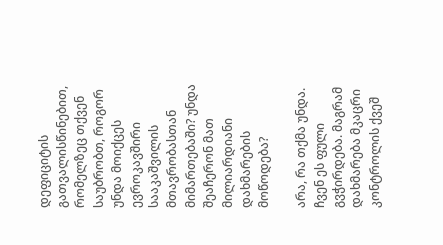დეფიციტის გათვალისწინებით, რომელზეც თქვენ საუბრობთ, როგორ უნდა მოიქცეს ევროკავშირი სააკაშვილის მთავრობასთან მიმართებაში? უნდა შეაჩერონ მათ მილიარდიანი დახმარების მოწოდება?

არა, რა თქმა უნდა. ჩვენ ეს ფული გვჭირდება. მაგრამ დახმარება მკაცრი კონტროლის ქვეშ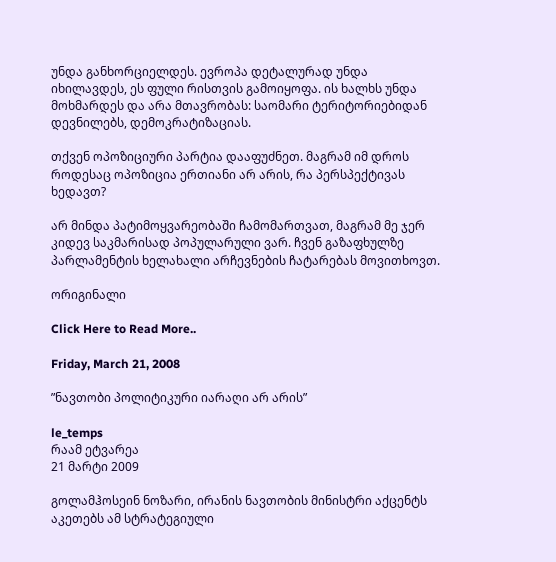უნდა განხორციელდეს. ევროპა დეტალურად უნდა იხილავდეს, ეს ფული რისთვის გამოიყოფა. ის ხალხს უნდა მოხმარდეს და არა მთავრობას: საომარი ტერიტორიებიდან დევნილებს, დემოკრატიზაციას.

თქვენ ოპოზიციური პარტია დააფუძნეთ. მაგრამ იმ დროს როდესაც ოპოზიცია ერთიანი არ არის, რა პერსპექტივას ხედავთ?

არ მინდა პატიმოყვარეობაში ჩამომართვათ, მაგრამ მე ჯერ კიდევ საკმარისად პოპულარული ვარ. ჩვენ გაზაფხულზე პარლამენტის ხელახალი არჩევნების ჩატარებას მოვითხოვთ.

ორიგინალი

Click Here to Read More..

Friday, March 21, 2008

”ნავთობი პოლიტიკური იარაღი არ არის”

le_temps
რაამ ეტვარეა
21 მარტი 2009

გოლამჰოსეინ ნოზარი, ირანის ნავთობის მინისტრი აქცენტს აკეთებს ამ სტრატეგიული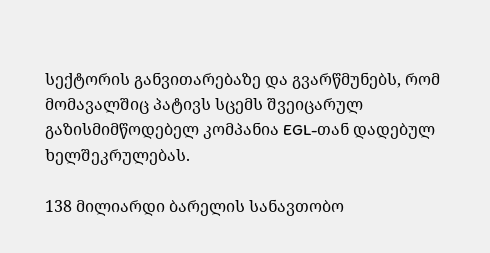სექტორის განვითარებაზე და გვარწმუნებს, რომ მომავალშიც პატივს სცემს შვეიცარულ გაზისმიმწოდებელ კომპანია EGL-თან დადებულ ხელშეკრულებას.

138 მილიარდი ბარელის სანავთობო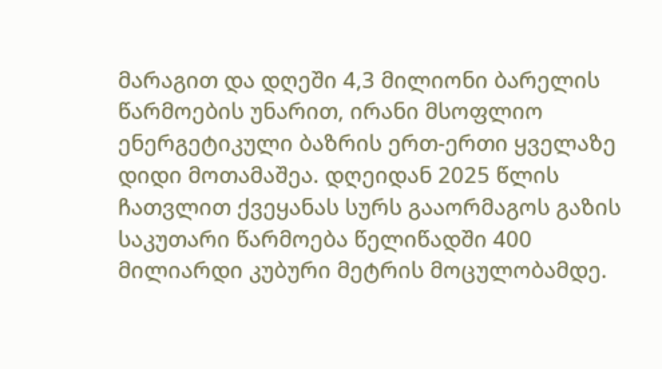მარაგით და დღეში 4,3 მილიონი ბარელის წარმოების უნარით, ირანი მსოფლიო ენერგეტიკული ბაზრის ერთ-ერთი ყველაზე დიდი მოთამაშეა. დღეიდან 2025 წლის ჩათვლით ქვეყანას სურს გააორმაგოს გაზის საკუთარი წარმოება წელიწადში 400 მილიარდი კუბური მეტრის მოცულობამდე.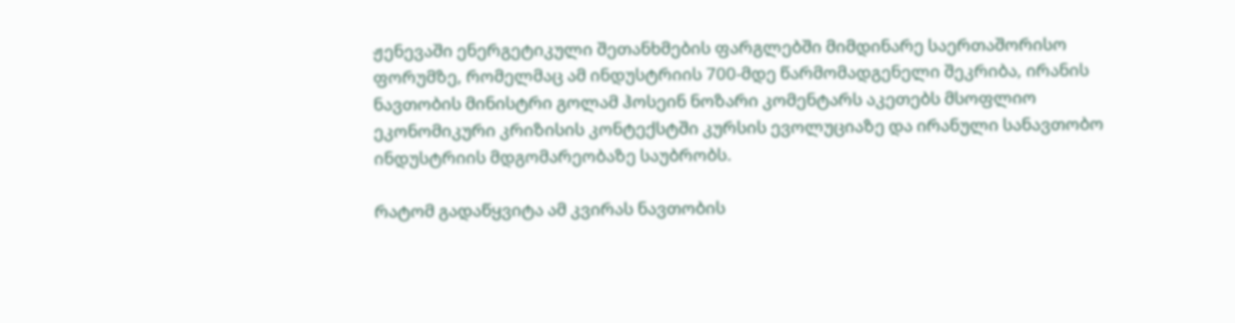ჟენევაში ენერგეტიკული შეთანხმების ფარგლებში მიმდინარე საერთაშორისო ფორუმზე, რომელმაც ამ ინდუსტრიის 700-მდე წარმომადგენელი შეკრიბა, ირანის  ნავთობის მინისტრი გოლამ ჰოსეინ ნოზარი კომენტარს აკეთებს მსოფლიო ეკონომიკური კრიზისის კონტექსტში კურსის ევოლუციაზე და ირანული სანავთობო ინდუსტრიის მდგომარეობაზე საუბრობს.

რატომ გადაწყვიტა ამ კვირას ნავთობის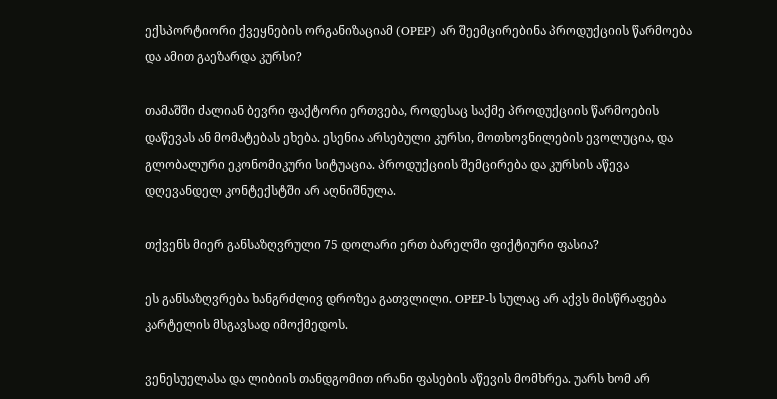ექსპორტიორი ქვეყნების ორგანიზაციამ (OPEP) არ შეემცირებინა პროდუქციის წარმოება და ამით გაეზარდა კურსი?

თამაშში ძალიან ბევრი ფაქტორი ერთვება, როდესაც საქმე პროდუქციის წარმოების დაწევას ან მომატებას ეხება. ესენია არსებული კურსი, მოთხოვნილების ევოლუცია, და  გლობალური ეკონომიკური სიტუაცია. პროდუქციის შემცირება და კურსის აწევა დღევანდელ კონტექსტში არ აღნიშნულა.

თქვენს მიერ განსაზღვრული 75 დოლარი ერთ ბარელში ფიქტიური ფასია?

ეს განსაზღვრება ხანგრძლივ დროზეა გათვლილი. OPEP-ს სულაც არ აქვს მისწრაფება კარტელის მსგავსად იმოქმედოს.

ვენესუელასა და ლიბიის თანდგომით ირანი ფასების აწევის მომხრეა. უარს ხომ არ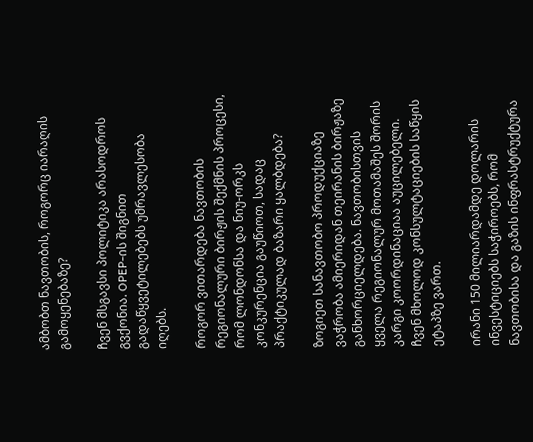ამბობთ ნავთობის, როგორც იარაღის გამოყენებაზე?

ჩვენ მსგავსი პოლიტიკა არასოდროს გვქონია. OPEP-ის შიგნით გადაწყვეტილებებს უმრავლესობა იღებს.

როგორ ვითარდება ნავთობის რეგიონალური ბირჟის შექმნის პროცესი, რომ ლონდონსა და ნიუ-ორკს კონკურენცია გაუწიოთ, სადაც პრაქტიკულად ბაზარი ყალბდება?

ზოგიეთ სანავთობო პროდუქციაზე ვაჭრობა ამიერიდან თეირანის ბირჟაზე განხორციელდება. ნავთობისთვის ყველა რეგიონალურ მოთამაშეს შორის კარგი კოორდინაციაა აუცილებელი. ჩვენ მხოლოდ კონსულტაციების საწყის  ეტაპზე ვართ.

ირანი 150 მილიარდამდე დოლარის ინვესტიციებს საჭიროებს, რომ ნავთობისა და გაზის ინფრასტრუქტურა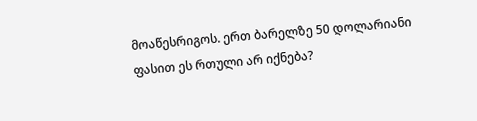მოაწესრიგოს. ერთ ბარელზე 50 დოლარიანი ფასით ეს რთული არ იქნება?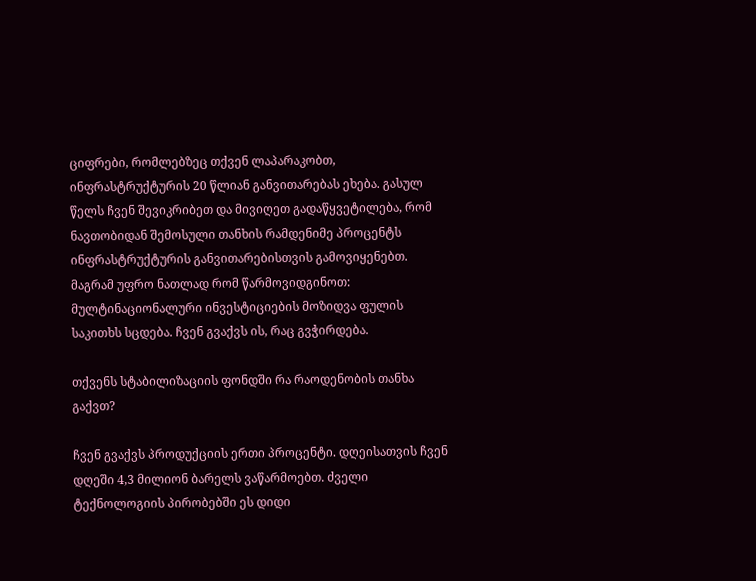ციფრები, რომლებზეც თქვენ ლაპარაკობთ, ინფრასტრუქტურის 20 წლიან განვითარებას ეხება. გასულ წელს ჩვენ შევიკრიბეთ და მივიღეთ გადაწყვეტილება, რომ ნავთობიდან შემოსული თანხის რამდენიმე პროცენტს ინფრასტრუქტურის განვითარებისთვის გამოვიყენებთ. მაგრამ უფრო ნათლად რომ წარმოვიდგინოთ: მულტინაციონალური ინვესტიციების მოზიდვა ფულის საკითხს სცდება. ჩვენ გვაქვს ის, რაც გვჭირდება.

თქვენს სტაბილიზაციის ფონდში რა რაოდენობის თანხა გაქვთ?

ჩვენ გვაქვს პროდუქციის ერთი პროცენტი. დღეისათვის ჩვენ დღეში 4,3 მილიონ ბარელს ვაწარმოებთ. ძველი  ტექნოლოგიის პირობებში ეს დიდი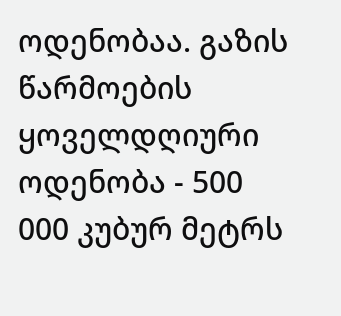ოდენობაა. გაზის წარმოების ყოველდღიური ოდენობა - 500 000 კუბურ მეტრს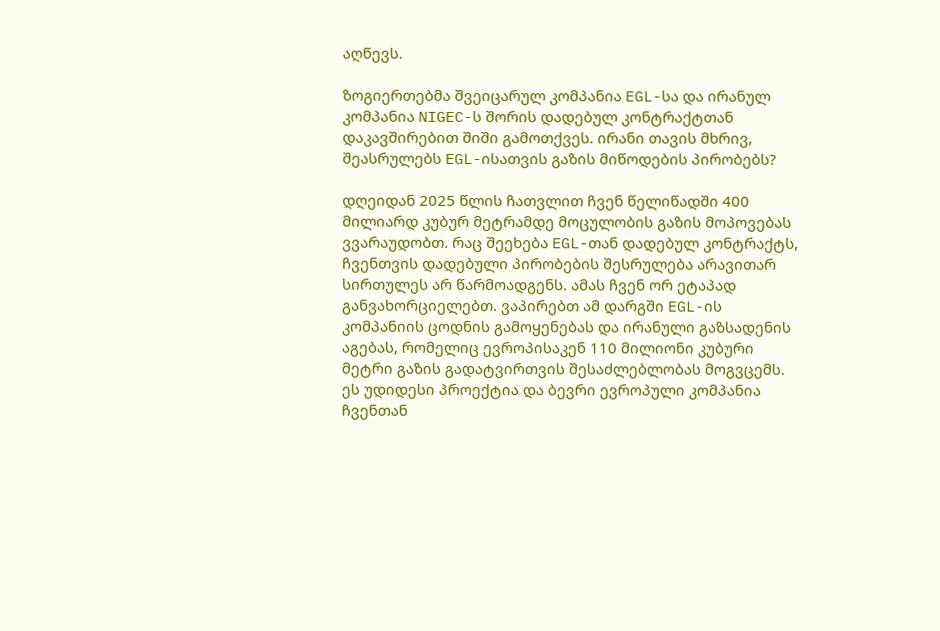აღწევს.

ზოგიერთებმა შვეიცარულ კომპანია EGL-სა და ირანულ კომპანია NIGEC-ს შორის დადებულ კონტრაქტთან დაკავშირებით შიში გამოთქვეს. ირანი თავის მხრივ, შეასრულებს EGL-ისათვის გაზის მიწოდების პირობებს?

დღეიდან 2025 წლის ჩათვლით ჩვენ წელიწადში 400 მილიარდ კუბურ მეტრამდე მოცულობის გაზის მოპოვებას ვვარაუდობთ. რაც შეეხება EGL-თან დადებულ კონტრაქტს,  ჩვენთვის დადებული პირობების შესრულება არავითარ სირთულეს არ წარმოადგენს. ამას ჩვენ ორ ეტაპად განვახორციელებთ. ვაპირებთ ამ დარგში EGL-ის კომპანიის ცოდნის გამოყენებას და ირანული გაზსადენის აგებას, რომელიც ევროპისაკენ 110 მილიონი კუბური მეტრი გაზის გადატვირთვის შესაძლებლობას მოგვცემს. ეს უდიდესი პროექტია და ბევრი ევროპული კომპანია ჩვენთან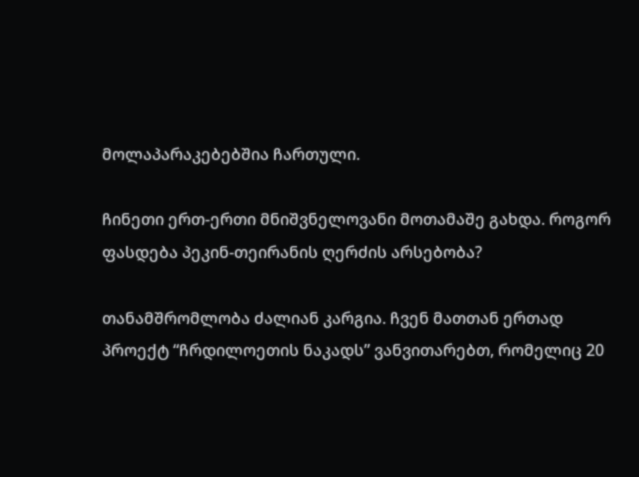მოლაპარაკებებშია ჩართული.

ჩინეთი ერთ-ერთი მნიშვნელოვანი მოთამაშე გახდა. როგორ ფასდება პეკინ-თეირანის ღერძის არსებობა?

თანამშრომლობა ძალიან კარგია. ჩვენ მათთან ერთად პროექტ “ჩრდილოეთის ნაკადს” ვანვითარებთ, რომელიც 20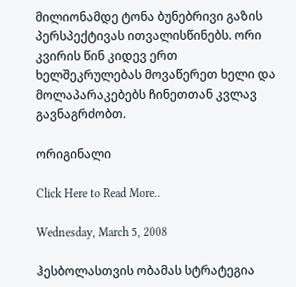მილიონამდე ტონა ბუნებრივი გაზის პერსპექტივას ითვალისწინებს. ორი კვირის წინ კიდევ ერთ ხელშეკრულებას მოვაწერეთ ხელი და მოლაპარაკებებს ჩინეთთან კვლავ გავნაგრძობთ.

ორიგინალი

Click Here to Read More..

Wednesday, March 5, 2008

ჰესბოლასთვის ობამას სტრატეგია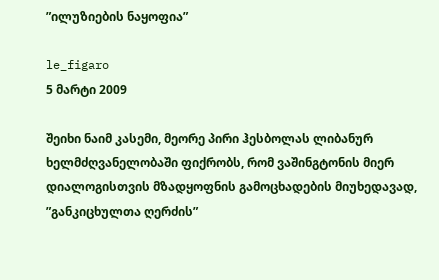”ილუზიების ნაყოფია”

le_figaro
5 მარტი 2009

შეიხი ნაიმ კასემი, მეორე პირი ჰესბოლას ლიბანურ ხელმძღვანელობაში ფიქრობს, რომ ვაშინგტონის მიერ დიალოგისთვის მზადყოფნის გამოცხადების მიუხედავად,
”განკიცხულთა ღერძის”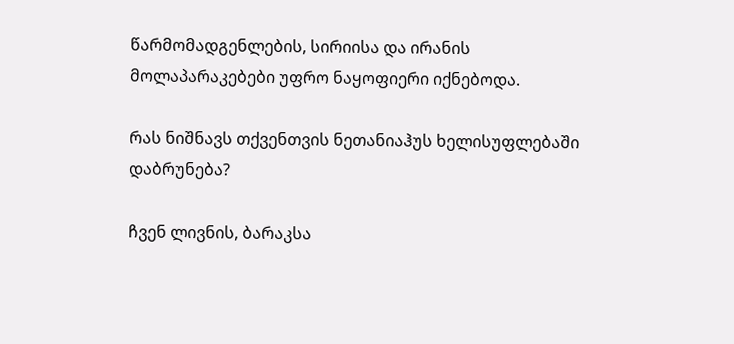წარმომადგენლების, სირიისა და ირანის მოლაპარაკებები უფრო ნაყოფიერი იქნებოდა.

რას ნიშნავს თქვენთვის ნეთანიაჰუს ხელისუფლებაში დაბრუნება?

ჩვენ ლივნის, ბარაკსა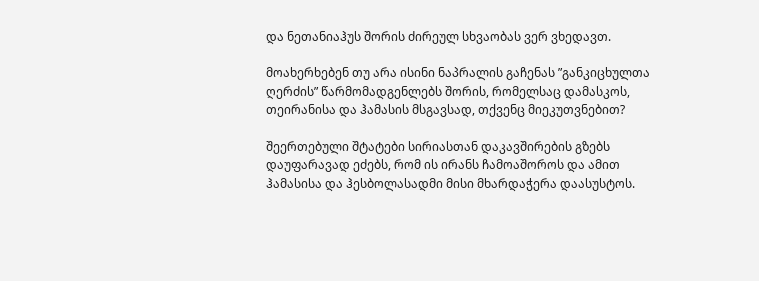და ნეთანიაჰუს შორის ძირეულ სხვაობას ვერ ვხედავთ.

მოახერხებენ თუ არა ისინი ნაპრალის გაჩენას ”განკიცხულთა ღერძის” წარმომადგენლებს შორის, რომელსაც დამასკოს, თეირანისა და ჰამასის მსგავსად, თქვენც მიეკუთვნებით?

შეერთებული შტატები სირიასთან დაკავშირების გზებს დაუფარავად ეძებს, რომ ის ირანს ჩამოაშოროს და ამით ჰამასისა და ჰესბოლასადმი მისი მხარდაჭერა დაასუსტოს.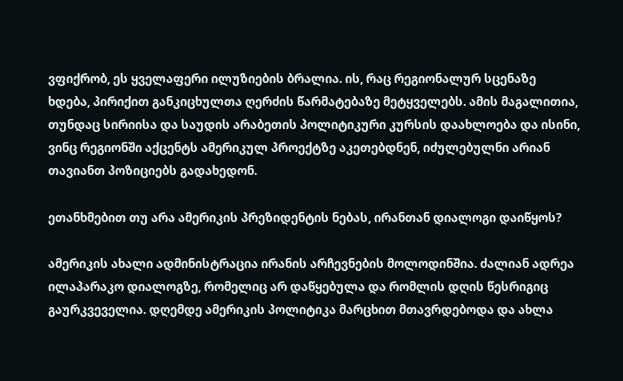ვფიქრობ, ეს ყველაფერი ილუზიების ბრალია. ის, რაც რეგიონალურ სცენაზე ხდება, პირიქით განკიცხულთა ღერძის წარმატებაზე მეტყველებს. ამის მაგალითია, თუნდაც სირიისა და საუდის არაბეთის პოლიტიკური კურსის დაახლოება და ისინი, ვინც რეგიონში აქცენტს ამერიკულ პროექტზე აკეთებდნენ, იძულებულნი არიან თავიანთ პოზიციებს გადახედონ.

ეთანხმებით თუ არა ამერიკის პრეზიდენტის ნებას, ირანთან დიალოგი დაიწყოს?

ამერიკის ახალი ადმინისტრაცია ირანის არჩევნების მოლოდინშია. ძალიან ადრეა ილაპარაკო დიალოგზე, რომელიც არ დაწყებულა და რომლის დღის წესრიგიც გაურკვეველია. დღემდე ამერიკის პოლიტიკა მარცხით მთავრდებოდა და ახლა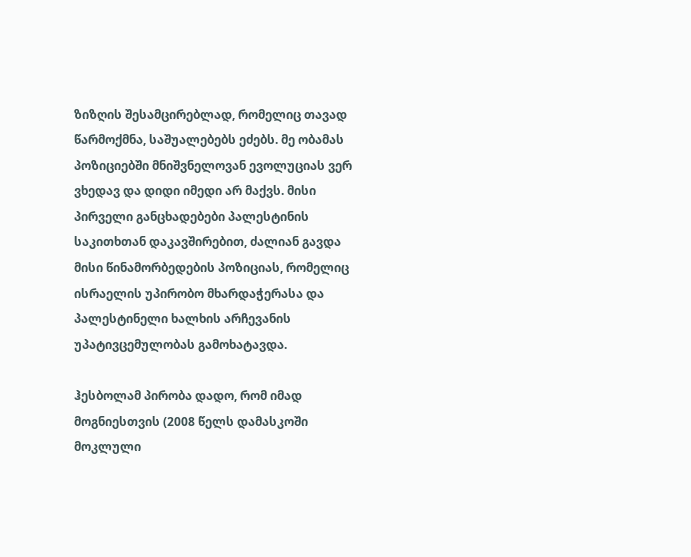ზიზღის შესამცირებლად, რომელიც თავად წარმოქმნა, საშუალებებს ეძებს. მე ობამას პოზიციებში მნიშვნელოვან ევოლუციას ვერ ვხედავ და დიდი იმედი არ მაქვს. მისი პირველი განცხადებები პალესტინის საკითხთან დაკავშირებით, ძალიან გავდა მისი წინამორბედების პოზიციას, რომელიც ისრაელის უპირობო მხარდაჭერასა და პალესტინელი ხალხის არჩევანის უპატივცემულობას გამოხატავდა.

ჰესბოლამ პირობა დადო, რომ იმად მოგნიესთვის (2008 წელს დამასკოში მოკლული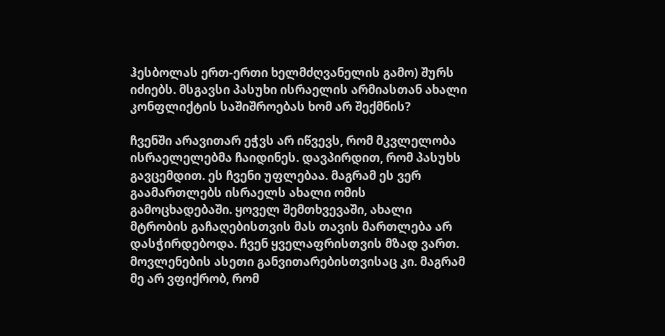ჰესბოლას ერთ-ერთი ხელმძღვანელის გამო) შურს იძიებს. მსგავსი პასუხი ისრაელის არმიასთან ახალი კონფლიქტის საშიშროებას ხომ არ შექმნის?

ჩვენში არავითარ ეჭვს არ იწვევს, რომ მკვლელობა ისრაელელებმა ჩაიდინეს. დავპირდით, რომ პასუხს გავცემდით. ეს ჩვენი უფლებაა. მაგრამ ეს ვერ გაამართლებს ისრაელს ახალი ომის გამოცხადებაში. ყოველ შემთხვევაში, ახალი მტრობის გაჩაღებისთვის მას თავის მართლება არ დასჭირდებოდა. ჩვენ ყველაფრისთვის მზად ვართ. მოვლენების ასეთი განვითარებისთვისაც კი. მაგრამ მე არ ვფიქრობ, რომ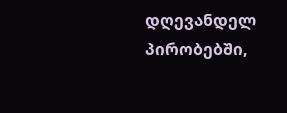დღევანდელ პირობებში,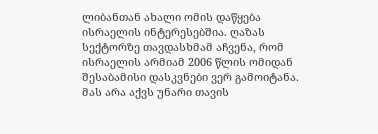ლიბანთან ახალი ომის დაწყება ისრაელის ინტერესებშია. ღაზას სექტორზე თავდასხმამ აჩვენა, რომ ისრაელის არმიამ 2006 წლის ომიდან შესაბამისი დასკვნები ვერ გამოიტანა. მას არა აქვს უნარი თავის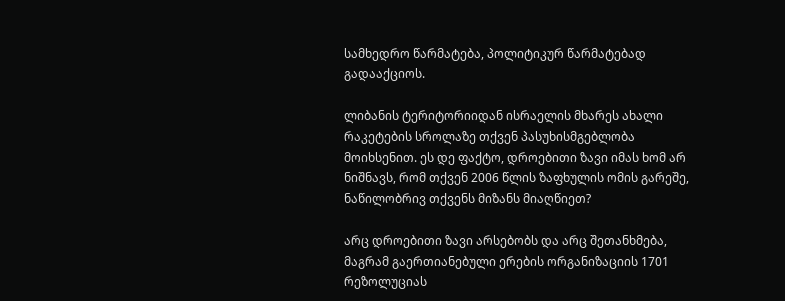სამხედრო წარმატება, პოლიტიკურ წარმატებად გადააქციოს.

ლიბანის ტერიტორიიდან ისრაელის მხარეს ახალი რაკეტების სროლაზე თქვენ პასუხისმგებლობა მოიხსენით. ეს დე ფაქტო, დროებითი ზავი იმას ხომ არ ნიშნავს, რომ თქვენ 2006 წლის ზაფხულის ომის გარეშე, ნაწილობრივ თქვენს მიზანს მიაღწიეთ?

არც დროებითი ზავი არსებობს და არც შეთანხმება, მაგრამ გაერთიანებული ერების ორგანიზაციის 1701 რეზოლუციას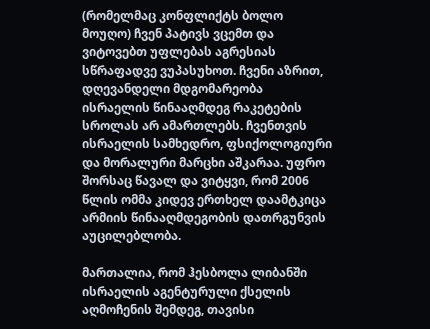(რომელმაც კონფლიქტს ბოლო მოუღო) ჩვენ პატივს ვცემთ და ვიტოვებთ უფლებას აგრესიას სწრაფადვე ვუპასუხოთ. ჩვენი აზრით, დღევანდელი მდგომარეობა ისრაელის წინააღმდეგ რაკეტების სროლას არ ამართლებს. ჩვენთვის ისრაელის სამხედრო, ფსიქოლოგიური და მორალური მარცხი აშკარაა. უფრო შორსაც წავალ და ვიტყვი, რომ 2006 წლის ომმა კიდევ ერთხელ დაამტკიცა არმიის წინააღმდეგობის დათრგუნვის აუცილებლობა.

მართალია, რომ ჰესბოლა ლიბანში ისრაელის აგენტურული ქსელის აღმოჩენის შემდეგ, თავისი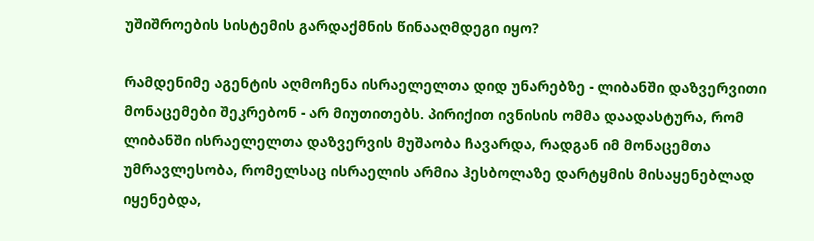უშიშროების სისტემის გარდაქმნის წინააღმდეგი იყო?

რამდენიმე აგენტის აღმოჩენა ისრაელელთა დიდ უნარებზე - ლიბანში დაზვერვითი მონაცემები შეკრებონ - არ მიუთითებს. პირიქით ივნისის ომმა დაადასტურა, რომ ლიბანში ისრაელელთა დაზვერვის მუშაობა ჩავარდა, რადგან იმ მონაცემთა უმრავლესობა, რომელსაც ისრაელის არმია ჰესბოლაზე დარტყმის მისაყენებლად იყენებდა,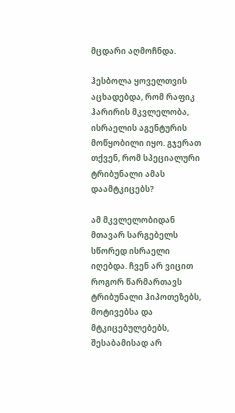მცდარი აღმოჩნდა.

ჰესბოლა ყოველთვის აცხადებდა, რომ რაფიკ ჰარირის მკვლელობა, ისრაელის აგენტურის მოწყობილი იყო. გჯერათ თქვენ, რომ სპეციალური ტრიბუნალი ამას დაამტკიცებს?

ამ მკვლელობიდან მთავარ სარგებელს სწორედ ისრაელი იღებდა. ჩვენ არ ვიცით როგორ წარმართავს ტრიბუნალი ჰიპოთეზებს, მოტივებსა და მტკიცებულებებს, შესაბამისად არ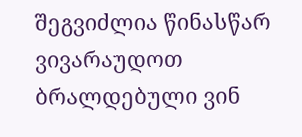შეგვიძლია წინასწარ ვივარაუდოთ ბრალდებული ვინ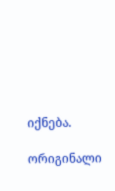იქნება.

ორიგინალი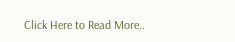Click Here to Read More..